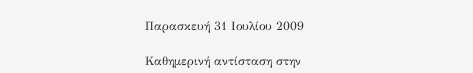Παρασκευή 31 Ιουλίου 2009

Καθημερινή αντίσταση στην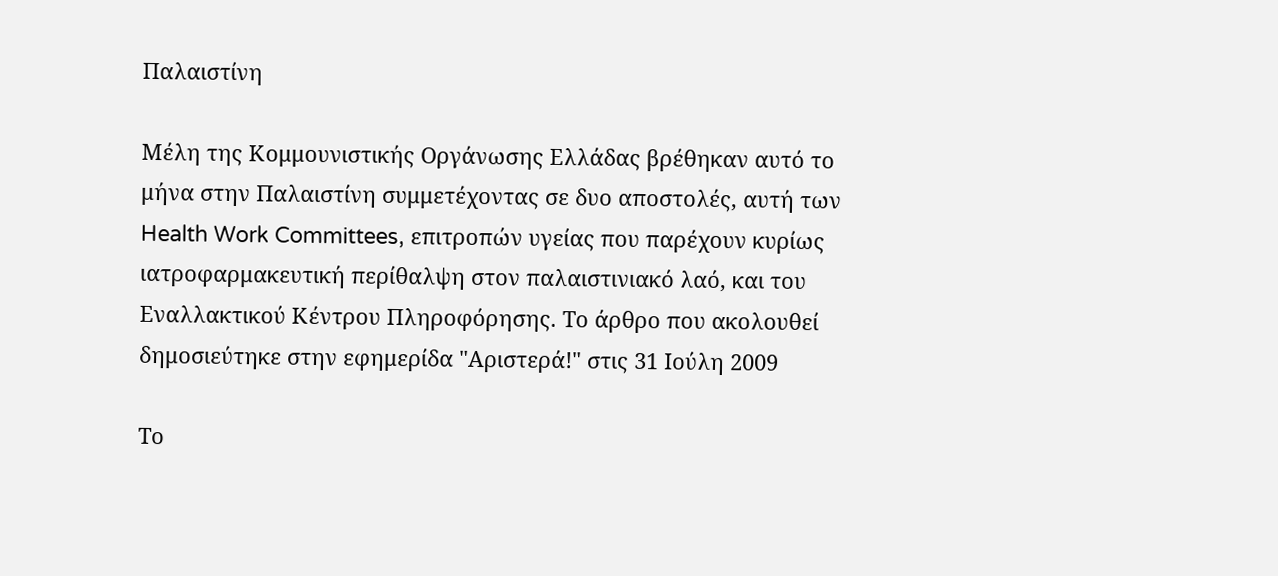Παλαιστίνη

Μέλη της Κομμουνιστικής Οργάνωσης Ελλάδας βρέθηκαν αυτό το μήνα στην Παλαιστίνη συμμετέχοντας σε δυο αποστολές, αυτή των Health Work Committees, επιτροπών υγείας που παρέχουν κυρίως ιατροφαρμακευτική περίθαλψη στον παλαιστινιακό λαό, και του Εναλλακτικού Κέντρου Πληροφόρησης. Το άρθρο που ακολουθεί δημοσιεύτηκε στην εφημερίδα "Αριστερά!" στις 31 Ιούλη 2009

Το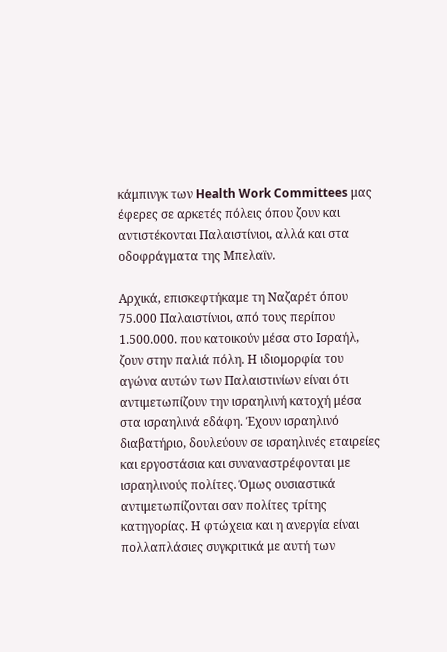κάμπινγκ των Health Work Committees μας έφερες σε αρκετές πόλεις όπου ζουν και αντιστέκονται Παλαιστίνιοι, αλλά και στα οδοφράγματα της Μπελαϊν.

Αρχικά, επισκεφτήκαμε τη Ναζαρέτ όπου 75.000 Παλαιστίνιοι, από τους περίπου 1.500.000. που κατοικούν μέσα στο Ισραήλ, ζουν στην παλιά πόλη. Η ιδιομορφία του αγώνα αυτών των Παλαιστινίων είναι ότι αντιμετωπίζουν την ισραηλινή κατοχή μέσα στα ισραηλινά εδάφη. Έχουν ισραηλινό διαβατήριο, δουλεύουν σε ισραηλινές εταιρείες και εργοστάσια και συναναστρέφονται με ισραηλινούς πολίτες. Όμως ουσιαστικά αντιμετωπίζονται σαν πολίτες τρίτης κατηγορίας. Η φτώχεια και η ανεργία είναι πολλαπλάσιες συγκριτικά με αυτή των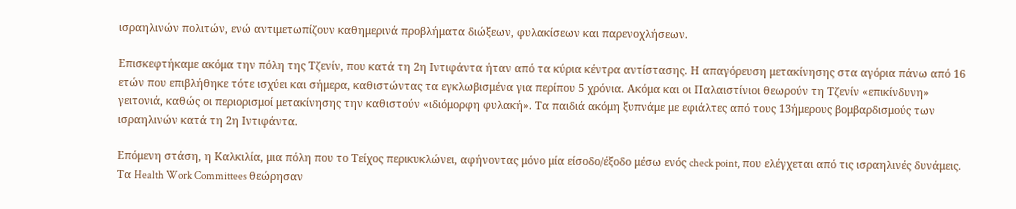ισραηλινών πολιτών, ενώ αντιμετωπίζουν καθημερινά προβλήματα διώξεων, φυλακίσεων και παρενοχλήσεων.

Επισκεφτήκαμε ακόμα την πόλη της Τζενίν, που κατά τη 2η Ιντιφάντα ήταν από τα κύρια κέντρα αντίστασης. Η απαγόρευση μετακίνησης στα αγόρια πάνω από 16 ετών που επιβλήθηκε τότε ισχύει και σήμερα, καθιστώντας τα εγκλωβισμένα για περίπου 5 χρόνια. Ακόμα και οι Παλαιστίνιοι θεωρούν τη Τζενίν «επικίνδυνη» γειτονιά, καθώς οι περιορισμοί μετακίνησης την καθιστούν «ιδιόμορφη φυλακή». Τα παιδιά ακόμη ξυπνάμε με εφιάλτες από τους 13ήμερους βομβαρδισμούς των ισραηλινών κατά τη 2η Ιντιφάντα.

Επόμενη στάση, η Καλκιλία, μια πόλη που το Τείχος περικυκλώνει, αφήνοντας μόνο μία είσοδο/έξοδο μέσω ενός check point, που ελέγχεται από τις ισραηλινές δυνάμεις. Τα Health Work Committees θεώρησαν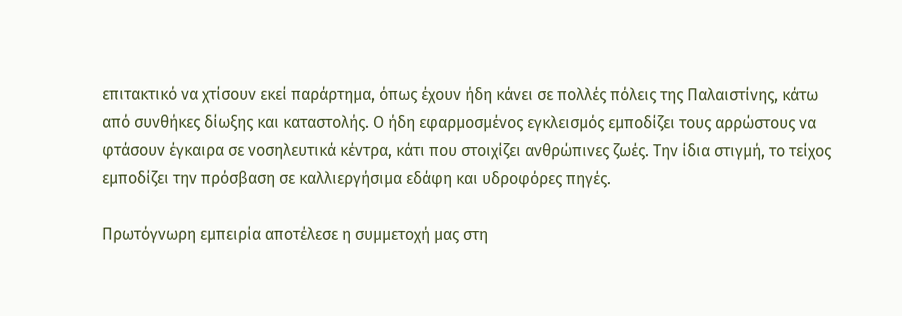επιτακτικό να χτίσουν εκεί παράρτημα, όπως έχουν ήδη κάνει σε πολλές πόλεις της Παλαιστίνης, κάτω από συνθήκες δίωξης και καταστολής. Ο ήδη εφαρμοσμένος εγκλεισμός εμποδίζει τους αρρώστους να φτάσουν έγκαιρα σε νοσηλευτικά κέντρα, κάτι που στοιχίζει ανθρώπινες ζωές. Την ίδια στιγμή, το τείχος εμποδίζει την πρόσβαση σε καλλιεργήσιμα εδάφη και υδροφόρες πηγές.

Πρωτόγνωρη εμπειρία αποτέλεσε η συμμετοχή μας στη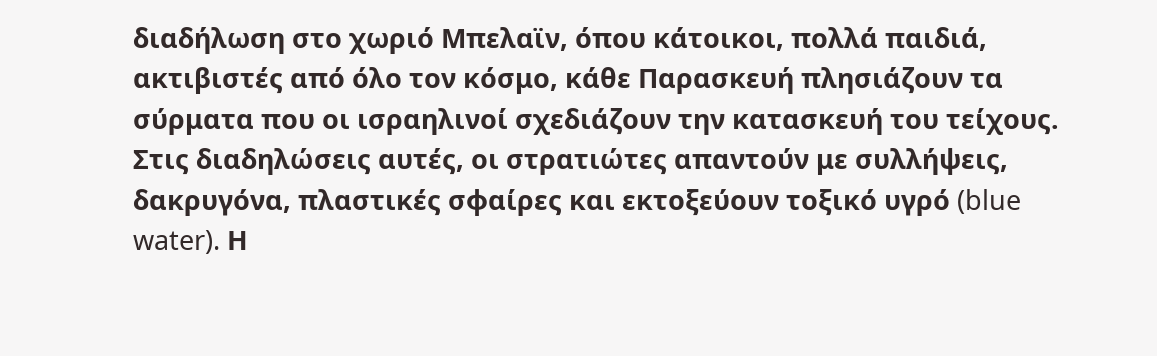διαδήλωση στο χωριό Μπελαϊν, όπου κάτοικοι, πολλά παιδιά, ακτιβιστές από όλο τον κόσμο, κάθε Παρασκευή πλησιάζουν τα σύρματα που οι ισραηλινοί σχεδιάζουν την κατασκευή του τείχους. Στις διαδηλώσεις αυτές, οι στρατιώτες απαντούν με συλλήψεις, δακρυγόνα, πλαστικές σφαίρες και εκτοξεύουν τοξικό υγρό (blue water). Η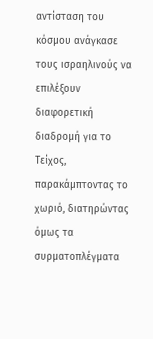αντίσταση του κόσμου ανάγκασε τους ισραηλινούς να επιλέξουν διαφορετική διαδρομή για το Τείχος, παρακάμπτοντας το χωριό, διατηρώντας όμως τα συρματοπλέγματα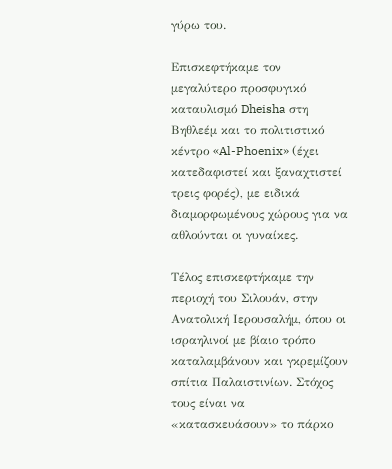γύρω του.

Επισκεφτήκαμε τον μεγαλύτερο προσφυγικό καταυλισμό Dheisha στη Βηθλεέμ και το πολιτιστικό κέντρο «Al-Phoenix» (έχει κατεδαφιστεί και ξαναχτιστεί τρεις φορές), με ειδικά διαμορφωμένους χώρους για να αθλούνται οι γυναίκες.

Τέλος επισκεφτήκαμε την περιοχή του Σιλουάν, στην Ανατολική Ιερουσαλήμ, όπου οι ισραηλινοί με βίαιο τρόπο καταλαμβάνουν και γκρεμίζουν σπίτια Παλαιστινίων. Στόχος τους είναι να «κατασκευάσουν» το πάρκο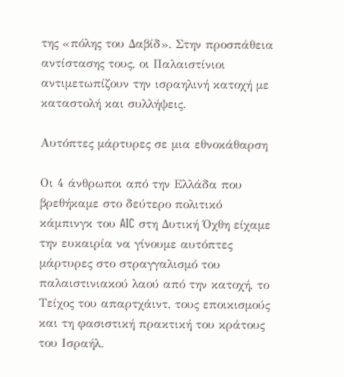της «πόλης του Δαβίδ». Στην προσπάθεια αντίστασης τους, οι Παλαιστίνιοι αντιμετωπίζουν την ισραηλινή κατοχή με καταστολή και συλλήψεις.

Αυτόπτες μάρτυρες σε μια εθνοκάθαρση

Οι 4 άνθρωποι από την Ελλάδα που βρεθήκαμε στο δεύτερο πολιτικό κάμπινγκ του AIC στη Δυτική Όχθη είχαμε την ευκαιρία να γίνουμε αυτόπτες μάρτυρες στο στραγγαλισμό του παλαιστινιακού λαού από την κατοχή, το Τείχος του απαρτχάιντ, τους εποικισμούς και τη φασιστική πρακτική του κράτους του Ισραήλ.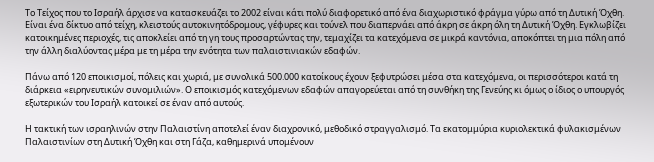Το Τείχος που το Ισραήλ άρχισε να κατασκευάζει το 2002 είναι κάτι πολύ διαφορετικό από ένα διαχωριστικό φράγμα γύρω από τη Δυτική Όχθη. Είναι ένα δίκτυο από τείχη, κλειστούς αυτοκινητόδρομους, γέφυρες και τούνελ που διαπερνάει από άκρη σε άκρη όλη τη Δυτική Όχθη. Εγκλωβίζει κατοικημένες περιοχές, τις αποκλείει από τη γη τους προσαρτώντας την, τεμαχίζει τα κατεχόμενα σε μικρά καντόνια, αποκόπτει τη μια πόλη από την άλλη διαλύοντας μέρα με τη μέρα την ενότητα των παλαιστινιακών εδαφών.

Πάνω από 120 εποικισμοί, πόλεις και χωριά, με συνολικά 500.000 κατοίκους έχουν ξεφυτρώσει μέσα στα κατεχόμενα, οι περισσότεροι κατά τη διάρκεια «ειρηνευτικών συνομιλιών». Ο εποικισμός κατεχόμενων εδαφών απαγορεύεται από τη συνθήκη της Γενεύης κι όμως ο ίδιος ο υπουργός εξωτερικών του Ισραήλ κατοικεί σε έναν από αυτούς.

Η τακτική των ισραηλινών στην Παλαιστίνη αποτελεί έναν διαχρονικό, μεθοδικό στραγγαλισμό. Τα εκατομμύρια κυριολεκτικά φυλακισμένων Παλαιστινίων στη Δυτική Όχθη και στη Γάζα, καθημερινά υπομένουν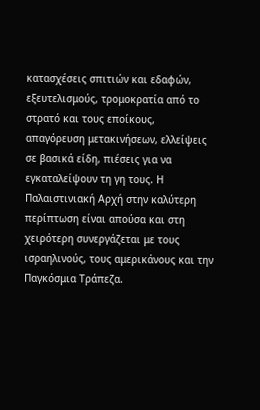κατασχέσεις σπιτιών και εδαφών, εξευτελισμούς, τρομοκρατία από το στρατό και τους εποίκους, απαγόρευση μετακινήσεων, ελλείψεις σε βασικά είδη, πιέσεις για να εγκαταλείψουν τη γη τους. Η Παλαιστινιακή Αρχή στην καλύτερη περίπτωση είναι απούσα και στη χειρότερη συνεργάζεται με τους ισραηλινούς, τους αμερικάνους και την Παγκόσμια Τράπεζα.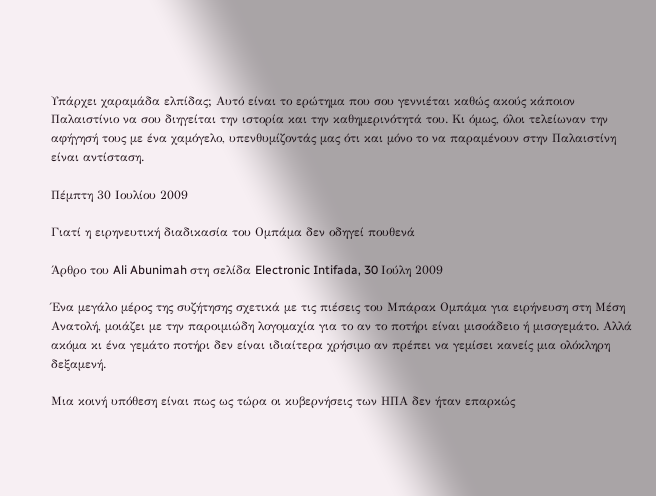Υπάρχει χαραμάδα ελπίδας; Αυτό είναι το ερώτημα που σου γεννιέται καθώς ακούς κάποιον Παλαιστίνιο να σου διηγείται την ιστορία και την καθημερινότητά του. Κι όμως, όλοι τελείωναν την αφήγησή τους με ένα χαμόγελο, υπενθυμίζοντάς μας ότι και μόνο το να παραμένουν στην Παλαιστίνη είναι αντίσταση.

Πέμπτη 30 Ιουλίου 2009

Γιατί η ειρηνευτική διαδικασία του Ομπάμα δεν οδηγεί πουθενά

Άρθρο του Ali Abunimah στη σελίδα Electronic Intifada, 30 Ιούλη 2009

Ένα μεγάλο μέρος της συζήτησης σχετικά με τις πιέσεις του Μπάρακ Ομπάμα για ειρήνευση στη Μέση Ανατολή, μοιάζει με την παροιμιώδη λογομαχία για το αν το ποτήρι είναι μισοάδειο ή μισογεμάτο. Αλλά ακόμα κι ένα γεμάτο ποτήρι δεν είναι ιδιαίτερα χρήσιμο αν πρέπει να γεμίσει κανείς μια ολόκληρη δεξαμενή.

Μια κοινή υπόθεση είναι πως ως τώρα οι κυβερνήσεις των ΗΠΑ δεν ήταν επαρκώς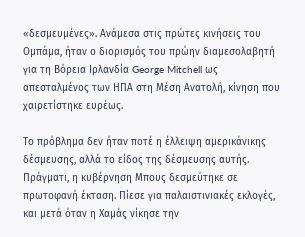«δεσμευμένες». Ανάμεσα στις πρώτες κινήσεις του Ομπάμα, ήταν ο διορισμός του πρώην διαμεσολαβητή για τη Βόρεια Ιρλανδία George Mitchell ως απεσταλμένος των ΗΠΑ στη Μέση Ανατολή, κίνηση που χαιρετίστηκε ευρέως.

Το πρόβλημα δεν ήταν ποτέ η έλλειψη αμερικάνικης δέσμευσης, αλλά το είδος της δέσμευσης αυτής. Πράγματι, η κυβέρνηση Μπους δεσμεύτηκε σε πρωτοφανή έκταση. Πίεσε για παλαιστινιακές εκλογές, και μετά όταν η Χαμάς νίκησε την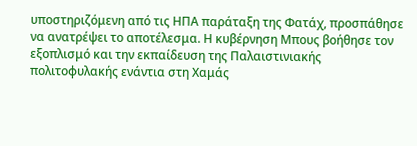υποστηριζόμενη από τις ΗΠΑ παράταξη της Φατάχ, προσπάθησε να ανατρέψει το αποτέλεσμα. Η κυβέρνηση Μπους βοήθησε τον εξοπλισμό και την εκπαίδευση της Παλαιστινιακής πολιτοφυλακής ενάντια στη Χαμάς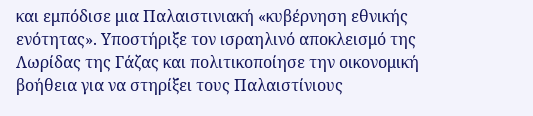και εμπόδισε μια Παλαιστινιακή «κυβέρνηση εθνικής ενότητας». Υποστήριξε τον ισραηλινό αποκλεισμό της Λωρίδας της Γάζας και πολιτικοποίησε την οικονομική βοήθεια για να στηρίξει τους Παλαιστίνιους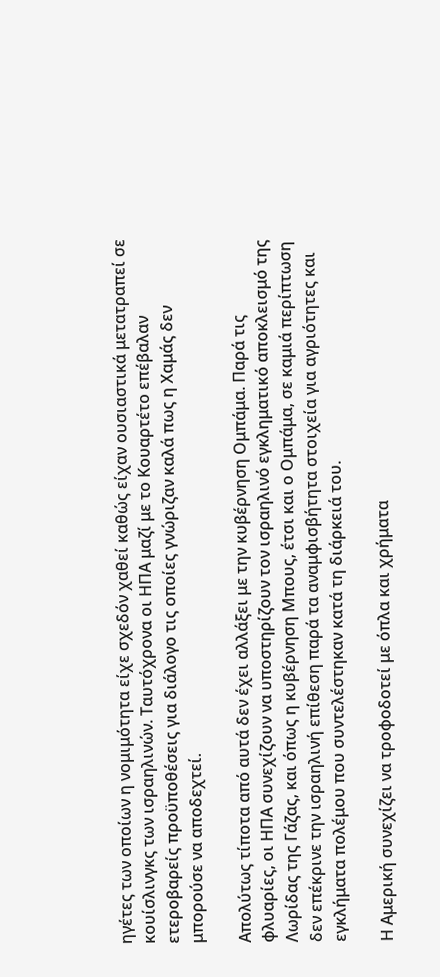ηγέτες των οποίων η νομιμότητα είχε σχεδόν χαθεί καθώς είχαν ουσιαστικά μετατραπεί σε κουίσλινγκς των ισραηλινών. Ταυτόχρονα οι ΗΠΑ μαζί με το Κουαρτέτο επέβαλαν ετεροβαρείς προϋποθέσεις για διάλογο τις οποίες γνώριζαν καλά πως η Χαμάς δεν μπορούσε να αποδεχτεί.

Απολύτως τίποτα από αυτά δεν έχει αλλάξει με την κυβέρνηση Ομπάμα. Παρά τις φλυαρίες, οι ΗΠΑ συνεχίζουν να υποστηρίζουν τον ισραηλινό εγκληματικό αποκλεισμό της Λωρίδας της Γάζας, και όπως η κυβέρνηση Μπους, έτσι και ο Ομπάμα, σε καμιά περίπτωση δεν επέκρινε την ισραηλινή επίθεση παρά τα αναμφισβήτητα στοιχεία για αγριότητες και εγκλήματα πολέμου που συντελέστηκαν κατά τη διάρκειά του.

Η Αμερική συνεχίζει να τροφοδοτεί με όπλα και χρήματα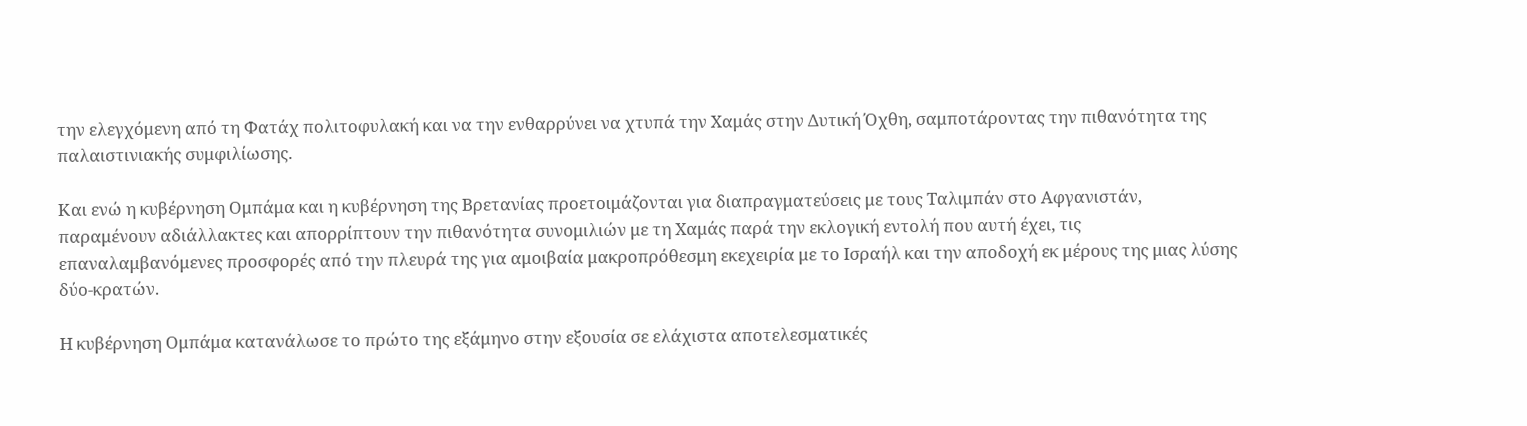την ελεγχόμενη από τη Φατάχ πολιτοφυλακή και να την ενθαρρύνει να χτυπά την Χαμάς στην Δυτική Όχθη, σαμποτάροντας την πιθανότητα της παλαιστινιακής συμφιλίωσης.

Και ενώ η κυβέρνηση Ομπάμα και η κυβέρνηση της Βρετανίας προετοιμάζονται για διαπραγματεύσεις με τους Ταλιμπάν στο Αφγανιστάν, παραμένουν αδιάλλακτες και απορρίπτουν την πιθανότητα συνομιλιών με τη Χαμάς παρά την εκλογική εντολή που αυτή έχει, τις επαναλαμβανόμενες προσφορές από την πλευρά της για αμοιβαία μακροπρόθεσμη εκεχειρία με το Ισραήλ και την αποδοχή εκ μέρους της μιας λύσης δύο-κρατών.

Η κυβέρνηση Ομπάμα κατανάλωσε το πρώτο της εξάμηνο στην εξουσία σε ελάχιστα αποτελεσματικές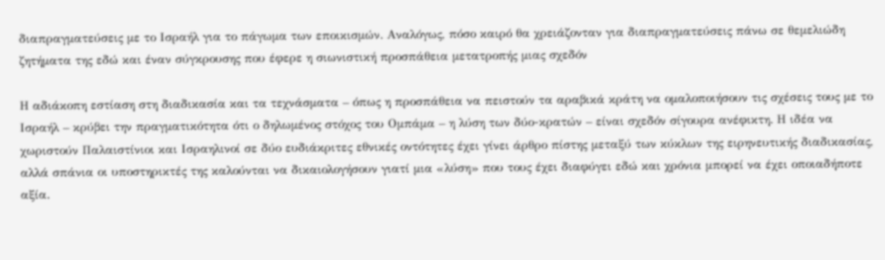διαπραγματεύσεις με το Ισραήλ για το πάγωμα των εποικισμών. Αναλόγως, πόσο καιρό θα χρειάζονταν για διαπραγματεύσεις πάνω σε θεμελιώδη ζητήματα της εδώ και έναν σύγκρουσης που έφερε η σιωνιστική προσπάθεια μετατροπής μιας σχεδόν

Η αδιάκοπη εστίαση στη διαδικασία και τα τεχνάσματα – όπως η προσπάθεια να πειστούν τα αραβικά κράτη να ομαλοποιήσουν τις σχέσεις τους με το Ισραήλ – κρύβει την πραγματικότητα ότι ο δηλωμένος στόχος του Ομπάμα – η λύση των δύο-κρατών – είναι σχεδόν σίγουρα ανέφικτη. Η ιδέα να χωριστούν Παλαιστίνιοι και Ισραηλινοί σε δύο ευδιάκριτες εθνικές οντότητες έχει γίνει άρθρο πίστης μεταξύ των κύκλων της ειρηνευτικής διαδικασίας, αλλά σπάνια οι υποστηρικτές της καλούνται να δικαιολογήσουν γιατί μια «λύση» που τους έχει διαφύγει εδώ και χρόνια μπορεί να έχει οποιαδήποτε αξία.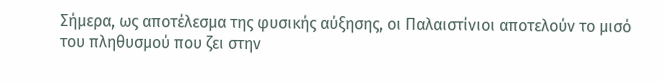Σήμερα, ως αποτέλεσμα της φυσικής αύξησης, οι Παλαιστίνιοι αποτελούν το μισό του πληθυσμού που ζει στην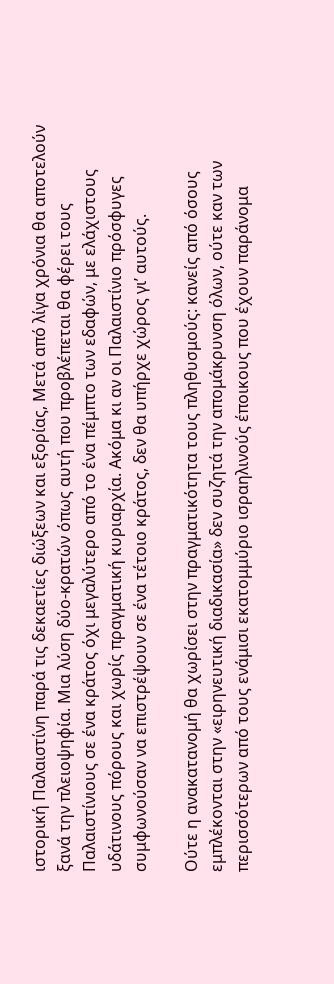ιστορική Παλαιστίνη παρά τις δεκαετίες διώξεων και εξορίας, Μετά από λίγα χρόνια θα αποτελούν ξανά την πλειοψηφία. Μια λύση δύο-κρατών όπως αυτή που προβλέπεται θα φέρει τους Παλαιστίνιους σε ένα κράτος όχι μεγαλύτερο από το ένα πέμπτο των εδαφών, με ελάχιστους υδάτινους πόρους και χωρίς πραγματική κυριαρχία. Ακόμα κι αν οι Παλαιστίνιο πρόσφυγες συμφωνούσαν να επιστρέψουν σε ένα τέτοιο κράτος, δεν θα υπήρχε χώρος γι’ αυτούς.

Ούτε η ανακατανομή θα χωρίσει στην πραγματικότητα τους πληθυσμούς: κανείς από όσους εμπλέκονται στην «ειρηνευτική διαδικασία» δεν συζητά την απομάκρυνση όλων, ούτε καν των περισσότερων από τους ενάμισι εκατομμύριο ισραηλινούς έποικους που έχουν παράνομα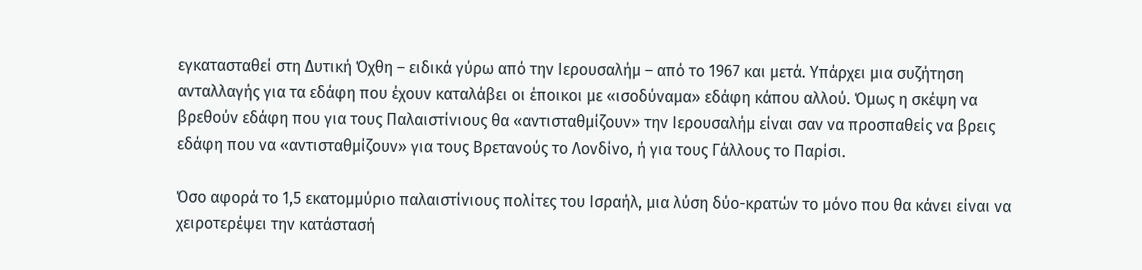εγκατασταθεί στη Δυτική Όχθη – ειδικά γύρω από την Ιερουσαλήμ – από το 1967 και μετά. Υπάρχει μια συζήτηση ανταλλαγής για τα εδάφη που έχουν καταλάβει οι έποικοι με «ισοδύναμα» εδάφη κάπου αλλού. Όμως η σκέψη να βρεθούν εδάφη που για τους Παλαιστίνιους θα «αντισταθμίζουν» την Ιερουσαλήμ είναι σαν να προσπαθείς να βρεις εδάφη που να «αντισταθμίζουν» για τους Βρετανούς το Λονδίνο, ή για τους Γάλλους το Παρίσι.

Όσο αφορά το 1,5 εκατομμύριο παλαιστίνιους πολίτες του Ισραήλ, μια λύση δύο-κρατών το μόνο που θα κάνει είναι να χειροτερέψει την κατάστασή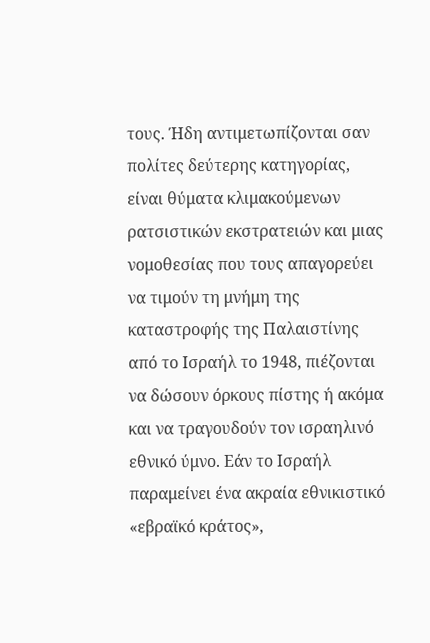τους. Ήδη αντιμετωπίζονται σαν πολίτες δεύτερης κατηγορίας, είναι θύματα κλιμακούμενων ρατσιστικών εκστρατειών και μιας νομοθεσίας που τους απαγορεύει να τιμούν τη μνήμη της καταστροφής της Παλαιστίνης από το Ισραήλ το 1948, πιέζονται να δώσουν όρκους πίστης ή ακόμα και να τραγουδούν τον ισραηλινό εθνικό ύμνο. Εάν το Ισραήλ παραμείνει ένα ακραία εθνικιστικό «εβραϊκό κράτος»,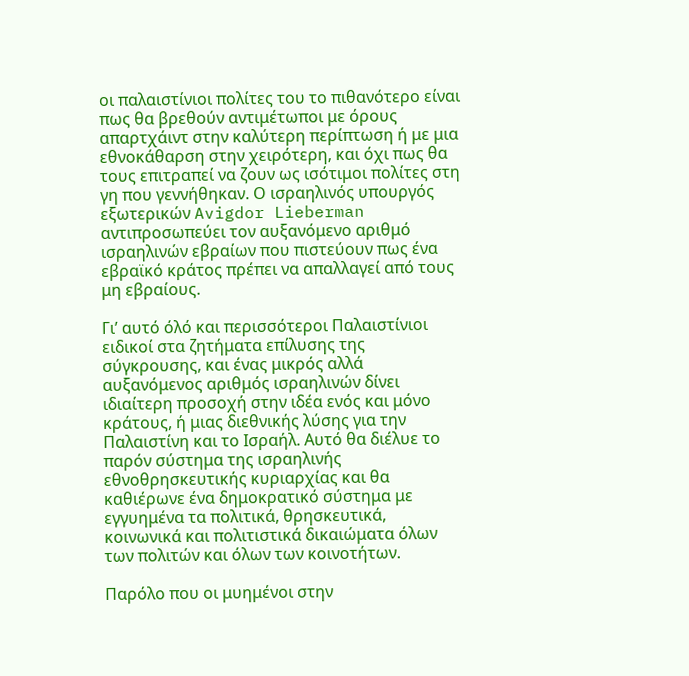οι παλαιστίνιοι πολίτες του το πιθανότερο είναι πως θα βρεθούν αντιμέτωποι με όρους απαρτχάιντ στην καλύτερη περίπτωση ή με μια εθνοκάθαρση στην χειρότερη, και όχι πως θα τους επιτραπεί να ζουν ως ισότιμοι πολίτες στη γη που γεννήθηκαν. Ο ισραηλινός υπουργός εξωτερικών Avigdor Lieberman αντιπροσωπεύει τον αυξανόμενο αριθμό ισραηλινών εβραίων που πιστεύουν πως ένα εβραϊκό κράτος πρέπει να απαλλαγεί από τους μη εβραίους.

Γι’ αυτό όλό και περισσότεροι Παλαιστίνιοι ειδικοί στα ζητήματα επίλυσης της σύγκρουσης, και ένας μικρός αλλά αυξανόμενος αριθμός ισραηλινών δίνει ιδιαίτερη προσοχή στην ιδέα ενός και μόνο κράτους, ή μιας διεθνικής λύσης για την Παλαιστίνη και το Ισραήλ. Αυτό θα διέλυε το παρόν σύστημα της ισραηλινής εθνοθρησκευτικής κυριαρχίας και θα καθιέρωνε ένα δημοκρατικό σύστημα με εγγυημένα τα πολιτικά, θρησκευτικά, κοινωνικά και πολιτιστικά δικαιώματα όλων των πολιτών και όλων των κοινοτήτων.

Παρόλο που οι μυημένοι στην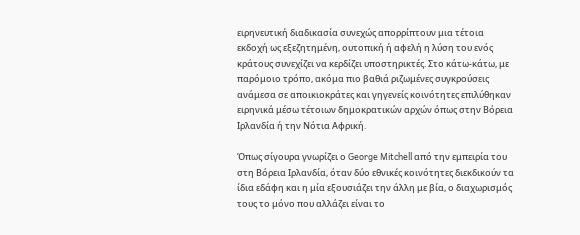ειρηνευτική διαδικασία συνεχώς απορρίπτουν μια τέτοια εκδοχή ως εξεζητημένη, ουτοπική ή αφελή η λύση του ενός κράτους συνεχίζει να κερδίζει υποστηρικτές. Στο κάτω-κάτω, με παρόμοιο τρόπο, ακόμα πιο βαθιά ριζωμένες συγκρούσεις ανάμεσα σε αποικιοκράτες και γηγενείς κοινότητες επιλύθηκαν ειρηνικά μέσω τέτοιων δημοκρατικών αρχών όπως στην Βόρεια Ιρλανδία ή την Νότια Αφρική.

Όπως σίγουρα γνωρίζει ο George Mitchell από την εμπειρία του στη Βόρεια Ιρλανδία, όταν δύο εθνικές κοινότητες διεκδικούν τα ίδια εδάφη και η μία εξουσιάζει την άλλη με βία, ο διαχωρισμός τους το μόνο που αλλάζει είναι το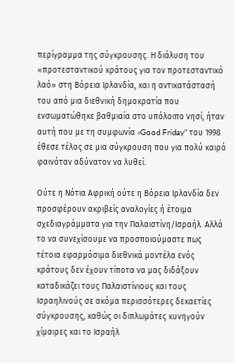περίγραμμα της σύγκρουσης. Η διάλυση του «προτεσταντικού κράτους για τον προτεσταντικό λαό» στη Βόρεια Ιρλανδία, και η αντικατάστασή του από μια διεθνική δημοκρατία που ενσωματώθηκε βαθμιαία στο υπόλοιπο νησί, ήταν αυτή που με τη συμφωνία «Good Friday” του 1998 έθεσε τέλος σε μια σύγκρουση που για πολύ καιρό φαινόταν αδύνατον να λυθεί.

Ούτε η Νότια Αφρική ούτε η Βόρεια Ιρλανδία δεν προσφέρουν ακριβείς αναλογίες ή έτοιμα σχεδιαγράμματα για την Παλαιστίνη/Ισραήλ. Αλλά το να συνεχίσουμε να προσποιούμαστε πως τέτοια εφαρμόσιμα διεθνικά μοντέλα ενός κράτους δεν έχουν τίποτα να μας διδάξουν καταδικάζει τους Παλαιστίνιους και τους Ισραηλινούς σε ακόμα περισσότερες δεκαετίες σύγκρουσης, καθώς οι διπλωμάτες κυνηγούν χίμαιρες και το Ισραήλ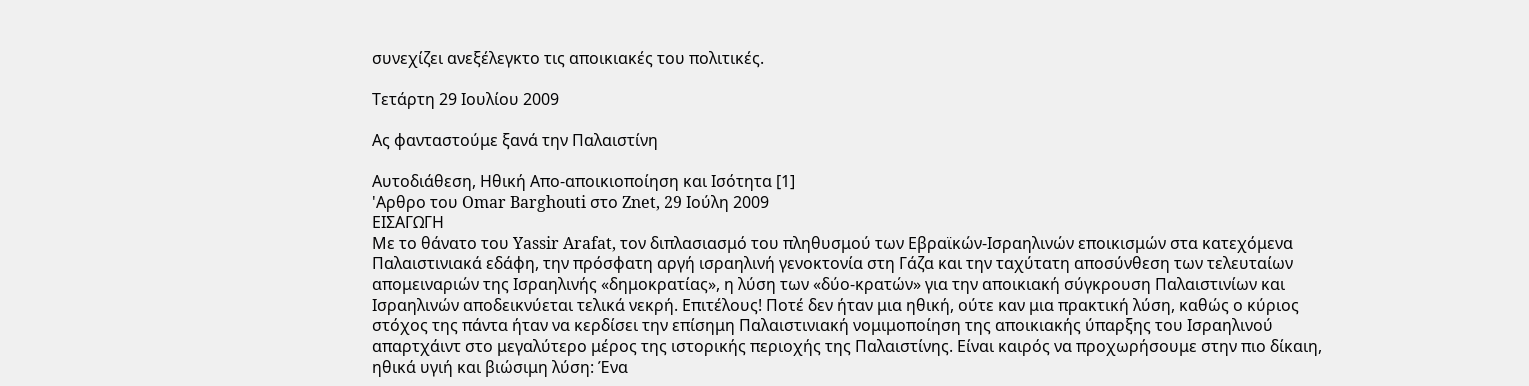συνεχίζει ανεξέλεγκτο τις αποικιακές του πολιτικές.

Τετάρτη 29 Ιουλίου 2009

Ας φανταστούμε ξανά την Παλαιστίνη

Αυτοδιάθεση, Ηθική Απο-αποικιοποίηση και Ισότητα [1]
'Αρθρο του Omar Barghouti στο Znet, 29 Ιούλη 2009
ΕΙΣΑΓΩΓΗ
Με το θάνατο του Yassir Arafat, τον διπλασιασμό του πληθυσμού των Εβραϊκών-Ισραηλινών εποικισμών στα κατεχόμενα Παλαιστινιακά εδάφη, την πρόσφατη αργή ισραηλινή γενοκτονία στη Γάζα και την ταχύτατη αποσύνθεση των τελευταίων απομειναριών της Ισραηλινής «δημοκρατίας», η λύση των «δύο-κρατών» για την αποικιακή σύγκρουση Παλαιστινίων και Ισραηλινών αποδεικνύεται τελικά νεκρή. Επιτέλους! Ποτέ δεν ήταν μια ηθική, ούτε καν μια πρακτική λύση, καθώς ο κύριος στόχος της πάντα ήταν να κερδίσει την επίσημη Παλαιστινιακή νομιμοποίηση της αποικιακής ύπαρξης του Ισραηλινού απαρτχάιντ στο μεγαλύτερο μέρος της ιστορικής περιοχής της Παλαιστίνης. Είναι καιρός να προχωρήσουμε στην πιο δίκαιη, ηθικά υγιή και βιώσιμη λύση: Ένα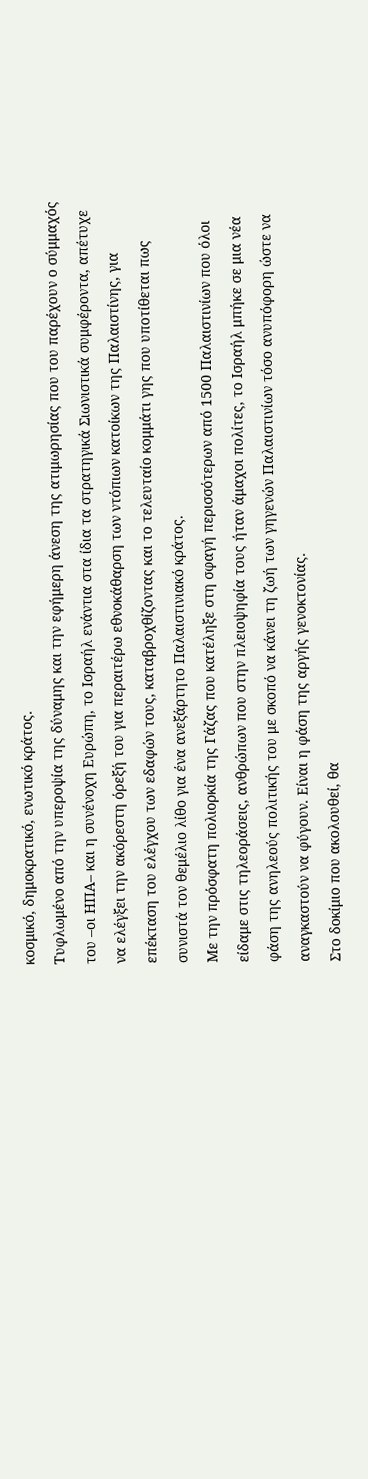κοσμικό, δημοκρατικό, ενωτικό κράτος.
Τυφλωμένο από την υπεροψία της δύναμης και την εφήμερη άνεση της ατιμωρησίας που του παρέχουν ο σύμμαχός του –οι ΗΠΑ– και η συνένοχη Ευρώπη, το Ισραήλ ενάντια στα ίδια τα στρατηγικά Σιωνιστικά συμφέροντα, απέτυχε να ελέγξει την ακόρεστη όρεξή του για περαιτέρω εθνοκάθαρση των ντόπιων κατοίκων της Παλαιστίνης, για επέκταση του ελέγχου των εδαφών τους, καταβροχθίζοντας και το τελευταίο κομμάτι γης που υποτίθεται πως συνιστά τον θεμέλιο λίθο για ένα ανεξάρτητο Παλαιστινιακό κράτος.
Με την πρόσφατη πολιορκία της Γάζας που κατέληξε στη σφαγή περισσότερων από 1500 Παλαιστινίων που όλοι είδαμε στις τηλεοράσεις, ανθρώπων που στην πλειοψηφία τους ήταν άμαχοι πολίτες, το Ισραήλ μπήκε σε μια νέα φάση της ανηλεούς πολιτικής του με σκοπό να κάνει τη ζωή των γηγενών Παλαιστινίων τόσο ανυπόφορη ώστε να αναγκαστούν να φύγουν. Είναι η φάση της αργής γενοκτονίας.
Στο δοκίμιο που ακολουθεί, θα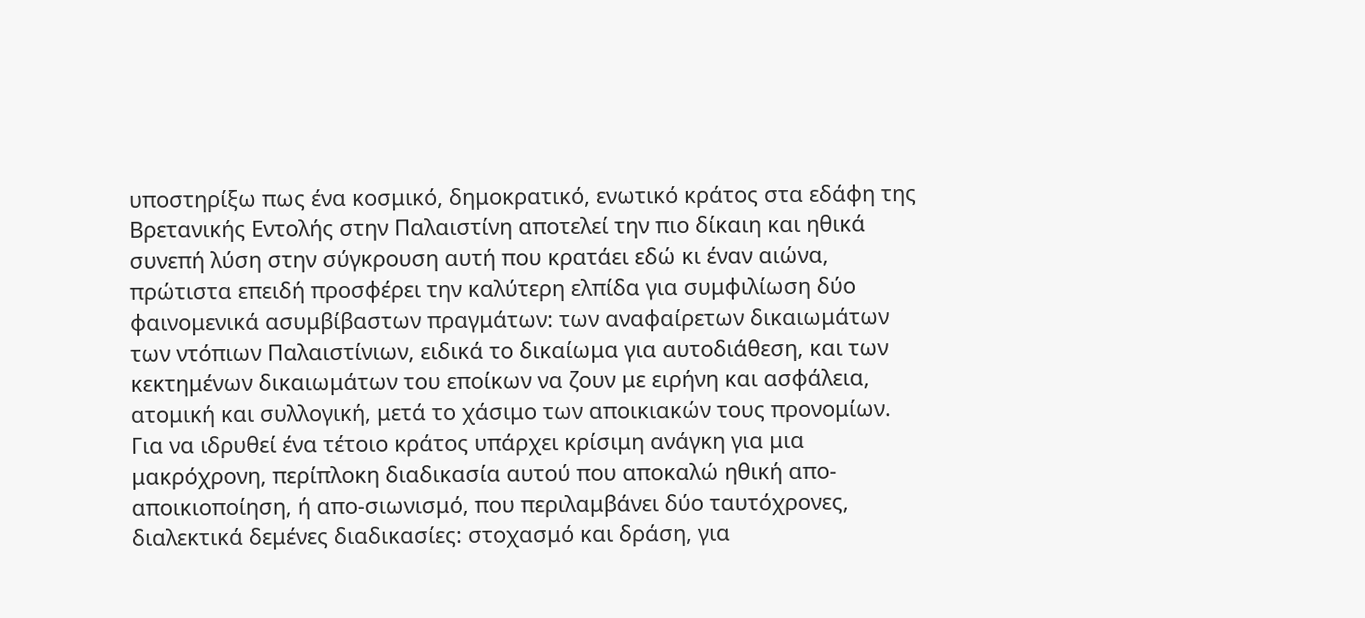υποστηρίξω πως ένα κοσμικό, δημοκρατικό, ενωτικό κράτος στα εδάφη της Βρετανικής Εντολής στην Παλαιστίνη αποτελεί την πιο δίκαιη και ηθικά συνεπή λύση στην σύγκρουση αυτή που κρατάει εδώ κι έναν αιώνα, πρώτιστα επειδή προσφέρει την καλύτερη ελπίδα για συμφιλίωση δύο φαινομενικά ασυμβίβαστων πραγμάτων: των αναφαίρετων δικαιωμάτων των ντόπιων Παλαιστίνιων, ειδικά το δικαίωμα για αυτοδιάθεση, και των κεκτημένων δικαιωμάτων του εποίκων να ζουν με ειρήνη και ασφάλεια, ατομική και συλλογική, μετά το χάσιμο των αποικιακών τους προνομίων.
Για να ιδρυθεί ένα τέτοιο κράτος υπάρχει κρίσιμη ανάγκη για μια μακρόχρονη, περίπλοκη διαδικασία αυτού που αποκαλώ ηθική απο-αποικιοποίηση, ή απο-σιωνισμό, που περιλαμβάνει δύο ταυτόχρονες, διαλεκτικά δεμένες διαδικασίες: στοχασμό και δράση, για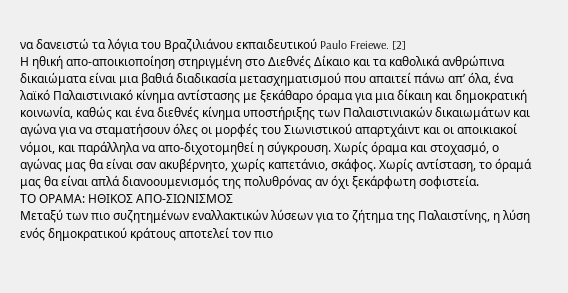να δανειστώ τα λόγια του Βραζιλιάνου εκπαιδευτικού Paulo Freiewe. [2]
Η ηθική απο-αποικιοποίηση στηριγμένη στο Διεθνές Δίκαιο και τα καθολικά ανθρώπινα δικαιώματα είναι μια βαθιά διαδικασία μετασχηματισμού που απαιτεί πάνω απ’ όλα, ένα λαϊκό Παλαιστινιακό κίνημα αντίστασης με ξεκάθαρο όραμα για μια δίκαιη και δημοκρατική κοινωνία, καθώς και ένα διεθνές κίνημα υποστήριξης των Παλαιστινιακών δικαιωμάτων και αγώνα για να σταματήσουν όλες οι μορφές του Σιωνιστικού απαρτχάιντ και οι αποικιακοί νόμοι, και παράλληλα να απο-διχοτομηθεί η σύγκρουση. Χωρίς όραμα και στοχασμό, ο αγώνας μας θα είναι σαν ακυβέρνητο, χωρίς καπετάνιο, σκάφος. Χωρίς αντίσταση, το όραμά μας θα είναι απλά διανοουμενισμός της πολυθρόνας αν όχι ξεκάρφωτη σοφιστεία.
ΤΟ ΟΡΑΜΑ: ΗΘΙΚΟΣ ΑΠΟ-ΣΙΩΝΙΣΜΟΣ
Μεταξύ των πιο συζητημένων εναλλακτικών λύσεων για το ζήτημα της Παλαιστίνης, η λύση ενός δημοκρατικού κράτους αποτελεί τον πιο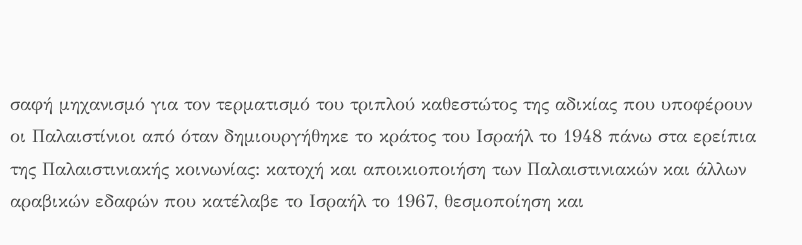σαφή μηχανισμό για τον τερματισμό του τριπλού καθεστώτος της αδικίας που υποφέρουν οι Παλαιστίνιοι από όταν δημιουργήθηκε το κράτος του Ισραήλ το 1948 πάνω στα ερείπια της Παλαιστινιακής κοινωνίας: κατοχή και αποικιοποιήση των Παλαιστινιακών και άλλων αραβικών εδαφών που κατέλαβε το Ισραήλ το 1967, θεσμοποίηση και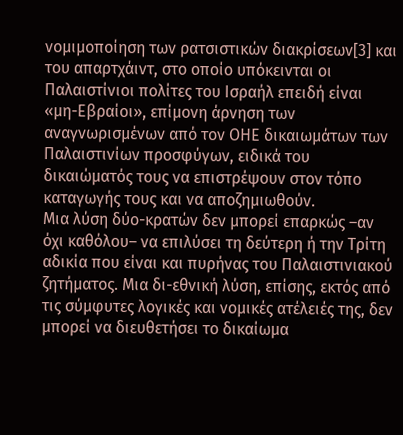νομιμοποίηση των ρατσιστικών διακρίσεων[3] και του απαρτχάιντ, στο οποίο υπόκεινται οι Παλαιστίνιοι πολίτες του Ισραήλ επειδή είναι «μη-Εβραίοι», επίμονη άρνηση των αναγνωρισμένων από τον ΟΗΕ δικαιωμάτων των Παλαιστινίων προσφύγων, ειδικά του δικαιώματός τους να επιστρέψουν στον τόπο καταγωγής τους και να αποζημιωθούν.
Μια λύση δύο-κρατών δεν μπορεί επαρκώς –αν όχι καθόλου– να επιλύσει τη δεύτερη ή την Τρίτη αδικία που είναι και πυρήνας του Παλαιστινιακού ζητήματος. Μια δι-εθνική λύση, επίσης, εκτός από τις σύμφυτες λογικές και νομικές ατέλειές της, δεν μπορεί να διευθετήσει το δικαίωμα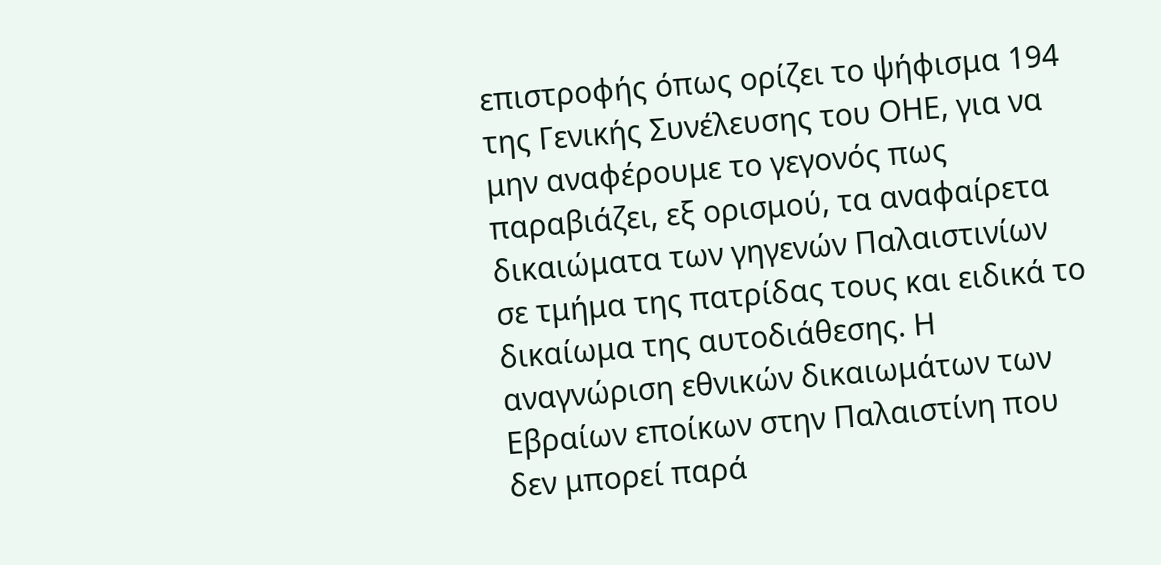επιστροφής όπως ορίζει το ψήφισμα 194 της Γενικής Συνέλευσης του ΟΗΕ, για να μην αναφέρουμε το γεγονός πως παραβιάζει, εξ ορισμού, τα αναφαίρετα δικαιώματα των γηγενών Παλαιστινίων σε τμήμα της πατρίδας τους και ειδικά το δικαίωμα της αυτοδιάθεσης. Η αναγνώριση εθνικών δικαιωμάτων των Εβραίων εποίκων στην Παλαιστίνη που δεν μπορεί παρά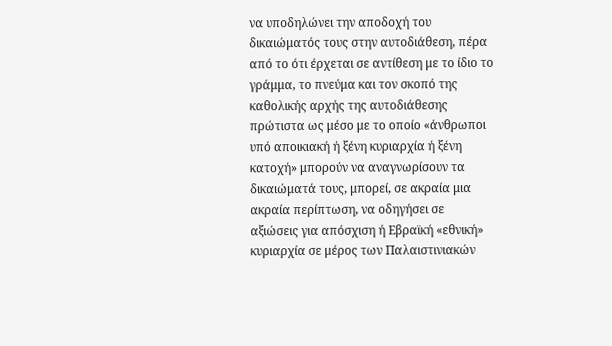να υποδηλώνει την αποδοχή του δικαιώματός τους στην αυτοδιάθεση, πέρα από το ότι έρχεται σε αντίθεση με το ίδιο το γράμμα, το πνεύμα και τον σκοπό της καθολικής αρχής της αυτοδιάθεσης πρώτιστα ως μέσο με το οποίο «άνθρωποι υπό αποικιακή ή ξένη κυριαρχία ή ξένη κατοχή» μπορούν να αναγνωρίσουν τα δικαιώματά τους, μπορεί, σε ακραία μια ακραία περίπτωση, να οδηγήσει σε αξιώσεις για απόσχιση ή Εβραϊκή «εθνική» κυριαρχία σε μέρος των Παλαιστινιακών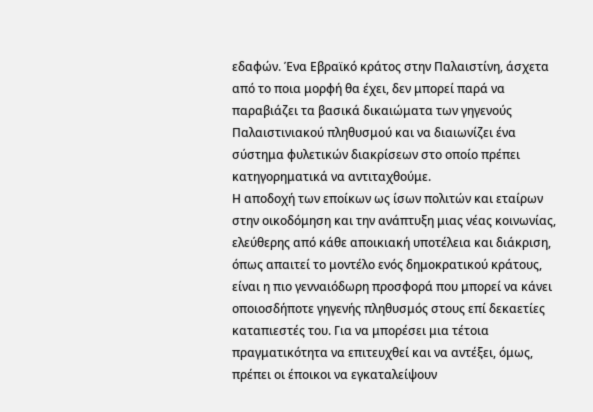εδαφών. Ένα Εβραϊκό κράτος στην Παλαιστίνη, άσχετα από το ποια μορφή θα έχει, δεν μπορεί παρά να παραβιάζει τα βασικά δικαιώματα των γηγενούς Παλαιστινιακού πληθυσμού και να διαιωνίζει ένα σύστημα φυλετικών διακρίσεων στο οποίο πρέπει κατηγορηματικά να αντιταχθούμε.
Η αποδοχή των εποίκων ως ίσων πολιτών και εταίρων στην οικοδόμηση και την ανάπτυξη μιας νέας κοινωνίας, ελεύθερης από κάθε αποικιακή υποτέλεια και διάκριση, όπως απαιτεί το μοντέλο ενός δημοκρατικού κράτους, είναι η πιο γενναιόδωρη προσφορά που μπορεί να κάνει οποιοσδήποτε γηγενής πληθυσμός στους επί δεκαετίες καταπιεστές του. Για να μπορέσει μια τέτοια πραγματικότητα να επιτευχθεί και να αντέξει, όμως, πρέπει οι έποικοι να εγκαταλείψουν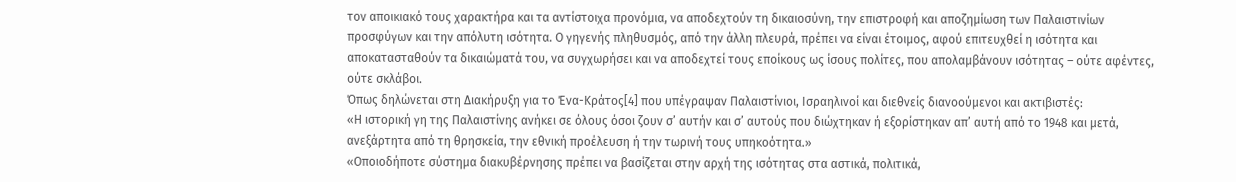τον αποικιακό τους χαρακτήρα και τα αντίστοιχα προνόμια, να αποδεχτούν τη δικαιοσύνη, την επιστροφή και αποζημίωση των Παλαιστινίων προσφύγων και την απόλυτη ισότητα. Ο γηγενής πληθυσμός, από την άλλη πλευρά, πρέπει να είναι έτοιμος, αφού επιτευχθεί η ισότητα και αποκατασταθούν τα δικαιώματά του, να συγχωρήσει και να αποδεχτεί τους εποίκους ως ίσους πολίτες, που απολαμβάνουν ισότητας – ούτε αφέντες, ούτε σκλάβοι.
Όπως δηλώνεται στη Διακήρυξη για το Ένα-Κράτος[4] που υπέγραψαν Παλαιστίνιοι, Ισραηλινοί και διεθνείς διανοούμενοι και ακτιβιστές:
«Η ιστορική γη της Παλαιστίνης ανήκει σε όλους όσοι ζουν σ’ αυτήν και σ’ αυτούς που διώχτηκαν ή εξορίστηκαν απ’ αυτή από το 1948 και μετά, ανεξάρτητα από τη θρησκεία, την εθνική προέλευση ή την τωρινή τους υπηκοότητα.»
«Οποιοδήποτε σύστημα διακυβέρνησης πρέπει να βασίζεται στην αρχή της ισότητας στα αστικά, πολιτικά,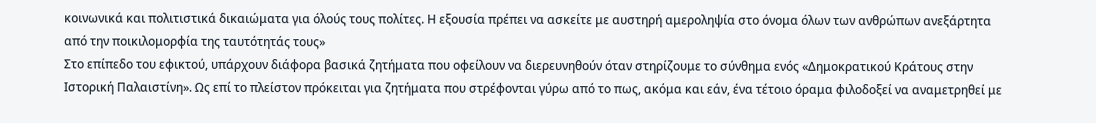κοινωνικά και πολιτιστικά δικαιώματα για όλούς τους πολίτες. Η εξουσία πρέπει να ασκείτε με αυστηρή αμεροληψία στο όνομα όλων των ανθρώπων ανεξάρτητα από την ποικιλομορφία της ταυτότητάς τους»
Στο επίπεδο του εφικτού, υπάρχουν διάφορα βασικά ζητήματα που οφείλουν να διερευνηθούν όταν στηρίζουμε το σύνθημα ενός «Δημοκρατικού Κράτους στην Ιστορική Παλαιστίνη». Ως επί το πλείστον πρόκειται για ζητήματα που στρέφονται γύρω από το πως, ακόμα και εάν, ένα τέτοιο όραμα φιλοδοξεί να αναμετρηθεί με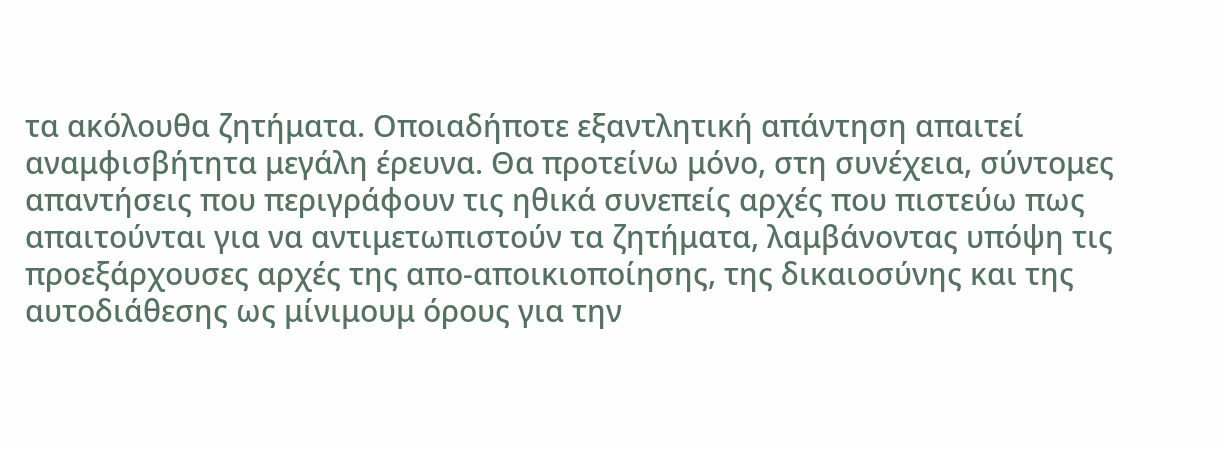τα ακόλουθα ζητήματα. Οποιαδήποτε εξαντλητική απάντηση απαιτεί αναμφισβήτητα μεγάλη έρευνα. Θα προτείνω μόνο, στη συνέχεια, σύντομες απαντήσεις που περιγράφουν τις ηθικά συνεπείς αρχές που πιστεύω πως απαιτούνται για να αντιμετωπιστούν τα ζητήματα, λαμβάνοντας υπόψη τις προεξάρχουσες αρχές της απο-αποικιοποίησης, της δικαιοσύνης και της αυτοδιάθεσης ως μίνιμουμ όρους για την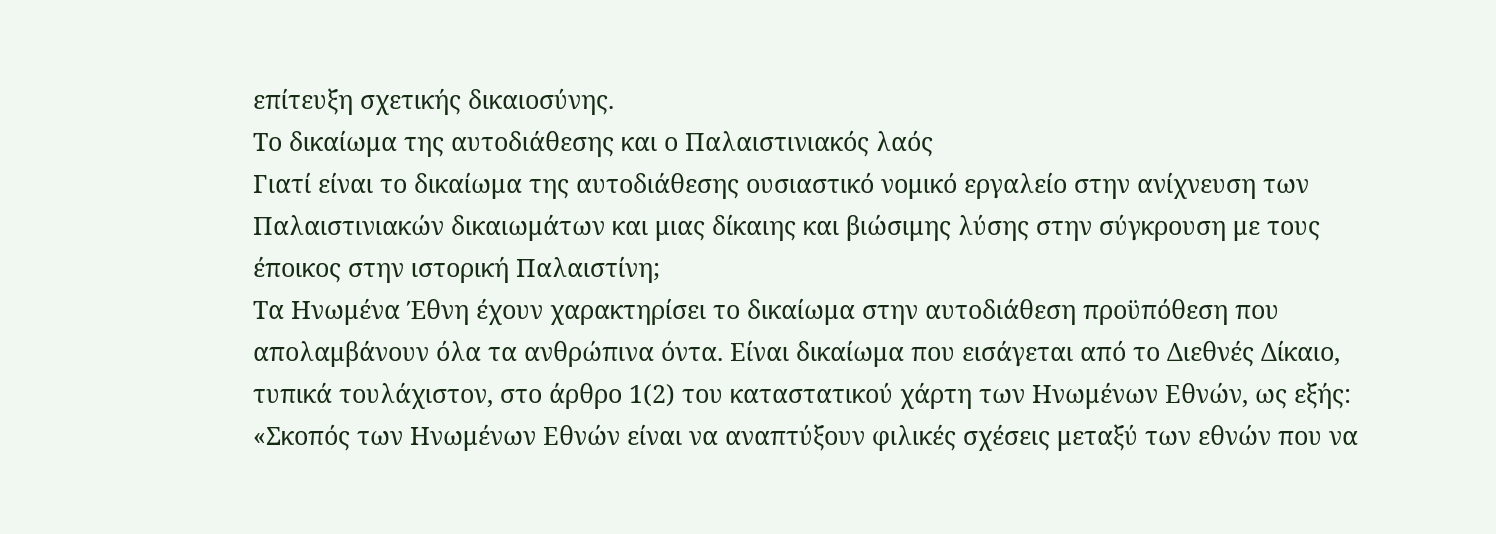επίτευξη σχετικής δικαιοσύνης.
Το δικαίωμα της αυτοδιάθεσης και ο Παλαιστινιακός λαός
Γιατί είναι το δικαίωμα της αυτοδιάθεσης ουσιαστικό νομικό εργαλείο στην ανίχνευση των Παλαιστινιακών δικαιωμάτων και μιας δίκαιης και βιώσιμης λύσης στην σύγκρουση με τους έποικος στην ιστορική Παλαιστίνη;
Τα Ηνωμένα Έθνη έχουν χαρακτηρίσει το δικαίωμα στην αυτοδιάθεση προϋπόθεση που απολαμβάνουν όλα τα ανθρώπινα όντα. Είναι δικαίωμα που εισάγεται από το Διεθνές Δίκαιο, τυπικά τουλάχιστον, στο άρθρο 1(2) του καταστατικού χάρτη των Ηνωμένων Εθνών, ως εξής:
«Σκοπός των Ηνωμένων Εθνών είναι να αναπτύξουν φιλικές σχέσεις μεταξύ των εθνών που να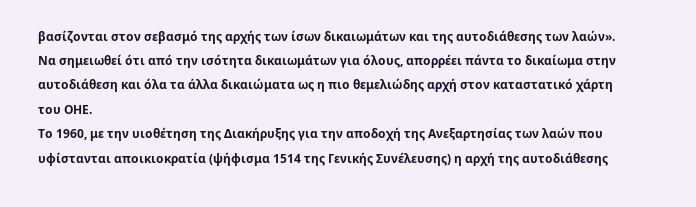βασίζονται στον σεβασμό της αρχής των ίσων δικαιωμάτων και της αυτοδιάθεσης των λαών».
Να σημειωθεί ότι από την ισότητα δικαιωμάτων για όλους, απορρέει πάντα το δικαίωμα στην αυτοδιάθεση και όλα τα άλλα δικαιώματα ως η πιο θεμελιώδης αρχή στον καταστατικό χάρτη του ΟΗΕ.
Το 1960, με την υιοθέτηση της Διακήρυξης για την αποδοχή της Ανεξαρτησίας των λαών που υφίστανται αποικιοκρατία (ψήφισμα 1514 της Γενικής Συνέλευσης) η αρχή της αυτοδιάθεσης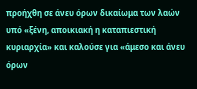προήχθη σε άνευ όρων δικαίωμα των λαών υπό «ξένη, αποικιακή η καταπιεστική κυριαρχία» και καλούσε για «άμεσο και άνευ όρων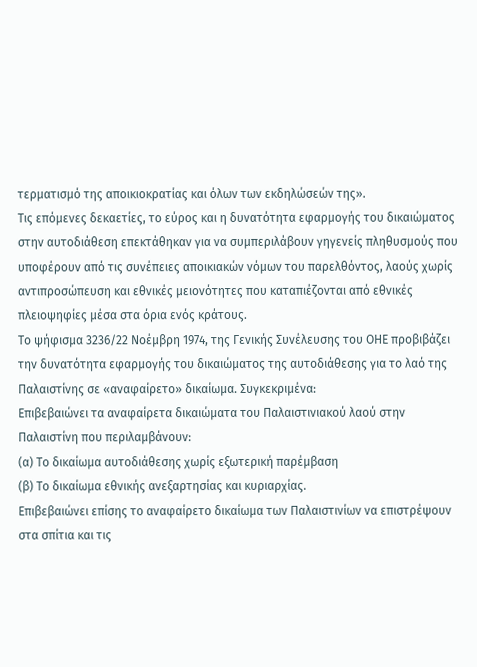τερματισμό της αποικιοκρατίας και όλων των εκδηλώσεών της».
Τις επόμενες δεκαετίες, το εύρος και η δυνατότητα εφαρμογής του δικαιώματος στην αυτοδιάθεση επεκτάθηκαν για να συμπεριλάβουν γηγενείς πληθυσμούς που υποφέρουν από τις συνέπειες αποικιακών νόμων του παρελθόντος, λαούς χωρίς αντιπροσώπευση και εθνικές μειονότητες που καταπιέζονται από εθνικές πλειοψηφίες μέσα στα όρια ενός κράτους.
Το ψήφισμα 3236/22 Νοέμβρη 1974, της Γενικής Συνέλευσης του ΟΗΕ προβιβάζει την δυνατότητα εφαρμογής του δικαιώματος της αυτοδιάθεσης για το λαό της Παλαιστίνης σε «αναφαίρετο» δικαίωμα. Συγκεκριμένα:
Επιβεβαιώνει τα αναφαίρετα δικαιώματα του Παλαιστινιακού λαού στην Παλαιστίνη που περιλαμβάνουν:
(α) Το δικαίωμα αυτοδιάθεσης χωρίς εξωτερική παρέμβαση
(β) Το δικαίωμα εθνικής ανεξαρτησίας και κυριαρχίας.
Επιβεβαιώνει επίσης το αναφαίρετο δικαίωμα των Παλαιστινίων να επιστρέψουν στα σπίτια και τις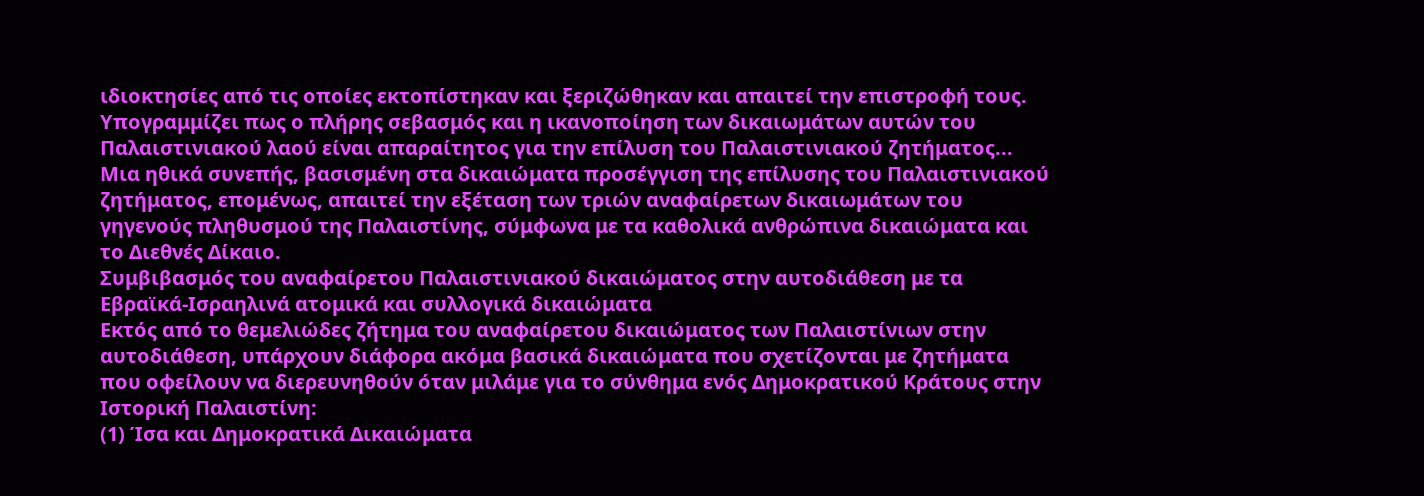ιδιοκτησίες από τις οποίες εκτοπίστηκαν και ξεριζώθηκαν και απαιτεί την επιστροφή τους.
Υπογραμμίζει πως ο πλήρης σεβασμός και η ικανοποίηση των δικαιωμάτων αυτών του Παλαιστινιακού λαού είναι απαραίτητος για την επίλυση του Παλαιστινιακού ζητήματος...
Μια ηθικά συνεπής, βασισμένη στα δικαιώματα προσέγγιση της επίλυσης του Παλαιστινιακού ζητήματος, επομένως, απαιτεί την εξέταση των τριών αναφαίρετων δικαιωμάτων του γηγενούς πληθυσμού της Παλαιστίνης, σύμφωνα με τα καθολικά ανθρώπινα δικαιώματα και το Διεθνές Δίκαιο.
Συμβιβασμός του αναφαίρετου Παλαιστινιακού δικαιώματος στην αυτοδιάθεση με τα Εβραϊκά-Ισραηλινά ατομικά και συλλογικά δικαιώματα
Εκτός από το θεμελιώδες ζήτημα του αναφαίρετου δικαιώματος των Παλαιστίνιων στην αυτοδιάθεση, υπάρχουν διάφορα ακόμα βασικά δικαιώματα που σχετίζονται με ζητήματα που οφείλουν να διερευνηθούν όταν μιλάμε για το σύνθημα ενός Δημοκρατικού Κράτους στην Ιστορική Παλαιστίνη:
(1) Ίσα και Δημοκρατικά Δικαιώματα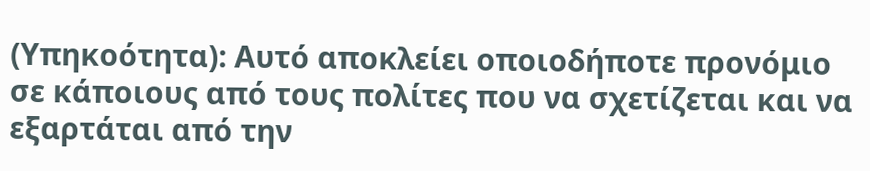(Υπηκοότητα): Αυτό αποκλείει οποιοδήποτε προνόμιο σε κάποιους από τους πολίτες που να σχετίζεται και να εξαρτάται από την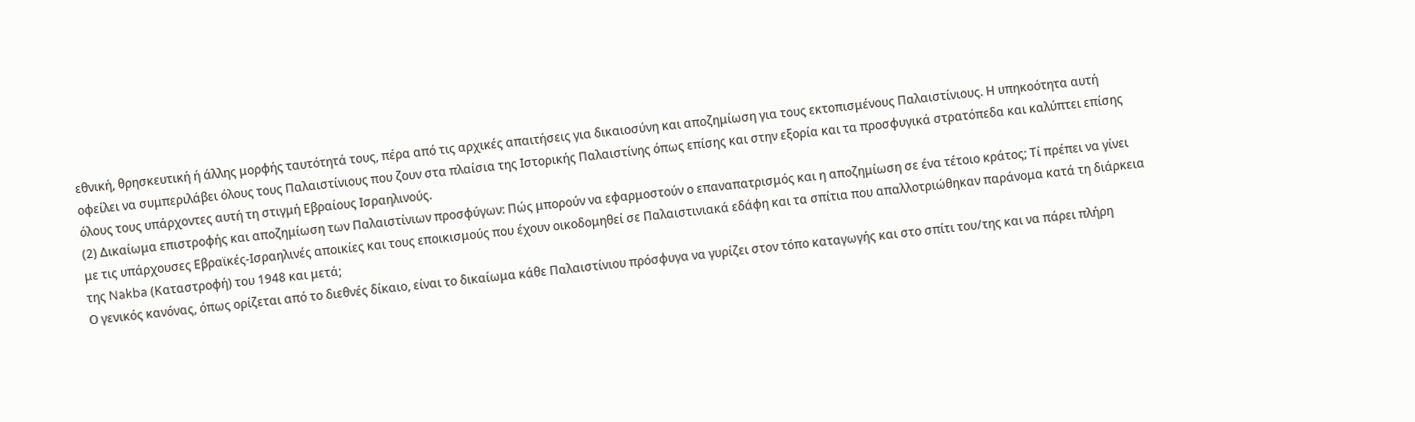εθνική, θρησκευτική ή άλλης μορφής ταυτότητά τους, πέρα από τις αρχικές απαιτήσεις για δικαιοσύνη και αποζημίωση για τους εκτοπισμένους Παλαιστίνιους. Η υπηκοότητα αυτή οφείλει να συμπεριλάβει όλους τους Παλαιστίνιους που ζουν στα πλαίσια της Ιστορικής Παλαιστίνης όπως επίσης και στην εξορία και τα προσφυγικά στρατόπεδα και καλύπτει επίσης όλους τους υπάρχοντες αυτή τη στιγμή Εβραίους Ισραηλινούς.
(2) Δικαίωμα επιστροφής και αποζημίωση των Παλαιστίνιων προσφύγων: Πώς μπορούν να εφαρμοστούν ο επαναπατρισμός και η αποζημίωση σε ένα τέτοιο κράτος; Τί πρέπει να γίνει με τις υπάρχουσες Εβραϊκές-Ισραηλινές αποικίες και τους εποικισμούς που έχουν οικοδομηθεί σε Παλαιστινιακά εδάφη και τα σπίτια που απαλλοτριώθηκαν παράνομα κατά τη διάρκεια της Nakba (Καταστροφή) του 1948 και μετά;
Ο γενικός κανόνας, όπως ορίζεται από το διεθνές δίκαιο, είναι το δικαίωμα κάθε Παλαιστίνιου πρόσφυγα να γυρίζει στον τόπο καταγωγής και στο σπίτι του/της και να πάρει πλήρη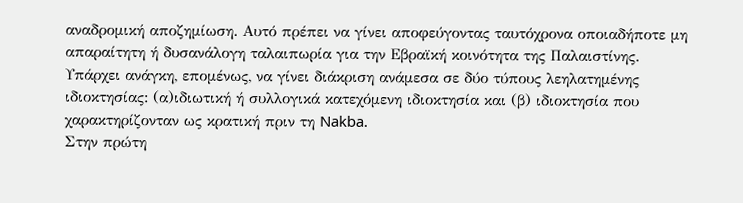αναδρομική αποζημίωση. Αυτό πρέπει να γίνει αποφεύγοντας ταυτόχρονα οποιαδήποτε μη απαραίτητη ή δυσανάλογη ταλαιπωρία για την Εβραϊκή κοινότητα της Παλαιστίνης. Υπάρχει ανάγκη, επομένως, να γίνει διάκριση ανάμεσα σε δύο τύπους λεηλατημένης ιδιοκτησίας: (α)ιδιωτική ή συλλογικά κατεχόμενη ιδιοκτησία και (β) ιδιοκτησία που χαρακτηρίζονταν ως κρατική πριν τη Nakba.
Στην πρώτη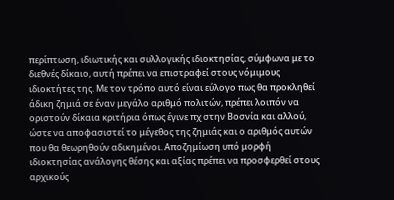περίπτωση, ιδιωτικής και συλλογικής ιδιοκτησίας, σύμφωνα με το διεθνές δίκαιο, αυτή πρέπει να επιστραφεί στους νόμιμους ιδιοκτήτες της. Με τον τρόπο αυτό είναι εύλογο πως θα προκληθεί άδικη ζημιά σε έναν μεγάλο αριθμό πολιτών, πρέπει λοιπόν να οριστούν δίκαια κριτήρια όπως έγινε πχ στην Βοσνία και αλλού, ώστε να αποφασιστεί το μέγεθος της ζημιάς και ο αριθμός αυτών που θα θεωρηθούν αδικημένοι. Αποζημίωση υπό μορφή ιδιοκτησίας ανάλογης θέσης και αξίας πρέπει να προσφερθεί στους αρχικούς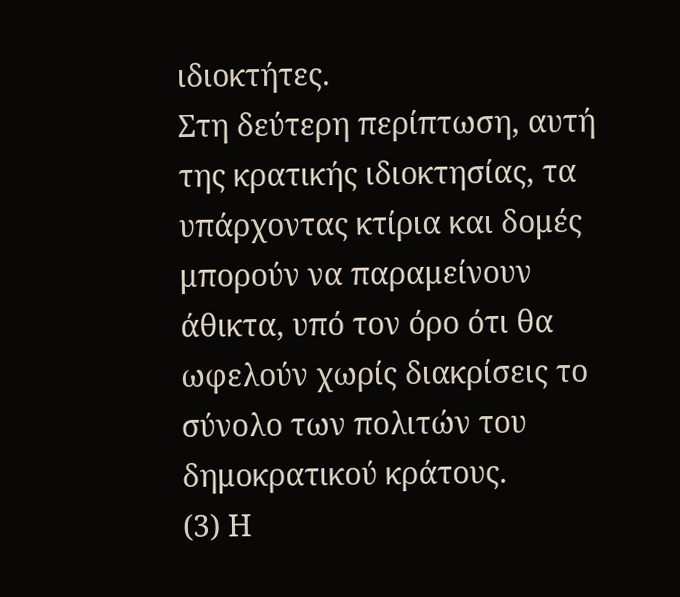ιδιοκτήτες.
Στη δεύτερη περίπτωση, αυτή της κρατικής ιδιοκτησίας, τα υπάρχοντας κτίρια και δομές μπορούν να παραμείνουν άθικτα, υπό τον όρο ότι θα ωφελούν χωρίς διακρίσεις το σύνολο των πολιτών του δημοκρατικού κράτους.
(3) Η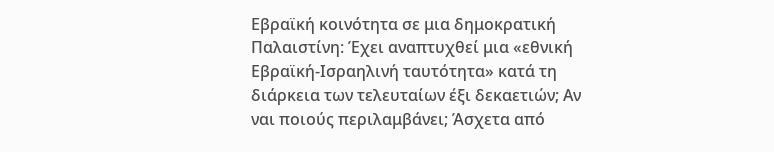Εβραϊκή κοινότητα σε μια δημοκρατική Παλαιστίνη: Έχει αναπτυχθεί μια «εθνική Εβραϊκή-Ισραηλινή ταυτότητα» κατά τη διάρκεια των τελευταίων έξι δεκαετιών; Αν ναι ποιούς περιλαμβάνει; Άσχετα από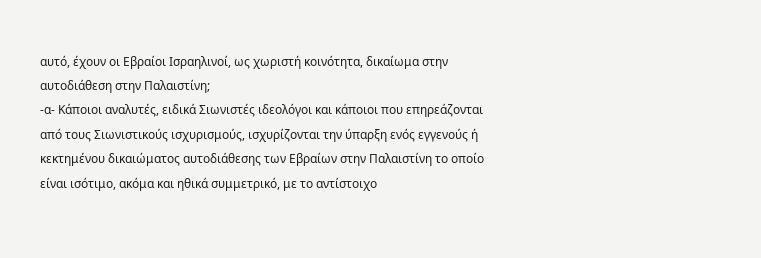αυτό, έχουν οι Εβραίοι Ισραηλινοί, ως χωριστή κοινότητα, δικαίωμα στην αυτοδιάθεση στην Παλαιστίνη;
-α- Κάποιοι αναλυτές, ειδικά Σιωνιστές ιδεολόγοι και κάποιοι που επηρεάζονται από τους Σιωνιστικούς ισχυρισμούς, ισχυρίζονται την ύπαρξη ενός εγγενούς ή κεκτημένου δικαιώματος αυτοδιάθεσης των Εβραίων στην Παλαιστίνη το οποίο είναι ισότιμο, ακόμα και ηθικά συμμετρικό, με το αντίστοιχο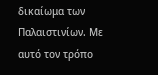δικαίωμα των Παλαιστινίων. Με αυτό τον τρόπο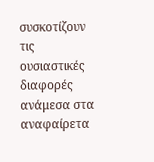συσκοτίζουν τις ουσιαστικές διαφορές ανάμεσα στα αναφαίρετα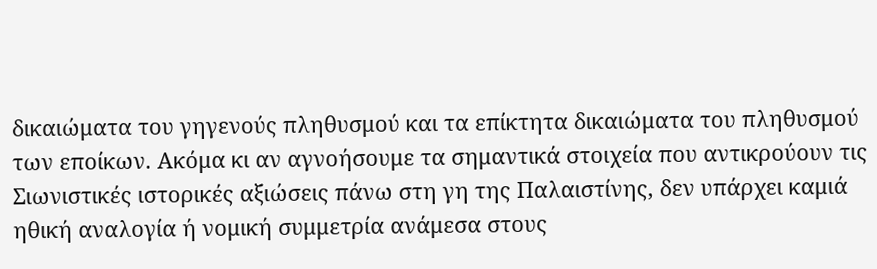δικαιώματα του γηγενούς πληθυσμού και τα επίκτητα δικαιώματα του πληθυσμού των εποίκων. Ακόμα κι αν αγνοήσουμε τα σημαντικά στοιχεία που αντικρούουν τις Σιωνιστικές ιστορικές αξιώσεις πάνω στη γη της Παλαιστίνης, δεν υπάρχει καμιά ηθική αναλογία ή νομική συμμετρία ανάμεσα στους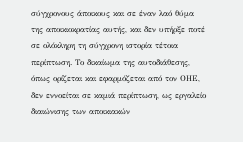σύγχρονους άποικους και σε έναν λαό θύμα της αποικιοκρατίας αυτής, και δεν υπήρξε ποτέ σε ολόκληρη τη σύγχρονη ιστορία τέτοια περίπτωση. Το δικαίωμα της αυτοδιάθεσης, όπως ορίζεται και εφαρμόζεται από τον ΟΗΕ, δεν εννοείται σε καμιά περίπτωση, ως εργαλείο διαιώνισης των αποικιακών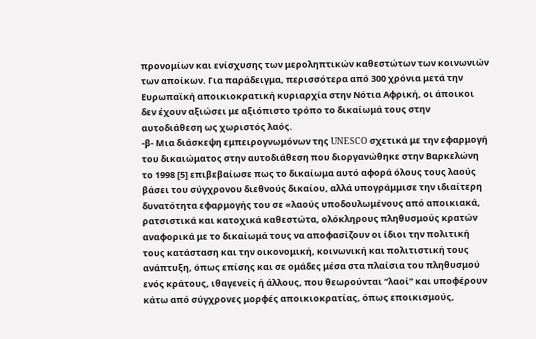προνομίων και ενίσχυσης των μεροληπτικών καθεστώτων των κοινωνιών των αποίκων. Για παράδειγμα, περισσότερα από 300 χρόνια μετά την Ευρωπαϊκή αποικιοκρατική κυριαρχία στην Νότια Αφρική, οι άποικοι δεν έχουν αξιώσει με αξιόπιστο τρόπο το δικαίωμά τους στην αυτοδιάθεση ως χωριστός λαός.
-β- Μια διάσκεψη εμπειρογνωμόνων της UNESCO σχετικά με την εφαρμογή του δικαιώματος στην αυτοδιάθεση που διοργανώθηκε στην Βαρκελώνη το 1998 [5] επιβεβαίωσε πως το δικαίωμα αυτό αφορά όλους τους λαούς βάσει του σύγχρονου διεθνούς δικαίου, αλλά υπογράμμισε την ιδιαίτερη δυνατότητα εφαρμογής του σε «λαούς υποδουλωμένους από αποικιακά, ρατσιστικά και κατοχικά καθεστώτα, ολόκληρους πληθυσμούς κρατών αναφορικά με το δικαίωμά τους να αποφασίζουν οι ίδιοι την πολιτική τους κατάσταση και την οικονομική, κοινωνική και πολιτιστική τους ανάπτυξη, όπως επίσης και σε ομάδες μέσα στα πλαίσια του πληθυσμού ενός κράτους, ιθαγενείς ή άλλους, που θεωρούνται “λαοί” και υποφέρουν κάτω από σύγχρονες μορφές αποικιοκρατίας, όπως εποικισμούς,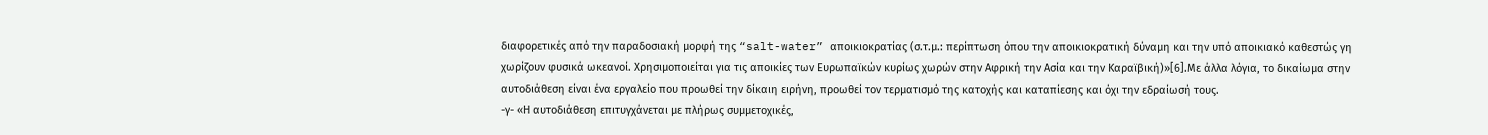διαφορετικές από την παραδοσιακή μορφή της “salt-water” αποικιοκρατίας (σ.τ.μ.: περίπτωση όπου την αποικιοκρατική δύναμη και την υπό αποικιακό καθεστώς γη χωρίζουν φυσικά ωκεανοί. Χρησιμοποιείται για τις αποικίες των Ευρωπαϊκών κυρίως χωρών στην Αφρική την Ασία και την Καραϊβική)»[6].Με άλλα λόγια, το δικαίωμα στην αυτοδιάθεση είναι ένα εργαλείο που προωθεί την δίκαιη ειρήνη, προωθεί τον τερματισμό της κατοχής και καταπίεσης και όχι την εδραίωσή τους.
-γ- «Η αυτοδιάθεση επιτυγχάνεται με πλήρως συμμετοχικές,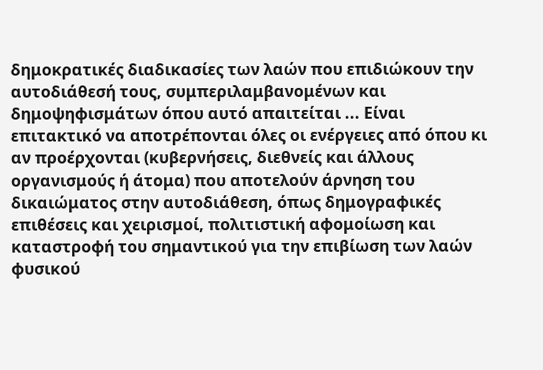δημοκρατικές διαδικασίες των λαών που επιδιώκουν την αυτοδιάθεσή τους, συμπεριλαμβανομένων και δημοψηφισμάτων όπου αυτό απαιτείται ... Είναι επιτακτικό να αποτρέπονται όλες οι ενέργειες από όπου κι αν προέρχονται (κυβερνήσεις, διεθνείς και άλλους οργανισμούς ή άτομα) που αποτελούν άρνηση του δικαιώματος στην αυτοδιάθεση, όπως δημογραφικές επιθέσεις και χειρισμοί, πολιτιστική αφομοίωση και καταστροφή του σημαντικού για την επιβίωση των λαών φυσικού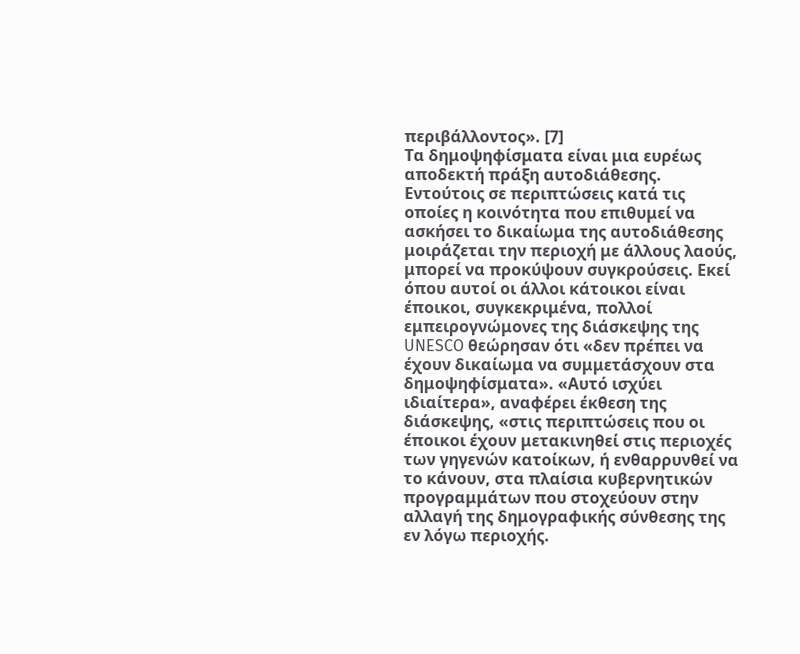περιβάλλοντος». [7]
Τα δημοψηφίσματα είναι μια ευρέως αποδεκτή πράξη αυτοδιάθεσης. Εντούτοις σε περιπτώσεις κατά τις οποίες η κοινότητα που επιθυμεί να ασκήσει το δικαίωμα της αυτοδιάθεσης μοιράζεται την περιοχή με άλλους λαούς, μπορεί να προκύψουν συγκρούσεις. Εκεί όπου αυτοί οι άλλοι κάτοικοι είναι έποικοι, συγκεκριμένα, πολλοί εμπειρογνώμονες της διάσκεψης της UNESCO θεώρησαν ότι «δεν πρέπει να έχουν δικαίωμα να συμμετάσχουν στα δημοψηφίσματα». «Αυτό ισχύει ιδιαίτερα», αναφέρει έκθεση της διάσκεψης, «στις περιπτώσεις που οι έποικοι έχουν μετακινηθεί στις περιοχές των γηγενών κατοίκων, ή ενθαρρυνθεί να το κάνουν, στα πλαίσια κυβερνητικών προγραμμάτων που στοχεύουν στην αλλαγή της δημογραφικής σύνθεσης της εν λόγω περιοχής.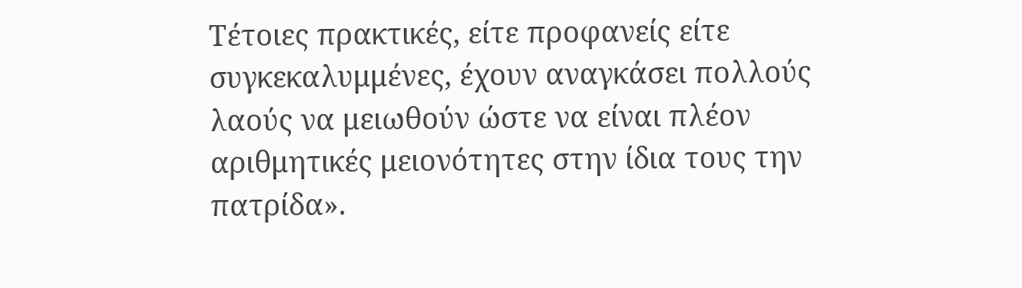Τέτοιες πρακτικές, είτε προφανείς είτε συγκεκαλυμμένες, έχουν αναγκάσει πολλούς λαούς να μειωθούν ώστε να είναι πλέον αριθμητικές μειονότητες στην ίδια τους την πατρίδα».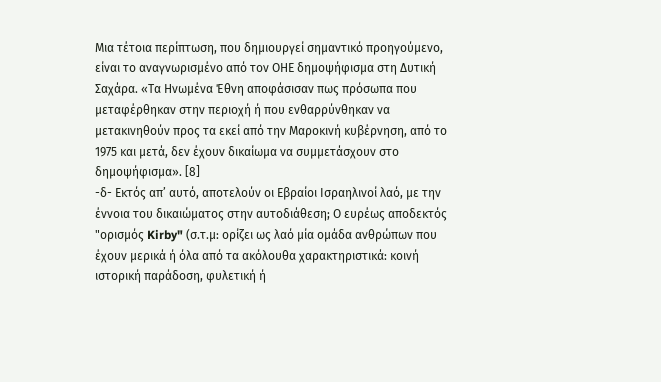Μια τέτοια περίπτωση, που δημιουργεί σημαντικό προηγούμενο, είναι το αναγνωρισμένο από τον ΟΗΕ δημοψήφισμα στη Δυτική Σαχάρα. «Τα Ηνωμένα Έθνη αποφάσισαν πως πρόσωπα που μεταφέρθηκαν στην περιοχή ή που ενθαρρύνθηκαν να μετακινηθούν προς τα εκεί από την Μαροκινή κυβέρνηση, από το 1975 και μετά, δεν έχουν δικαίωμα να συμμετάσχουν στο δημοψήφισμα». [8]
-δ- Εκτός απ’ αυτό, αποτελούν οι Εβραίοι Ισραηλινοί λαό, με την έννοια του δικαιώματος στην αυτοδιάθεση; Ο ευρέως αποδεκτός "ορισμός Kirby" (σ.τ.μ: ορίζει ως λαό μία ομάδα ανθρώπων που έχουν μερικά ή όλα από τα ακόλουθα χαρακτηριστικά: κοινή ιστορική παράδοση, φυλετική ή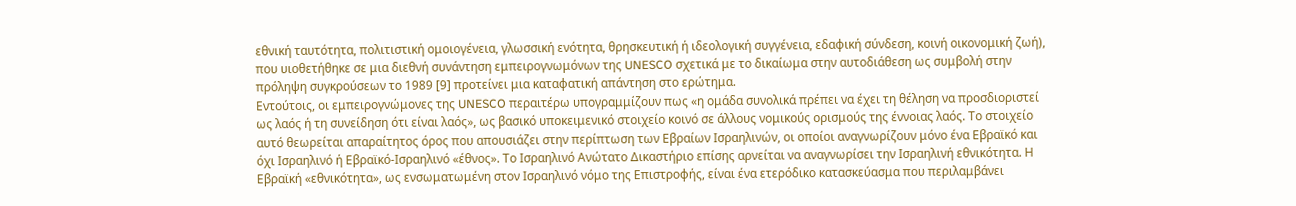εθνική ταυτότητα, πολιτιστική ομοιογένεια, γλωσσική ενότητα, θρησκευτική ή ιδεολογική συγγένεια, εδαφική σύνδεση, κοινή οικονομική ζωή), που υιοθετήθηκε σε μια διεθνή συνάντηση εμπειρογνωμόνων της UNESCO σχετικά με το δικαίωμα στην αυτοδιάθεση ως συμβολή στην πρόληψη συγκρούσεων το 1989 [9] προτείνει μια καταφατική απάντηση στο ερώτημα.
Εντούτοις, οι εμπειρογνώμονες της UNESCO περαιτέρω υπογραμμίζουν πως «η ομάδα συνολικά πρέπει να έχει τη θέληση να προσδιοριστεί ως λαός ή τη συνείδηση ότι είναι λαός», ως βασικό υποκειμενικό στοιχείο κοινό σε άλλους νομικούς ορισμούς της έννοιας λαός. Το στοιχείο αυτό θεωρείται απαραίτητος όρος που απουσιάζει στην περίπτωση των Εβραίων Ισραηλινών, οι οποίοι αναγνωρίζουν μόνο ένα Εβραϊκό και όχι Ισραηλινό ή Εβραϊκό-Ισραηλινό «έθνος». Το Ισραηλινό Ανώτατο Δικαστήριο επίσης αρνείται να αναγνωρίσει την Ισραηλινή εθνικότητα. Η Εβραϊκή «εθνικότητα», ως ενσωματωμένη στον Ισραηλινό νόμο της Επιστροφής, είναι ένα ετερόδικο κατασκεύασμα που περιλαμβάνει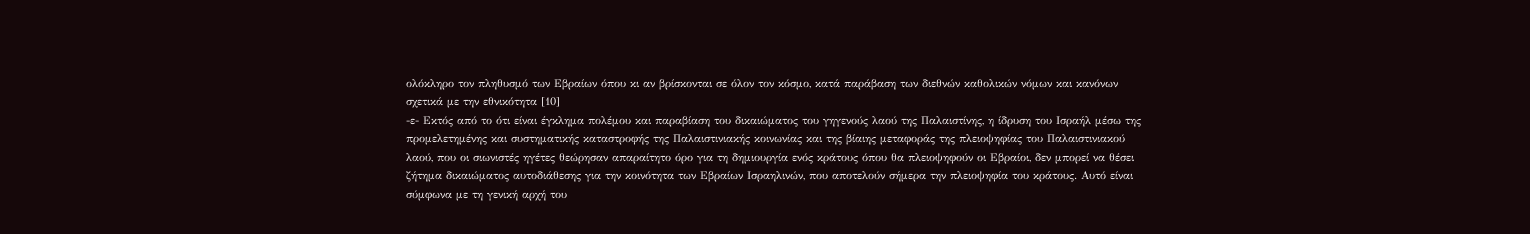ολόκληρο τον πληθυσμό των Εβραίων όπου κι αν βρίσκονται σε όλον τον κόσμο, κατά παράβαση των διεθνών καθολικών νόμων και κανόνων σχετικά με την εθνικότητα [10]
-ε- Εκτός από το ότι είναι έγκλημα πολέμου και παραβίαση του δικαιώματος του γηγενούς λαού της Παλαιστίνης, η ίδρυση του Ισραήλ μέσω της προμελετημένης και συστηματικής καταστροφής της Παλαιστινιακής κοινωνίας και της βίαιης μεταφοράς της πλειοψηφίας του Παλαιστινιακού λαού, που οι σιωνιστές ηγέτες θεώρησαν απαραίτητο όρο για τη δημιουργία ενός κράτους όπου θα πλειοψηφούν οι Εβραίοι, δεν μπορεί να θέσει ζήτημα δικαιώματος αυτοδιάθεσης για την κοινότητα των Εβραίων Ισραηλινών, που αποτελούν σήμερα την πλειοψηφία του κράτους. Αυτό είναι σύμφωνα με τη γενική αρχή του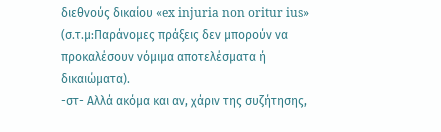διεθνούς δικαίου «ex injuria non oritur ius» (σ.τ.μ:Παράνομες πράξεις δεν μπορούν να προκαλέσουν νόμιμα αποτελέσματα ή δικαιώματα).
-στ- Αλλά ακόμα και αν, χάριν της συζήτησης,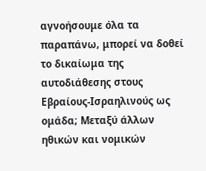αγνοήσουμε όλα τα παραπάνω, μπορεί να δοθεί το δικαίωμα της αυτοδιάθεσης στους Εβραίους-Ισραηλινούς ως ομάδα; Μεταξύ άλλων ηθικών και νομικών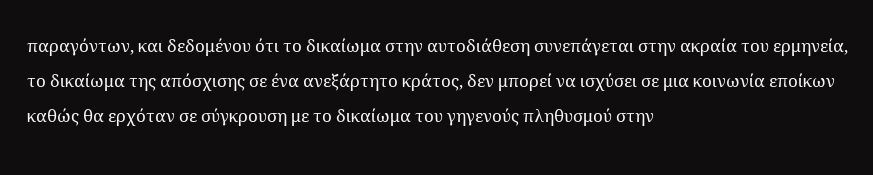παραγόντων, και δεδομένου ότι το δικαίωμα στην αυτοδιάθεση συνεπάγεται στην ακραία του ερμηνεία, το δικαίωμα της απόσχισης σε ένα ανεξάρτητο κράτος, δεν μπορεί να ισχύσει σε μια κοινωνία εποίκων καθώς θα ερχόταν σε σύγκρουση με το δικαίωμα του γηγενούς πληθυσμού στην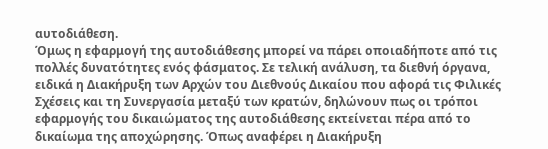αυτοδιάθεση.
Όμως η εφαρμογή της αυτοδιάθεσης μπορεί να πάρει οποιαδήποτε από τις πολλές δυνατότητες ενός φάσματος. Σε τελική ανάλυση, τα διεθνή όργανα, ειδικά η Διακήρυξη των Αρχών του Διεθνούς Δικαίου που αφορά τις Φιλικές Σχέσεις και τη Συνεργασία μεταξύ των κρατών, δηλώνουν πως οι τρόποι εφαρμογής του δικαιώματος της αυτοδιάθεσης εκτείνεται πέρα από το δικαίωμα της αποχώρησης. Όπως αναφέρει η Διακήρυξη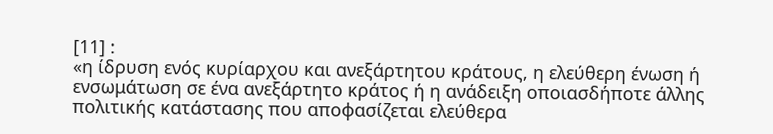[11] :
«η ίδρυση ενός κυρίαρχου και ανεξάρτητου κράτους, η ελεύθερη ένωση ή ενσωμάτωση σε ένα ανεξάρτητο κράτος ή η ανάδειξη οποιασδήποτε άλλης πολιτικής κατάστασης που αποφασίζεται ελεύθερα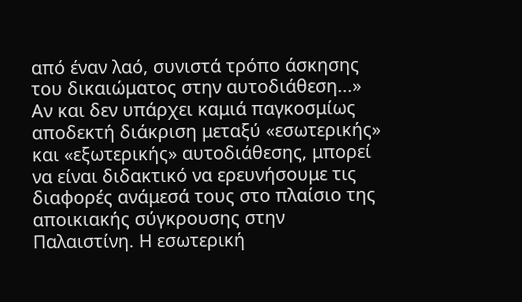από έναν λαό, συνιστά τρόπο άσκησης του δικαιώματος στην αυτοδιάθεση...»
Αν και δεν υπάρχει καμιά παγκοσμίως αποδεκτή διάκριση μεταξύ «εσωτερικής» και «εξωτερικής» αυτοδιάθεσης, μπορεί να είναι διδακτικό να ερευνήσουμε τις διαφορές ανάμεσά τους στο πλαίσιο της αποικιακής σύγκρουσης στην Παλαιστίνη. Η εσωτερική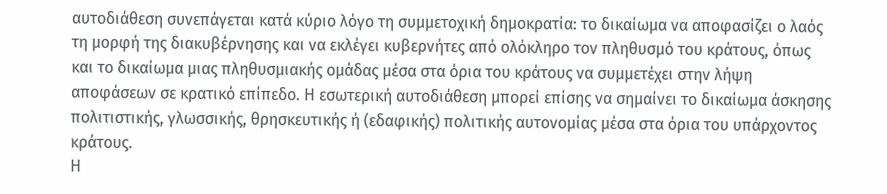αυτοδιάθεση συνεπάγεται κατά κύριο λόγο τη συμμετοχική δημοκρατία: το δικαίωμα να αποφασίζει ο λαός τη μορφή της διακυβέρνησης και να εκλέγει κυβερνήτες από ολόκληρο τον πληθυσμό του κράτους, όπως και το δικαίωμα μιας πληθυσμιακής ομάδας μέσα στα όρια του κράτους να συμμετέχει στην λήψη αποφάσεων σε κρατικό επίπεδο. Η εσωτερική αυτοδιάθεση μπορεί επίσης να σημαίνει το δικαίωμα άσκησης πολιτιστικής, γλωσσικής, θρησκευτικής ή (εδαφικής) πολιτικής αυτονομίας μέσα στα όρια του υπάρχοντος κράτους.
Η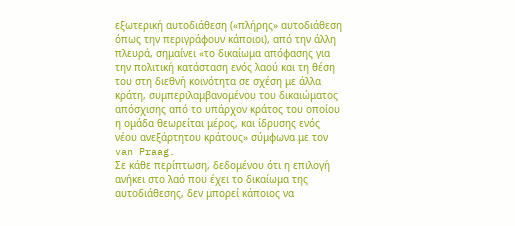εξωτερική αυτοδιάθεση («πλήρης» αυτοδιάθεση όπως την περιγράφουν κάποιοι), από την άλλη πλευρά, σημαίνει «το δικαίωμα απόφασης για την πολιτική κατάσταση ενός λαού και τη θέση του στη διεθνή κοινότητα σε σχέση με άλλα κράτη, συμπεριλαμβανομένου του δικαιώματος απόσχισης από το υπάρχον κράτος του οποίου η ομάδα θεωρείται μέρος, και ίδρυσης ενός νέου ανεξάρτητου κράτους» σύμφωνα με τον van Praag.
Σε κάθε περίπτωση, δεδομένου ότι η επιλογή ανήκει στο λαό που έχει το δικαίωμα της αυτοδιάθεσης, δεν μπορεί κάποιος να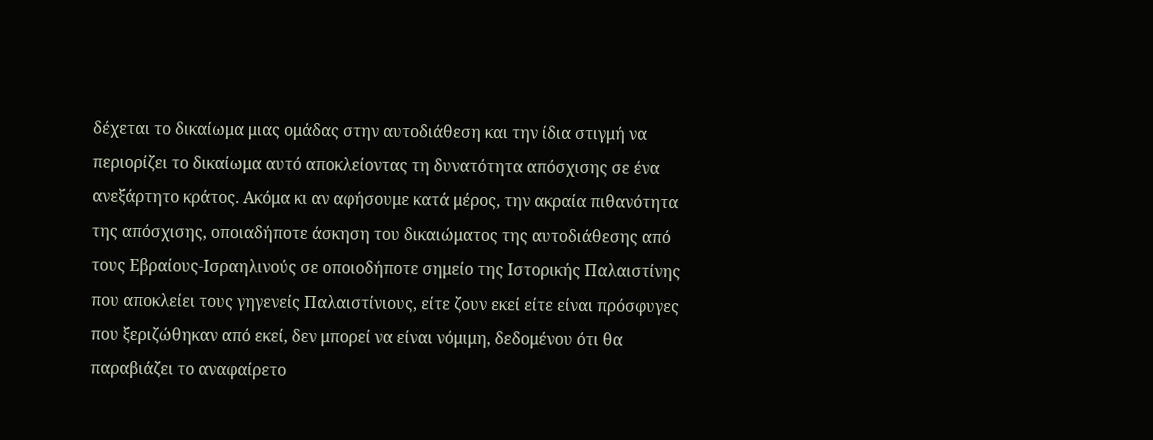δέχεται το δικαίωμα μιας ομάδας στην αυτοδιάθεση και την ίδια στιγμή να περιορίζει το δικαίωμα αυτό αποκλείοντας τη δυνατότητα απόσχισης σε ένα ανεξάρτητο κράτος. Ακόμα κι αν αφήσουμε κατά μέρος, την ακραία πιθανότητα της απόσχισης, οποιαδήποτε άσκηση του δικαιώματος της αυτοδιάθεσης από τους Εβραίους-Ισραηλινούς σε οποιοδήποτε σημείο της Ιστορικής Παλαιστίνης που αποκλείει τους γηγενείς Παλαιστίνιους, είτε ζουν εκεί είτε είναι πρόσφυγες που ξεριζώθηκαν από εκεί, δεν μπορεί να είναι νόμιμη, δεδομένου ότι θα παραβιάζει το αναφαίρετο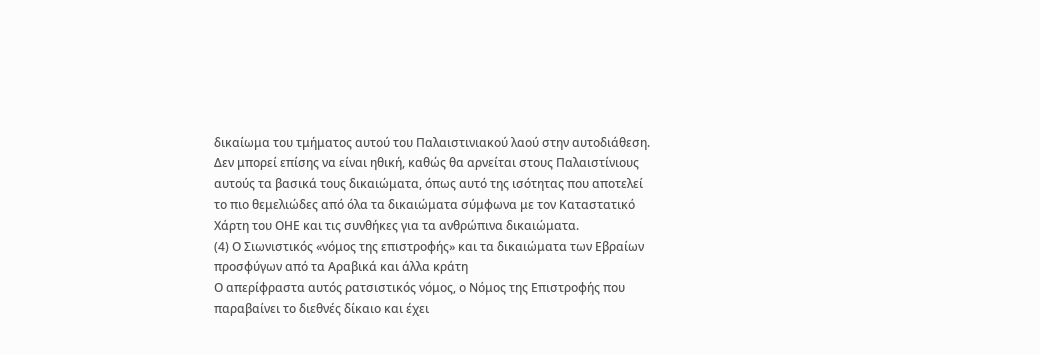δικαίωμα του τμήματος αυτού του Παλαιστινιακού λαού στην αυτοδιάθεση. Δεν μπορεί επίσης να είναι ηθική, καθώς θα αρνείται στους Παλαιστίνιους αυτούς τα βασικά τους δικαιώματα, όπως αυτό της ισότητας που αποτελεί το πιο θεμελιώδες από όλα τα δικαιώματα σύμφωνα με τον Καταστατικό Χάρτη του ΟΗΕ και τις συνθήκες για τα ανθρώπινα δικαιώματα.
(4) Ο Σιωνιστικός «νόμος της επιστροφής» και τα δικαιώματα των Εβραίων προσφύγων από τα Αραβικά και άλλα κράτη
Ο απερίφραστα αυτός ρατσιστικός νόμος, ο Νόμος της Επιστροφής που παραβαίνει το διεθνές δίκαιο και έχει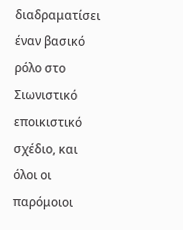διαδραματίσει έναν βασικό ρόλο στο Σιωνιστικό εποικιστικό σχέδιο, και όλοι οι παρόμοιοι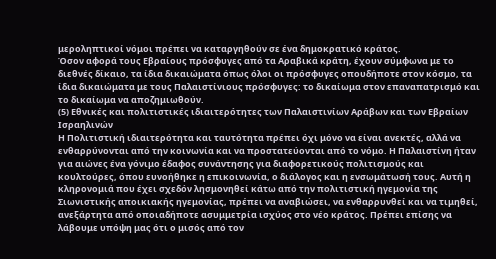μεροληπτικοί νόμοι πρέπει να καταργηθούν σε ένα δημοκρατικό κράτος.
Όσον αφορά τους Εβραίους πρόσφυγες από τα Αραβικά κράτη, έχουν σύμφωνα με το διεθνές δίκαιο, τα ίδια δικαιώματα όπως όλοι οι πρόσφυγες οπουδήποτε στον κόσμο, τα ίδια δικαιώματα με τους Παλαιστίνιους πρόσφυγες: το δικαίωμα στον επαναπατρισμό και το δικαίωμα να αποζημιωθούν.
(5) Εθνικές και πολιτιστικές ιδιαιτερότητες των Παλαιστινίων Αράβων και των Εβραίων Ισραηλινών
Η Πολιτιστική ιδιαιτερότητα και ταυτότητα πρέπει όχι μόνο να είναι ανεκτές, αλλά να ενθαρρύνονται από την κοινωνία και να προστατεύονται από το νόμο. Η Παλαιστίνη ήταν για αιώνες ένα γόνιμο έδαφος συνάντησης για διαφορετικούς πολιτισμούς και κουλτούρες, όπου ευνοήθηκε η επικοινωνία, ο διάλογος και η ενσωμάτωσή τους. Αυτή η κληρονομιά που έχει σχεδόν λησμονηθεί κάτω από την πολιτιστική ηγεμονία της Σιωνιστικής αποικιακής ηγεμονίας, πρέπει να αναβιώσει, να ενθαρρυνθεί και να τιμηθεί, ανεξάρτητα από οποιαδήποτε ασυμμετρία ισχύος στο νέο κράτος. Πρέπει επίσης να λάβουμε υπόψη μας ότι ο μισός από τον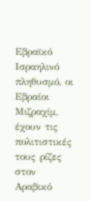Εβραϊκό Ισραηλινό πληθυσμό, οι Εβραίοι Μιζραχίμ, έχουν τις πολιτιστικές τους ρίζες στον Αραβικό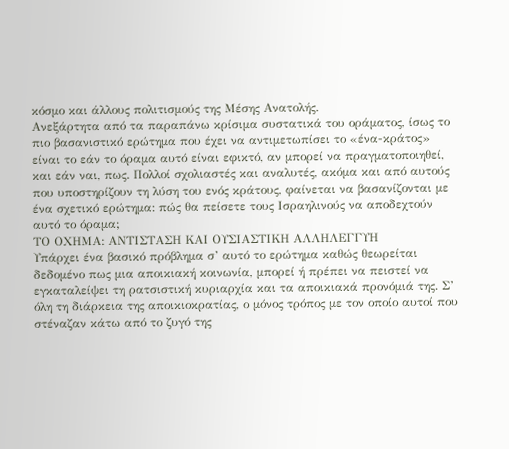κόσμο και άλλους πολιτισμούς της Μέσης Ανατολής.
Ανεξάρτητα από τα παραπάνω κρίσιμα συστατικά του οράματος, ίσως το πιο βασανιστικό ερώτημα που έχει να αντιμετωπίσει το «ένα-κράτος» είναι το εάν το όραμα αυτό είναι εφικτό, αν μπορεί να πραγματοποιηθεί, και εάν ναι, πως. Πολλοί σχολιαστές και αναλυτές, ακόμα και από αυτούς που υποστηρίζουν τη λύση του ενός κράτους, φαίνεται να βασανίζονται με ένα σχετικό ερώτημα: πώς θα πείσετε τους Ισραηλινούς να αποδεχτούν αυτό το όραμα;
ΤΟ ΟΧΗΜΑ: ΑΝΤΙΣΤΑΣΗ ΚΑΙ ΟΥΣΙΑΣΤΙΚΗ ΑΛΛΗΛΕΓΓΥΗ
Υπάρχει ένα βασικό πρόβλημα σ’ αυτό το ερώτημα καθώς θεωρείται δεδομένο πως μια αποικιακή κοινωνία, μπορεί ή πρέπει να πειστεί να εγκαταλείψει τη ρατσιστική κυριαρχία και τα αποικιακά προνόμιά της. Σ’ όλη τη διάρκεια της αποικιοκρατίας, ο μόνος τρόπος με τον οποίο αυτοί που στέναζαν κάτω από το ζυγό της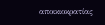αποικιοκρατίας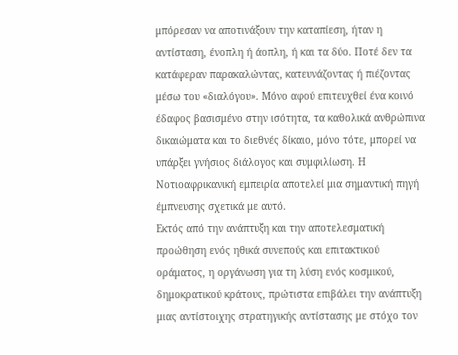μπόρεσαν να αποτινάξουν την καταπίεση, ήταν η αντίσταση, ένοπλη ή άοπλη, ή και τα δύο. Ποτέ δεν τα κατάφεραν παρακαλώντας, κατευνάζοντας ή πιέζοντας μέσω του «διαλόγου». Μόνο αφού επιτευχθεί ένα κοινό έδαφος βασισμένο στην ισότητα, τα καθολικά ανθρώπινα δικαιώματα και το διεθνές δίκαιο, μόνο τότε, μπορεί να υπάρξει γνήσιος διάλογος και συμφιλίωση. Η Νοτιοαφρικανική εμπειρία αποτελεί μια σημαντική πηγή έμπνευσης σχετικά με αυτό.
Εκτός από την ανάπτυξη και την αποτελεσματική προώθηση ενός ηθικά συνεπούς και επιτακτικού οράματος, η οργάνωση για τη λύση ενός κοσμικού, δημοκρατικού κράτους, πρώτιστα επιβάλει την ανάπτυξη μιας αντίστοιχης στρατηγικής αντίστασης με στόχο τον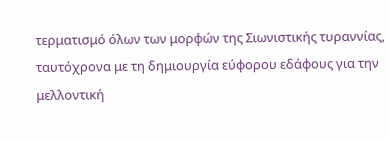τερματισμό όλων των μορφών της Σιωνιστικής τυραννίας, ταυτόχρονα με τη δημιουργία εύφορου εδάφους για την μελλοντική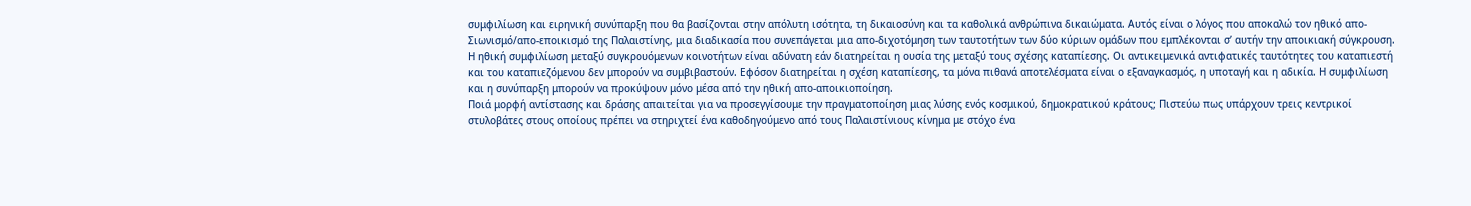συμφιλίωση και ειρηνική συνύπαρξη που θα βασίζονται στην απόλυτη ισότητα, τη δικαιοσύνη και τα καθολικά ανθρώπινα δικαιώματα. Αυτός είναι ο λόγος που αποκαλώ τον ηθικό απο-Σιωνισμό/απο-εποικισμό της Παλαιστίνης, μια διαδικασία που συνεπάγεται μια απο-διχοτόμηση των ταυτοτήτων των δύο κύριων ομάδων που εμπλέκονται σ’ αυτήν την αποικιακή σύγκρουση.
Η ηθική συμφιλίωση μεταξύ συγκρουόμενων κοινοτήτων είναι αδύνατη εάν διατηρείται η ουσία της μεταξύ τους σχέσης καταπίεσης. Οι αντικειμενικά αντιφατικές ταυτότητες του καταπιεστή και του καταπιεζόμενου δεν μπορούν να συμβιβαστούν. Εφόσον διατηρείται η σχέση καταπίεσης, τα μόνα πιθανά αποτελέσματα είναι ο εξαναγκασμός, η υποταγή και η αδικία. Η συμφιλίωση και η συνύπαρξη μπορούν να προκύψουν μόνο μέσα από την ηθική απο-αποικιοποίηση.
Ποιά μορφή αντίστασης και δράσης απαιτείται για να προσεγγίσουμε την πραγματοποίηση μιας λύσης ενός κοσμικού, δημοκρατικού κράτους; Πιστεύω πως υπάρχουν τρεις κεντρικοί στυλοβάτες στους οποίους πρέπει να στηριχτεί ένα καθοδηγούμενο από τους Παλαιστίνιους κίνημα με στόχο ένα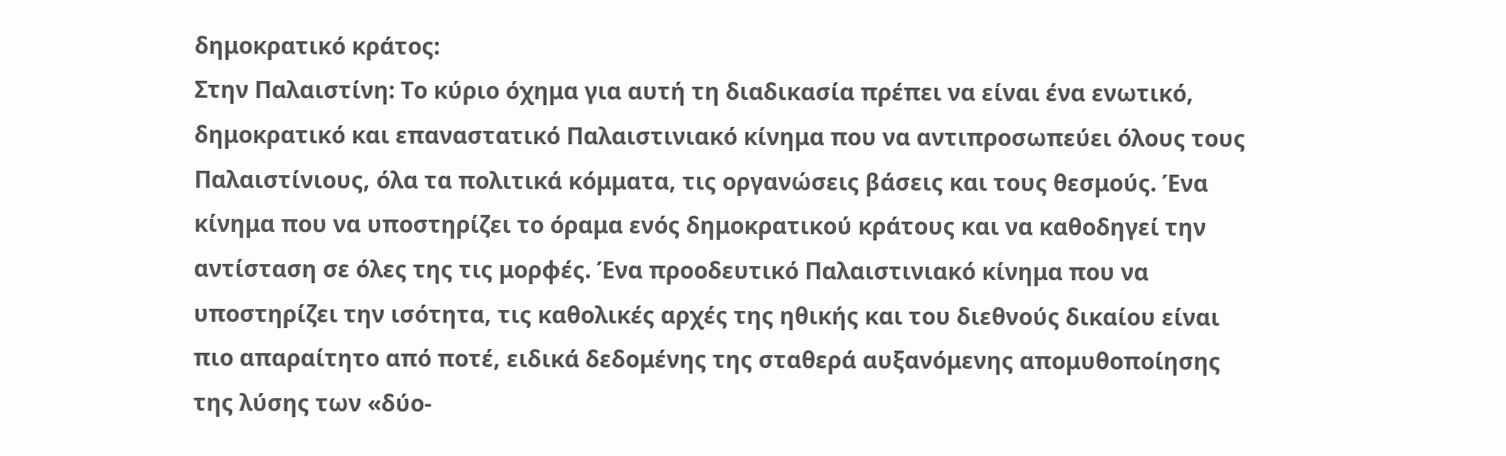δημοκρατικό κράτος:
Στην Παλαιστίνη: Το κύριο όχημα για αυτή τη διαδικασία πρέπει να είναι ένα ενωτικό, δημοκρατικό και επαναστατικό Παλαιστινιακό κίνημα που να αντιπροσωπεύει όλους τους Παλαιστίνιους, όλα τα πολιτικά κόμματα, τις οργανώσεις βάσεις και τους θεσμούς. Ένα κίνημα που να υποστηρίζει το όραμα ενός δημοκρατικού κράτους και να καθοδηγεί την αντίσταση σε όλες της τις μορφές. Ένα προοδευτικό Παλαιστινιακό κίνημα που να υποστηρίζει την ισότητα, τις καθολικές αρχές της ηθικής και του διεθνούς δικαίου είναι πιο απαραίτητο από ποτέ, ειδικά δεδομένης της σταθερά αυξανόμενης απομυθοποίησης της λύσης των «δύο-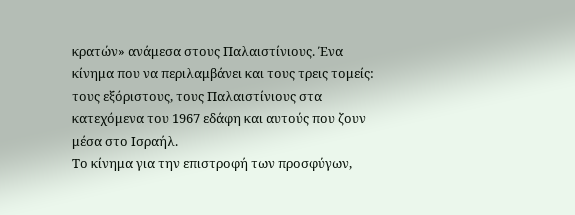κρατών» ανάμεσα στους Παλαιστίνιους. Ένα κίνημα που να περιλαμβάνει και τους τρεις τομείς: τους εξόριστους, τους Παλαιστίνιους στα κατεχόμενα του 1967 εδάφη και αυτούς που ζουν μέσα στο Ισραήλ.
Το κίνημα για την επιστροφή των προσφύγων,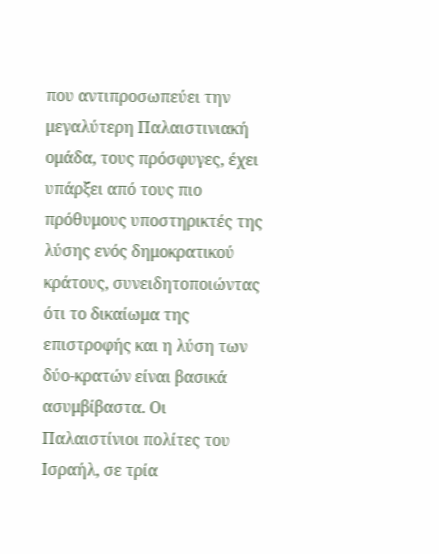που αντιπροσωπεύει την μεγαλύτερη Παλαιστινιακή ομάδα, τους πρόσφυγες, έχει υπάρξει από τους πιο πρόθυμους υποστηρικτές της λύσης ενός δημοκρατικού κράτους, συνειδητοποιώντας ότι το δικαίωμα της επιστροφής και η λύση των δύο-κρατών είναι βασικά ασυμβίβαστα. Οι Παλαιστίνιοι πολίτες του Ισραήλ, σε τρία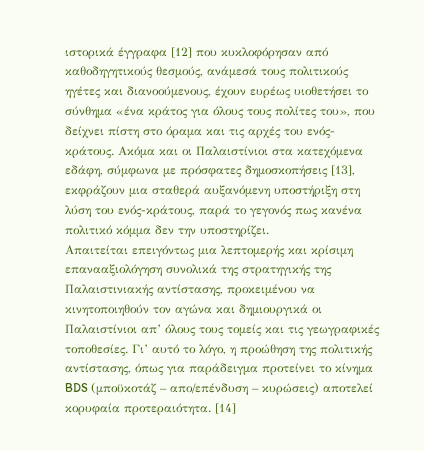ιστορικά έγγραφα [12] που κυκλοφόρησαν από καθοδηγητικούς θεσμούς, ανάμεσά τους πολιτικούς ηγέτες και διανοούμενους, έχουν ευρέως υιοθετήσει το σύνθημα «ένα κράτος για όλους τους πολίτες του», που δείχνει πίστη στο όραμα και τις αρχές του ενός-κράτους. Ακόμα και οι Παλαιστίνιοι στα κατεχόμενα εδάφη, σύμφωνα με πρόσφατες δημοσκοπήσεις [13], εκφράζουν μια σταθερά αυξανόμενη υποστήριξη στη λύση του ενός-κράτους, παρά το γεγονός πως κανένα πολιτικό κόμμα δεν την υποστηρίζει.
Απαιτείται επειγόντως μια λεπτομερής και κρίσιμη επανααξιολόγηση συνολικά της στρατηγικής της Παλαιστινιακής αντίστασης, προκειμένου να κινητοποιηθούν τον αγώνα και δημιουργικά οι Παλαιστίνιοι απ’ όλους τους τομείς και τις γεωγραφικές τοποθεσίες. Γι’ αυτό το λόγο, η προώθηση της πολιτικής αντίστασης, όπως για παράδειγμα προτείνει το κίνημα BDS (μποϋκοτάζ – απο/επένδυση – κυρώσεις) αποτελεί κορυφαία προτεραιότητα. [14]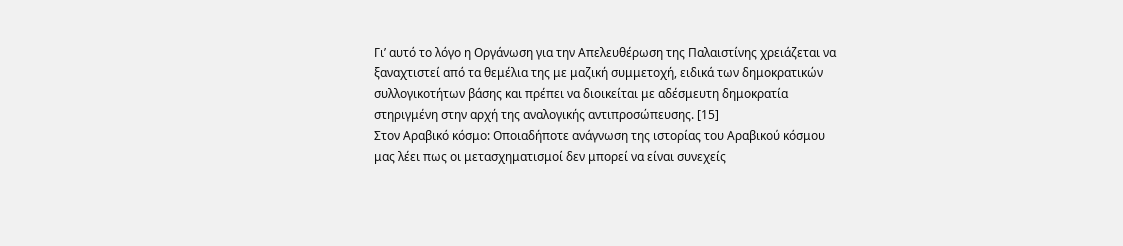Γι’ αυτό το λόγο η Οργάνωση για την Απελευθέρωση της Παλαιστίνης χρειάζεται να ξαναχτιστεί από τα θεμέλια της με μαζική συμμετοχή, ειδικά των δημοκρατικών συλλογικοτήτων βάσης και πρέπει να διοικείται με αδέσμευτη δημοκρατία στηριγμένη στην αρχή της αναλογικής αντιπροσώπευσης. [15]
Στον Αραβικό κόσμο: Οποιαδήποτε ανάγνωση της ιστορίας του Αραβικού κόσμου μας λέει πως οι μετασχηματισμοί δεν μπορεί να είναι συνεχείς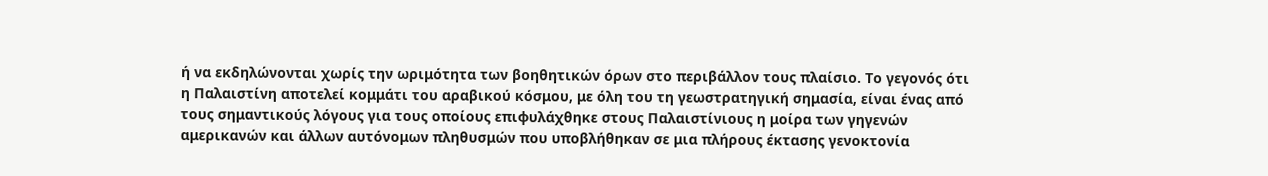ή να εκδηλώνονται χωρίς την ωριμότητα των βοηθητικών όρων στο περιβάλλον τους πλαίσιο. Το γεγονός ότι η Παλαιστίνη αποτελεί κομμάτι του αραβικού κόσμου, με όλη του τη γεωστρατηγική σημασία, είναι ένας από τους σημαντικούς λόγους για τους οποίους επιφυλάχθηκε στους Παλαιστίνιους η μοίρα των γηγενών αμερικανών και άλλων αυτόνομων πληθυσμών που υποβλήθηκαν σε μια πλήρους έκτασης γενοκτονία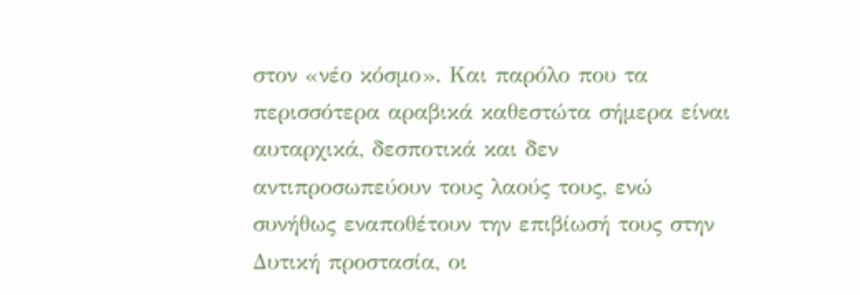στον «νέο κόσμο». Και παρόλο που τα περισσότερα αραβικά καθεστώτα σήμερα είναι αυταρχικά, δεσποτικά και δεν αντιπροσωπεύουν τους λαούς τους, ενώ συνήθως εναποθέτουν την επιβίωσή τους στην Δυτική προστασία, οι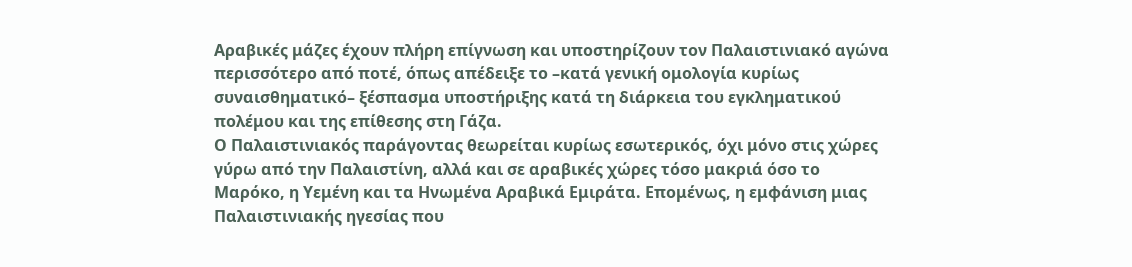Αραβικές μάζες έχουν πλήρη επίγνωση και υποστηρίζουν τον Παλαιστινιακό αγώνα περισσότερο από ποτέ, όπως απέδειξε το –κατά γενική ομολογία κυρίως συναισθηματικό– ξέσπασμα υποστήριξης κατά τη διάρκεια του εγκληματικού πολέμου και της επίθεσης στη Γάζα.
Ο Παλαιστινιακός παράγοντας θεωρείται κυρίως εσωτερικός, όχι μόνο στις χώρες γύρω από την Παλαιστίνη, αλλά και σε αραβικές χώρες τόσο μακριά όσο το Μαρόκο, η Υεμένη και τα Ηνωμένα Αραβικά Εμιράτα. Επομένως, η εμφάνιση μιας Παλαιστινιακής ηγεσίας που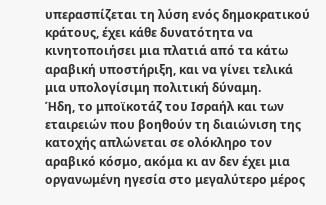υπερασπίζεται τη λύση ενός δημοκρατικού κράτους, έχει κάθε δυνατότητα να κινητοποιήσει μια πλατιά από τα κάτω αραβική υποστήριξη, και να γίνει τελικά μια υπολογίσιμη πολιτική δύναμη.
Ήδη, το μποϊκοτάζ του Ισραήλ και των εταιρειών που βοηθούν τη διαιώνιση της κατοχής απλώνεται σε ολόκληρο τον αραβικό κόσμο, ακόμα κι αν δεν έχει μια οργανωμένη ηγεσία στο μεγαλύτερο μέρος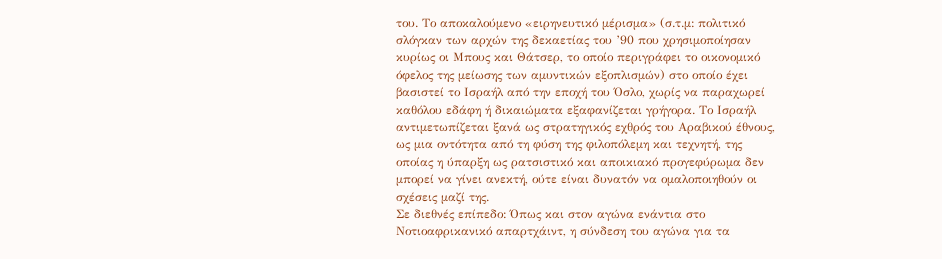του. Το αποκαλούμενο «ειρηνευτικό μέρισμα» (σ.τ.μ: πολιτικό σλόγκαν των αρχών της δεκαετίας του ’90 που χρησιμοποίησαν κυρίως οι Μπους και Θάτσερ, το οποίο περιγράφει το οικονομικό όφελος της μείωσης των αμυντικών εξοπλισμών) στο οποίο έχει βασιστεί το Ισραήλ από την εποχή του Όσλο, χωρίς να παραχωρεί καθόλου εδάφη ή δικαιώματα εξαφανίζεται γρήγορα. Το Ισραήλ αντιμετωπίζεται ξανά ως στρατηγικός εχθρός του Αραβικού έθνους, ως μια οντότητα από τη φύση της φιλοπόλεμη και τεχνητή, της οποίας η ύπαρξη ως ρατσιστικό και αποικιακό προγεφύρωμα δεν μπορεί να γίνει ανεκτή, ούτε είναι δυνατόν να ομαλοποιηθούν οι σχέσεις μαζί της.
Σε διεθνές επίπεδο: Όπως και στον αγώνα ενάντια στο Νοτιοαφρικανικό απαρτχάιντ, η σύνδεση του αγώνα για τα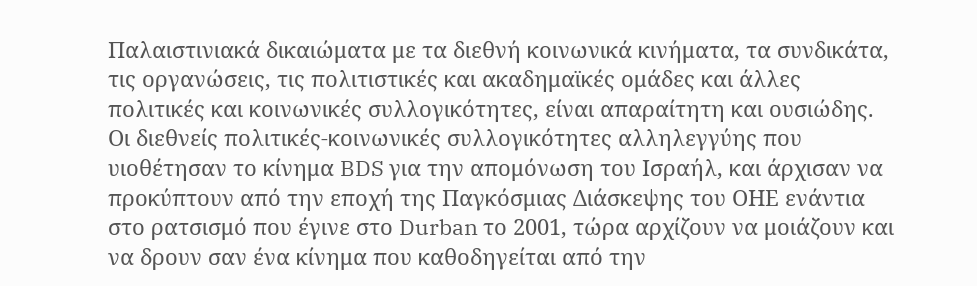Παλαιστινιακά δικαιώματα με τα διεθνή κοινωνικά κινήματα, τα συνδικάτα, τις οργανώσεις, τις πολιτιστικές και ακαδημαϊκές ομάδες και άλλες πολιτικές και κοινωνικές συλλογικότητες, είναι απαραίτητη και ουσιώδης. Οι διεθνείς πολιτικές-κοινωνικές συλλογικότητες αλληλεγγύης που υιοθέτησαν το κίνημα BDS για την απομόνωση του Ισραήλ, και άρχισαν να προκύπτουν από την εποχή της Παγκόσμιας Διάσκεψης του ΟΗΕ ενάντια στο ρατσισμό που έγινε στο Durban το 2001, τώρα αρχίζουν να μοιάζουν και να δρουν σαν ένα κίνημα που καθοδηγείται από την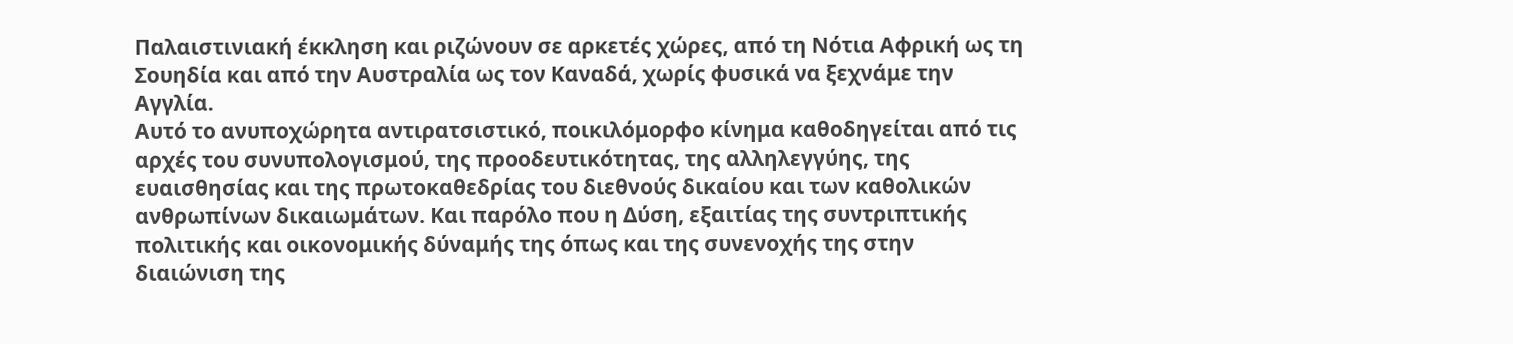Παλαιστινιακή έκκληση και ριζώνουν σε αρκετές χώρες, από τη Νότια Αφρική ως τη Σουηδία και από την Αυστραλία ως τον Καναδά, χωρίς φυσικά να ξεχνάμε την Αγγλία.
Αυτό το ανυποχώρητα αντιρατσιστικό, ποικιλόμορφο κίνημα καθοδηγείται από τις αρχές του συνυπολογισμού, της προοδευτικότητας, της αλληλεγγύης, της ευαισθησίας και της πρωτοκαθεδρίας του διεθνούς δικαίου και των καθολικών ανθρωπίνων δικαιωμάτων. Και παρόλο που η Δύση, εξαιτίας της συντριπτικής πολιτικής και οικονομικής δύναμής της όπως και της συνενοχής της στην διαιώνιση της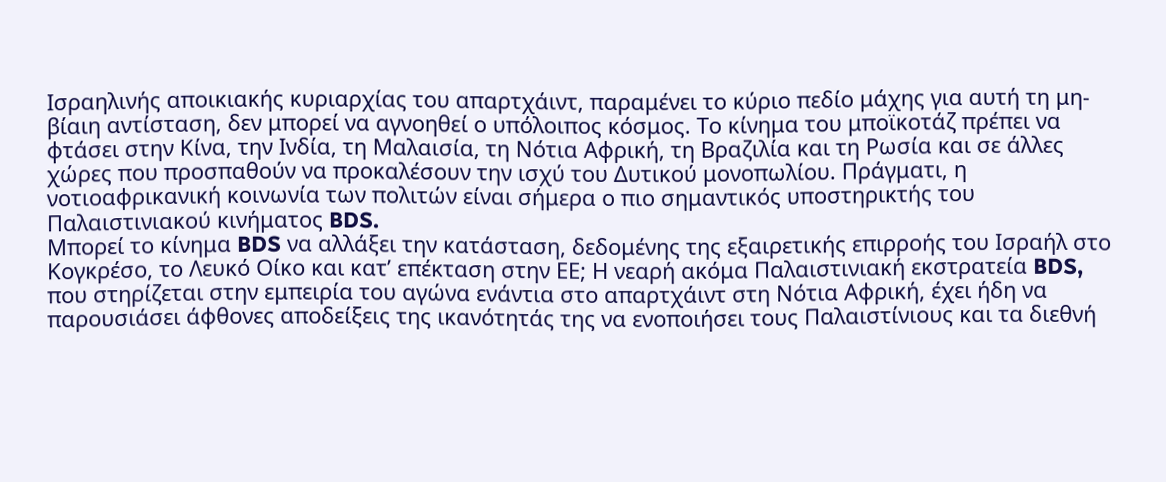Ισραηλινής αποικιακής κυριαρχίας του απαρτχάιντ, παραμένει το κύριο πεδίο μάχης για αυτή τη μη-βίαιη αντίσταση, δεν μπορεί να αγνοηθεί ο υπόλοιπος κόσμος. Το κίνημα του μποϊκοτάζ πρέπει να φτάσει στην Κίνα, την Ινδία, τη Μαλαισία, τη Νότια Αφρική, τη Βραζιλία και τη Ρωσία και σε άλλες χώρες που προσπαθούν να προκαλέσουν την ισχύ του Δυτικού μονοπωλίου. Πράγματι, η νοτιοαφρικανική κοινωνία των πολιτών είναι σήμερα ο πιο σημαντικός υποστηρικτής του Παλαιστινιακού κινήματος BDS.
Μπορεί το κίνημα BDS να αλλάξει την κατάσταση, δεδομένης της εξαιρετικής επιρροής του Ισραήλ στο Κογκρέσο, το Λευκό Οίκο και κατ’ επέκταση στην ΕΕ; Η νεαρή ακόμα Παλαιστινιακή εκστρατεία BDS, που στηρίζεται στην εμπειρία του αγώνα ενάντια στο απαρτχάιντ στη Νότια Αφρική, έχει ήδη να παρουσιάσει άφθονες αποδείξεις της ικανότητάς της να ενοποιήσει τους Παλαιστίνιους και τα διεθνή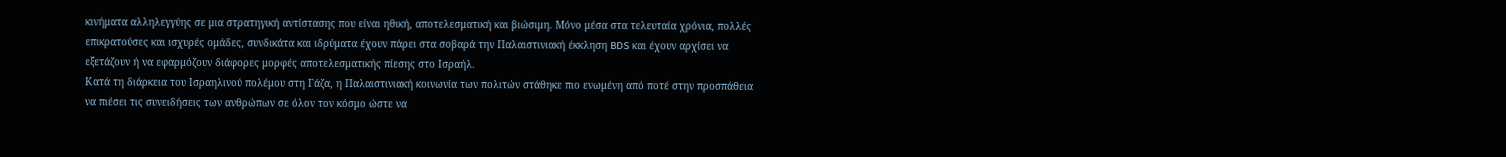κινήματα αλληλεγγύης σε μια στρατηγική αντίστασης που είναι ηθική, αποτελεσματική και βιώσιμη. Μόνο μέσα στα τελευταία χρόνια, πολλές επικρατούσες και ισχυρές ομάδες, συνδικάτα και ιδρύματα έχουν πάρει στα σοβαρά την Παλαιστινιακή έκκληση BDS και έχουν αρχίσει να εξετάζουν ή να εφαρμόζουν διάφορες μορφές αποτελεσματικής πίεσης στο Ισραήλ.
Κατά τη διάρκεια του Ισραηλινού πολέμου στη Γάζα, η Παλαιστινιακή κοινωνία των πολιτών στάθηκε πιο ενωμένη από ποτέ στην προσπάθεια να πιέσει τις συνειδήσεις των ανθρώπων σε όλον τον κόσμο ώστε να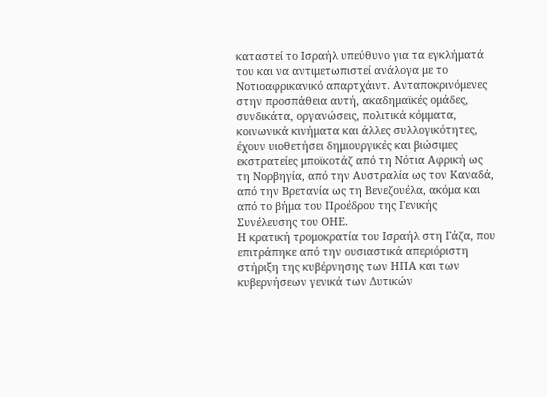καταστεί το Ισραήλ υπεύθυνο για τα εγκλήματά του και να αντιμετωπιστεί ανάλογα με το Νοτιοαφρικανικό απαρτχάιντ. Ανταποκρινόμενες στην προσπάθεια αυτή, ακαδημαϊκές ομάδες, συνδικάτα, οργανώσεις, πολιτικά κόμματα, κοινωνικά κινήματα και άλλες συλλογικότητες, έχουν υιοθετήσει δημιουργικές και βιώσιμες εκστρατείες μποϊκοτάζ από τη Νότια Αφρική ως τη Νορβηγία, από την Αυστραλία ως τον Καναδά, από την Βρετανία ως τη Βενεζουέλα, ακόμα και από το βήμα του Προέδρου της Γενικής Συνέλευσης του ΟΗΕ.
Η κρατική τρομοκρατία του Ισραήλ στη Γάζα, που επιτράπηκε από την ουσιαστικά απεριόριστη στήριξη της κυβέρνησης των ΗΠΑ και των κυβερνήσεων γενικά των Δυτικών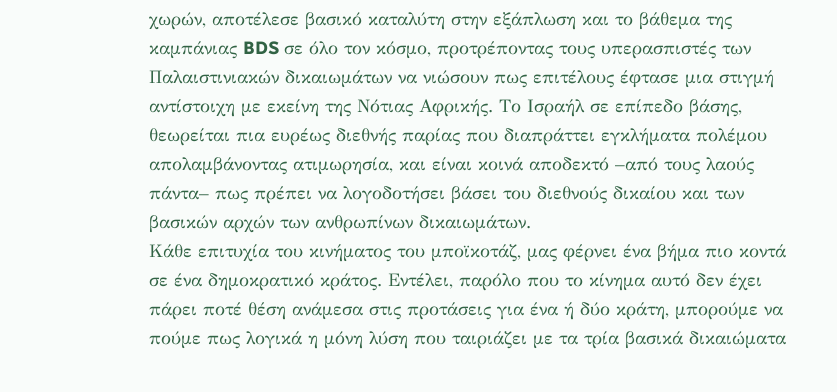χωρών, αποτέλεσε βασικό καταλύτη στην εξάπλωση και το βάθεμα της καμπάνιας BDS σε όλο τον κόσμο, προτρέποντας τους υπερασπιστές των Παλαιστινιακών δικαιωμάτων να νιώσουν πως επιτέλους έφτασε μια στιγμή αντίστοιχη με εκείνη της Νότιας Αφρικής. Το Ισραήλ σε επίπεδο βάσης, θεωρείται πια ευρέως διεθνής παρίας που διαπράττει εγκλήματα πολέμου απολαμβάνοντας ατιμωρησία, και είναι κοινά αποδεκτό –από τους λαούς πάντα– πως πρέπει να λογοδοτήσει βάσει του διεθνούς δικαίου και των βασικών αρχών των ανθρωπίνων δικαιωμάτων.
Κάθε επιτυχία του κινήματος του μποϊκοτάζ, μας φέρνει ένα βήμα πιο κοντά σε ένα δημοκρατικό κράτος. Εντέλει, παρόλο που το κίνημα αυτό δεν έχει πάρει ποτέ θέση ανάμεσα στις προτάσεις για ένα ή δύο κράτη, μπορούμε να πούμε πως λογικά η μόνη λύση που ταιριάζει με τα τρία βασικά δικαιώματα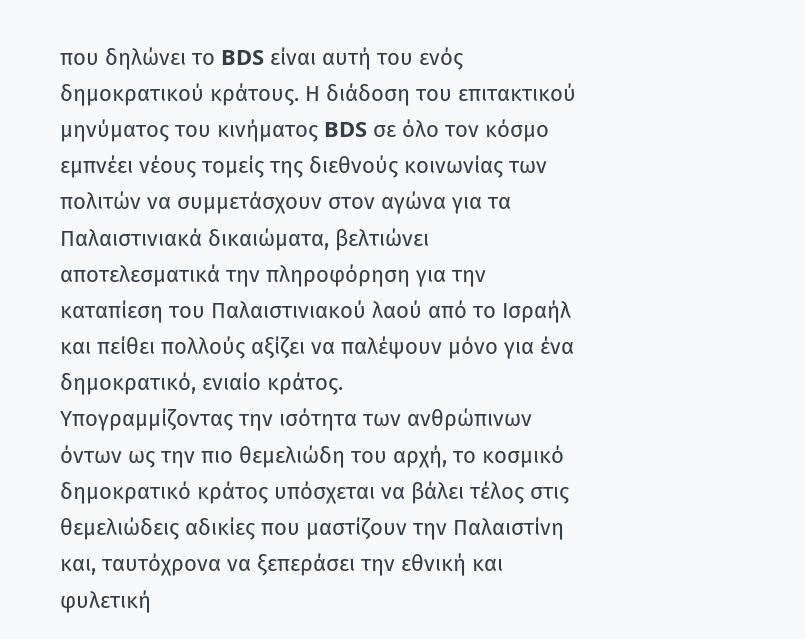που δηλώνει το BDS είναι αυτή του ενός δημοκρατικού κράτους. Η διάδοση του επιτακτικού μηνύματος του κινήματος BDS σε όλο τον κόσμο εμπνέει νέους τομείς της διεθνούς κοινωνίας των πολιτών να συμμετάσχουν στον αγώνα για τα Παλαιστινιακά δικαιώματα, βελτιώνει αποτελεσματικά την πληροφόρηση για την καταπίεση του Παλαιστινιακού λαού από το Ισραήλ και πείθει πολλούς αξίζει να παλέψουν μόνο για ένα δημοκρατικό, ενιαίο κράτος.
Υπογραμμίζοντας την ισότητα των ανθρώπινων όντων ως την πιο θεμελιώδη του αρχή, το κοσμικό δημοκρατικό κράτος υπόσχεται να βάλει τέλος στις θεμελιώδεις αδικίες που μαστίζουν την Παλαιστίνη και, ταυτόχρονα να ξεπεράσει την εθνική και φυλετική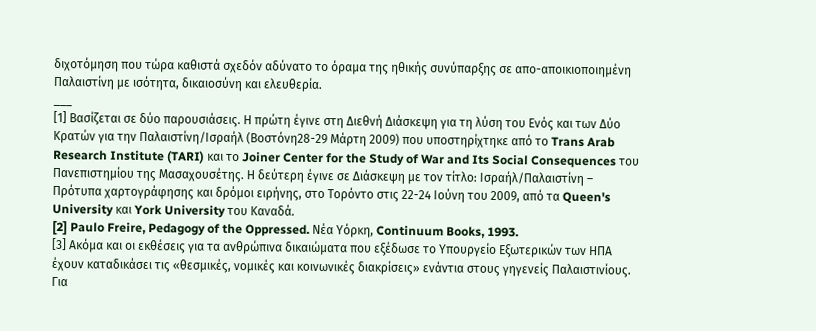διχοτόμηση που τώρα καθιστά σχεδόν αδύνατο το όραμα της ηθικής συνύπαρξης σε απο-αποικιοποιημένη Παλαιστίνη με ισότητα, δικαιοσύνη και ελευθερία.
___
[1] Βασίζεται σε δύο παρουσιάσεις. Η πρώτη έγινε στη Διεθνή Διάσκεψη για τη λύση του Ενός και των Δύο Κρατών για την Παλαιστίνη/Ισραήλ (Βοστόνη28-29 Μάρτη 2009) που υποστηρίχτηκε από το Trans Arab Research Institute (TARI) και το Joiner Center for the Study of War and Its Social Consequences του Πανεπιστημίου της Μασαχουσέτης. Η δεύτερη έγινε σε Διάσκεψη με τον τίτλο: Ισραήλ/Παλαιστίνη – Πρότυπα χαρτογράφησης και δρόμοι ειρήνης, στο Τορόντο στις 22-24 Ιούνη του 2009, από τα Queen's University και York University του Καναδά.
[2] Paulo Freire, Pedagogy of the Oppressed. Νέα Υόρκη, Continuum Books, 1993.
[3] Ακόμα και οι εκθέσεις για τα ανθρώπινα δικαιώματα που εξέδωσε το Υπουργείο Εξωτερικών των ΗΠΑ έχουν καταδικάσει τις «θεσμικές, νομικές και κοινωνικές διακρίσεις» ενάντια στους γηγενείς Παλαιστινίους. Για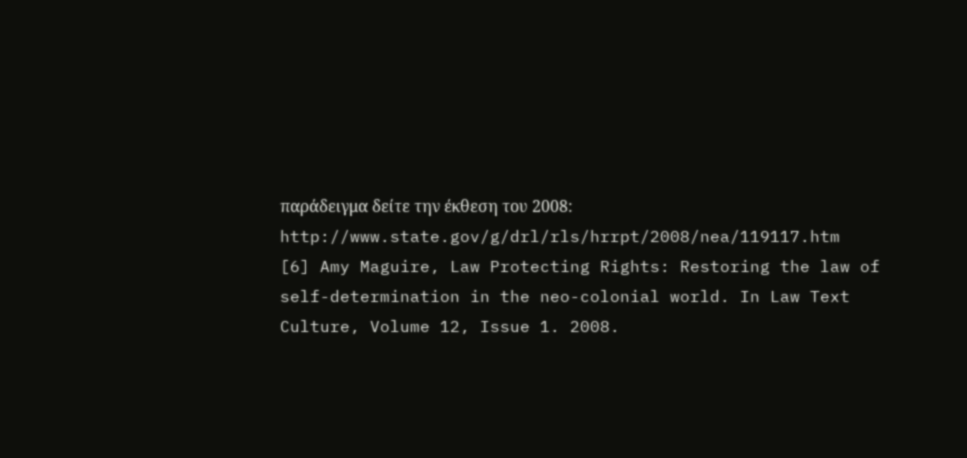παράδειγμα δείτε την έκθεση του 2008: http://www.state.gov/g/drl/rls/hrrpt/2008/nea/119117.htm
[6] Amy Maguire, Law Protecting Rights: Restoring the law of self-determination in the neo-colonial world. In Law Text Culture, Volume 12, Issue 1. 2008.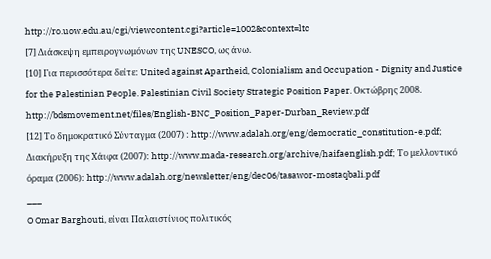http://ro.uow.edu.au/cgi/viewcontent.cgi?article=1002&context=ltc
[7] Διάσκεψη εμπειρογνωμόνων της UNESCO, ως άνω.
[10] Για περισσότερα δείτε: United against Apartheid, Colonialism and Occupation - Dignity and Justice for the Palestinian People. Palestinian Civil Society Strategic Position Paper. Οκτώβρης 2008. http://bdsmovement.net/files/English-BNC_Position_Paper-Durban_Review.pdf
[12] Το δημοκρατικό Σύνταγμα (2007) : http://www.adalah.org/eng/democratic_constitution-e.pdf; Διακήρυξη της Χάιφα (2007): http://www.mada-research.org/archive/haifaenglish.pdf; Το μελλοντικό όραμα (2006): http://www.adalah.org/newsletter/eng/dec06/tasawor-mostaqbali.pdf
___
O Omar Barghouti, είναι Παλαιστίνιος πολιτικός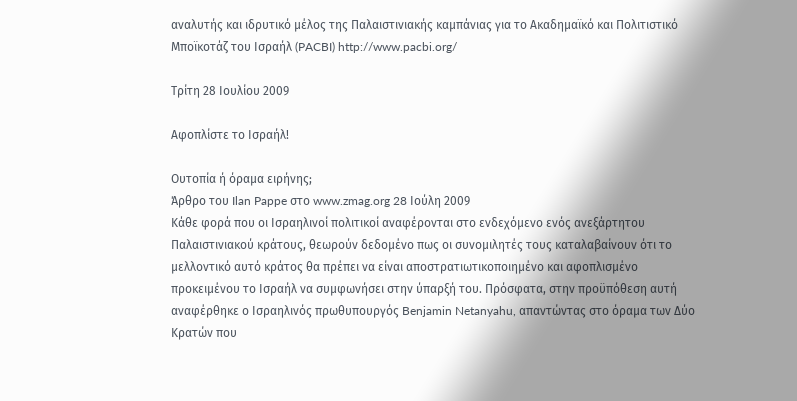αναλυτής και ιδρυτικό μέλος της Παλαιστινιακής καμπάνιας για το Ακαδημαϊκό και Πολιτιστικό Μποϊκοτάζ του Ισραήλ (PACBI) http://www.pacbi.org/

Τρίτη 28 Ιουλίου 2009

Αφοπλίστε το Ισραήλ!

Ουτοπία ή όραμα ειρήνης;
Άρθρο του Ilan Pappe στο www.zmag.org 28 Ιούλη 2009
Κάθε φορά που οι Ισραηλινοί πολιτικοί αναφέρονται στο ενδεχόμενο ενός ανεξάρτητου Παλαιστινιακού κράτους, θεωρούν δεδομένο πως οι συνομιλητές τους καταλαβαίνουν ότι το μελλοντικό αυτό κράτος θα πρέπει να είναι αποστρατιωτικοποιημένο και αφοπλισμένο προκειμένου το Ισραήλ να συμφωνήσει στην ύπαρξή του. Πρόσφατα, στην προϋπόθεση αυτή αναφέρθηκε ο Ισραηλινός πρωθυπουργός Benjamin Netanyahu, απαντώντας στο όραμα των Δύο Κρατών που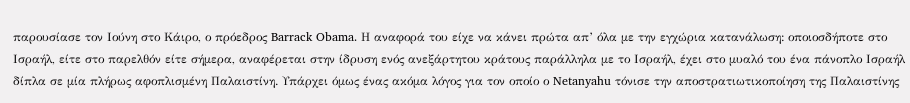παρουσίασε τον Ιούνη στο Κάιρο, ο πρόεδρος Barrack Obama. Η αναφορά του είχε να κάνει πρώτα απ’ όλα με την εγχώρια κατανάλωση: οποιοσδήποτε στο Ισραήλ, είτε στο παρελθόν είτε σήμερα, αναφέρεται στην ίδρυση ενός ανεξάρτητου κράτους παράλληλα με το Ισραήλ, έχει στο μυαλό του ένα πάνοπλο Ισραήλ δίπλα σε μία πλήρως αφοπλισμένη Παλαιστίνη. Υπάρχει όμως ένας ακόμα λόγος για τον οποίο ο Netanyahu τόνισε την αποστρατιωτικοποίηση της Παλαιστίνης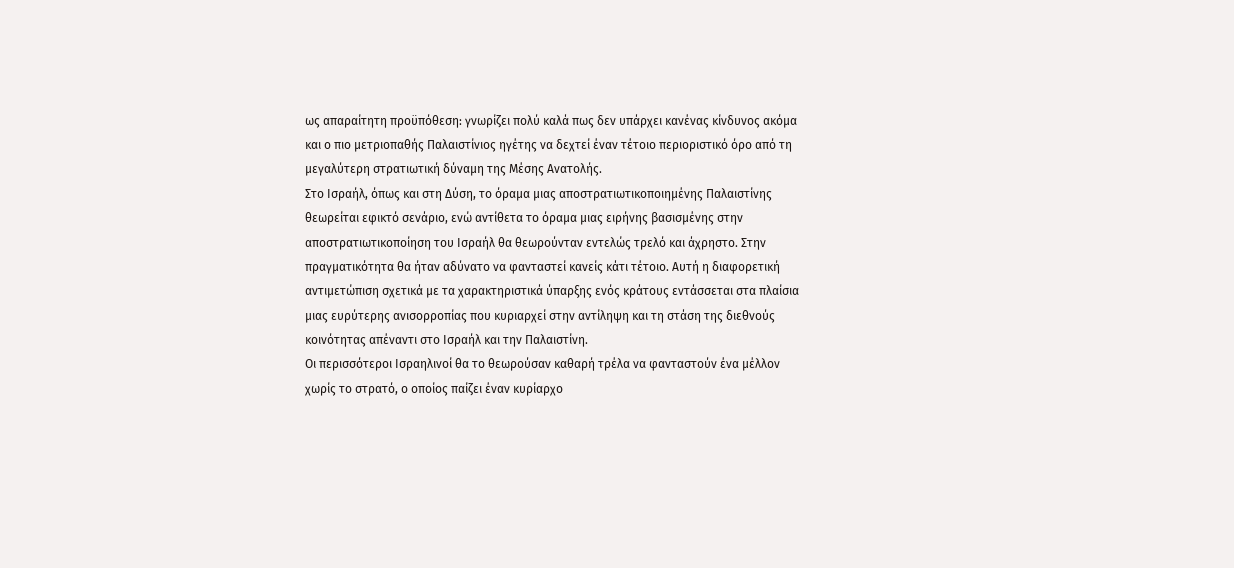ως απαραίτητη προϋπόθεση: γνωρίζει πολύ καλά πως δεν υπάρχει κανένας κίνδυνος ακόμα και ο πιο μετριοπαθής Παλαιστίνιος ηγέτης να δεχτεί έναν τέτοιο περιοριστικό όρο από τη μεγαλύτερη στρατιωτική δύναμη της Μέσης Ανατολής.
Στο Ισραήλ, όπως και στη Δύση, το όραμα μιας αποστρατιωτικοποιημένης Παλαιστίνης θεωρείται εφικτό σενάριο, ενώ αντίθετα το όραμα μιας ειρήνης βασισμένης στην αποστρατιωτικοποίηση του Ισραήλ θα θεωρούνταν εντελώς τρελό και άχρηστο. Στην πραγματικότητα θα ήταν αδύνατο να φανταστεί κανείς κάτι τέτοιο. Αυτή η διαφορετική αντιμετώπιση σχετικά με τα χαρακτηριστικά ύπαρξης ενός κράτους εντάσσεται στα πλαίσια μιας ευρύτερης ανισορροπίας που κυριαρχεί στην αντίληψη και τη στάση της διεθνούς κοινότητας απέναντι στο Ισραήλ και την Παλαιστίνη.
Οι περισσότεροι Ισραηλινοί θα το θεωρούσαν καθαρή τρέλα να φανταστούν ένα μέλλον χωρίς το στρατό, ο οποίος παίζει έναν κυρίαρχο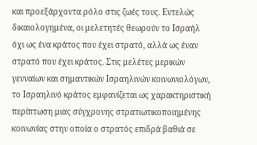και προεξάρχοντα ρόλο στις ζωές τους. Εντελώς δικαιολογημένα, οι μελετητές θεωρούν το Ισραήλ όχι ως ένα κράτος που έχει στρατό, αλλά ως έναν στρατό που έχει κράτος. Στις μελέτες μερικών γενναίων και σημαντικών Ισραηλινών κοινωνιολόγων, το Ισραηλινό κράτος εμφανίζεται ως χαρακτηριστική περίπτωση μιας σύγχρονης στρατιωτικοποιημένης κοινωνίας στην οποία ο στρατός επιδρά βαθιά σε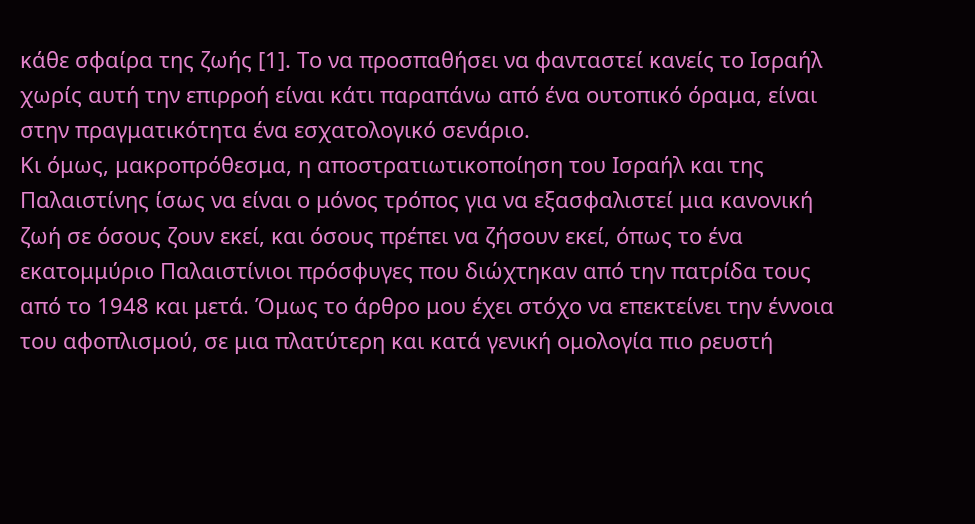κάθε σφαίρα της ζωής [1]. Το να προσπαθήσει να φανταστεί κανείς το Ισραήλ χωρίς αυτή την επιρροή είναι κάτι παραπάνω από ένα ουτοπικό όραμα, είναι στην πραγματικότητα ένα εσχατολογικό σενάριο.
Κι όμως, μακροπρόθεσμα, η αποστρατιωτικοποίηση του Ισραήλ και της Παλαιστίνης ίσως να είναι ο μόνος τρόπος για να εξασφαλιστεί μια κανονική ζωή σε όσους ζουν εκεί, και όσους πρέπει να ζήσουν εκεί, όπως το ένα εκατομμύριο Παλαιστίνιοι πρόσφυγες που διώχτηκαν από την πατρίδα τους από το 1948 και μετά. Όμως το άρθρο μου έχει στόχο να επεκτείνει την έννοια του αφοπλισμού, σε μια πλατύτερη και κατά γενική ομολογία πιο ρευστή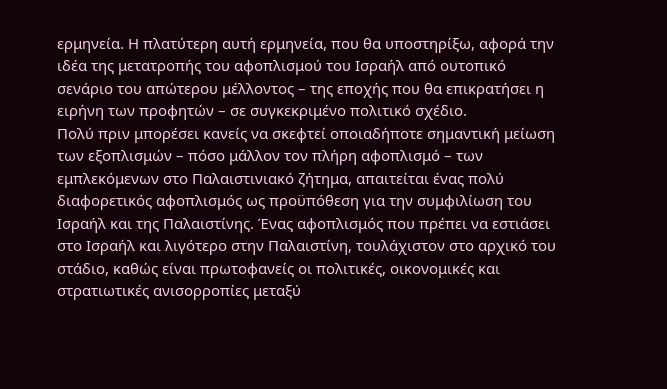ερμηνεία. Η πλατύτερη αυτή ερμηνεία, που θα υποστηρίξω, αφορά την ιδέα της μετατροπής του αφοπλισμού του Ισραήλ από ουτοπικό σενάριο του απώτερου μέλλοντος – της εποχής που θα επικρατήσει η ειρήνη των προφητών – σε συγκεκριμένο πολιτικό σχέδιο.
Πολύ πριν μπορέσει κανείς να σκεφτεί οποιαδήποτε σημαντική μείωση των εξοπλισμών – πόσο μάλλον τον πλήρη αφοπλισμό – των εμπλεκόμενων στο Παλαιστινιακό ζήτημα, απαιτείται ένας πολύ διαφορετικός αφοπλισμός ως προϋπόθεση για την συμφιλίωση του Ισραήλ και της Παλαιστίνης. Ένας αφοπλισμός που πρέπει να εστιάσει στο Ισραήλ και λιγότερο στην Παλαιστίνη, τουλάχιστον στο αρχικό του στάδιο, καθώς είναι πρωτοφανείς οι πολιτικές, οικονομικές και στρατιωτικές ανισορροπίες μεταξύ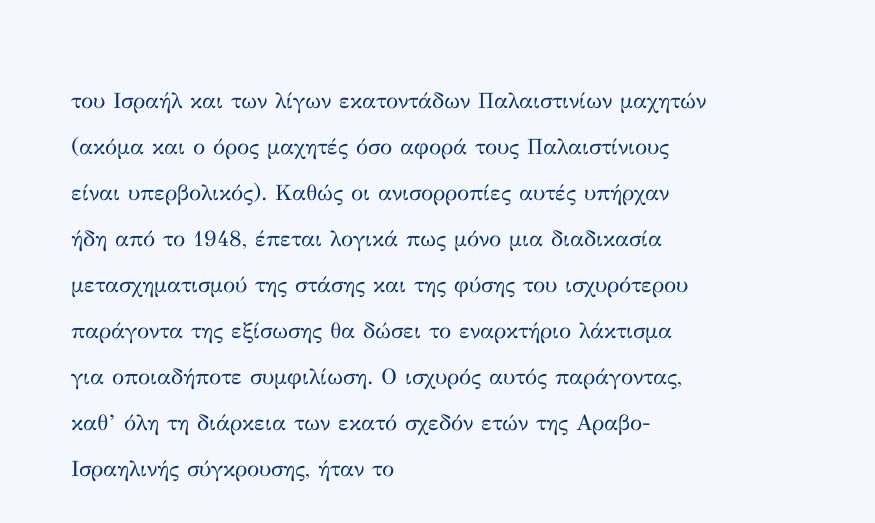του Ισραήλ και των λίγων εκατοντάδων Παλαιστινίων μαχητών (ακόμα και ο όρος μαχητές όσο αφορά τους Παλαιστίνιους είναι υπερβολικός). Καθώς οι ανισορροπίες αυτές υπήρχαν ήδη από το 1948, έπεται λογικά πως μόνο μια διαδικασία μετασχηματισμού της στάσης και της φύσης του ισχυρότερου παράγοντα της εξίσωσης θα δώσει το εναρκτήριο λάκτισμα για οποιαδήποτε συμφιλίωση. Ο ισχυρός αυτός παράγοντας, καθ’ όλη τη διάρκεια των εκατό σχεδόν ετών της Αραβο-Ισραηλινής σύγκρουσης, ήταν το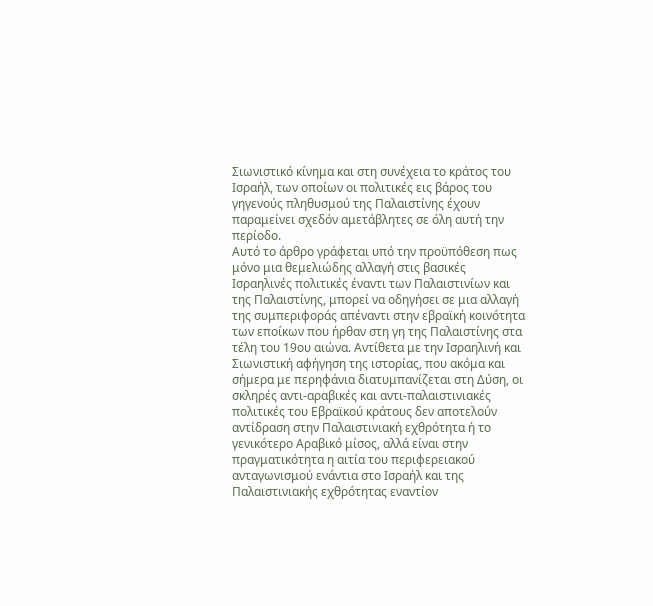Σιωνιστικό κίνημα και στη συνέχεια το κράτος του Ισραήλ, των οποίων οι πολιτικές εις βάρος του γηγενούς πληθυσμού της Παλαιστίνης έχουν παραμείνει σχεδόν αμετάβλητες σε όλη αυτή την περίοδο.
Αυτό το άρθρο γράφεται υπό την προϋπόθεση πως μόνο μια θεμελιώδης αλλαγή στις βασικές Ισραηλινές πολιτικές έναντι των Παλαιστινίων και της Παλαιστίνης, μπορεί να οδηγήσει σε μια αλλαγή της συμπεριφοράς απέναντι στην εβραϊκή κοινότητα των εποίκων που ήρθαν στη γη της Παλαιστίνης στα τέλη του 19ου αιώνα. Αντίθετα με την Ισραηλινή και Σιωνιστική αφήγηση της ιστορίας, που ακόμα και σήμερα με περηφάνια διατυμπανίζεται στη Δύση, οι σκληρές αντι-αραβικές και αντι-παλαιστινιακές πολιτικές του Εβραϊκού κράτους δεν αποτελούν αντίδραση στην Παλαιστινιακή εχθρότητα ή το γενικότερο Αραβικό μίσος, αλλά είναι στην πραγματικότητα η αιτία του περιφερειακού ανταγωνισμού ενάντια στο Ισραήλ και της Παλαιστινιακής εχθρότητας εναντίον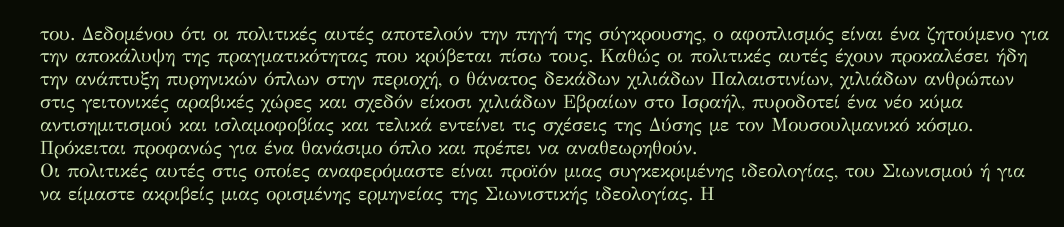του. Δεδομένου ότι οι πολιτικές αυτές αποτελούν την πηγή της σύγκρουσης, ο αφοπλισμός είναι ένα ζητούμενο για την αποκάλυψη της πραγματικότητας που κρύβεται πίσω τους. Καθώς οι πολιτικές αυτές έχουν προκαλέσει ήδη την ανάπτυξη πυρηνικών όπλων στην περιοχή, ο θάνατος δεκάδων χιλιάδων Παλαιστινίων, χιλιάδων ανθρώπων στις γειτονικές αραβικές χώρες και σχεδόν είκοσι χιλιάδων Εβραίων στο Ισραήλ, πυροδοτεί ένα νέο κύμα αντισημιτισμού και ισλαμοφοβίας και τελικά εντείνει τις σχέσεις της Δύσης με τον Μουσουλμανικό κόσμο. Πρόκειται προφανώς για ένα θανάσιμο όπλο και πρέπει να αναθεωρηθούν.
Οι πολιτικές αυτές στις οποίες αναφερόμαστε είναι προϊόν μιας συγκεκριμένης ιδεολογίας, του Σιωνισμού ή για να είμαστε ακριβείς μιας ορισμένης ερμηνείας της Σιωνιστικής ιδεολογίας. Η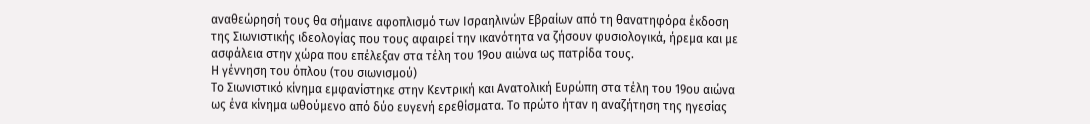αναθεώρησή τους θα σήμαινε αφοπλισμό των Ισραηλινών Εβραίων από τη θανατηφόρα έκδοση της Σιωνιστικής ιδεολογίας που τους αφαιρεί την ικανότητα να ζήσουν φυσιολογικά, ήρεμα και με ασφάλεια στην χώρα που επέλεξαν στα τέλη του 19ου αιώνα ως πατρίδα τους.
Η γέννηση του όπλου (του σιωνισμού)
Το Σιωνιστικό κίνημα εμφανίστηκε στην Κεντρική και Ανατολική Ευρώπη στα τέλη του 19ου αιώνα ως ένα κίνημα ωθούμενο από δύο ευγενή ερεθίσματα. Το πρώτο ήταν η αναζήτηση της ηγεσίας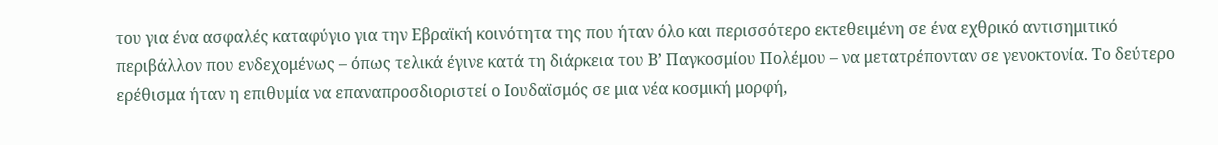του για ένα ασφαλές καταφύγιο για την Εβραϊκή κοινότητα της που ήταν όλο και περισσότερο εκτεθειμένη σε ένα εχθρικό αντισημιτικό περιβάλλον που ενδεχομένως – όπως τελικά έγινε κατά τη διάρκεια του Β’ Παγκοσμίου Πολέμου – να μετατρέπονταν σε γενοκτονία. Το δεύτερο ερέθισμα ήταν η επιθυμία να επαναπροσδιοριστεί ο Ιουδαϊσμός σε μια νέα κοσμική μορφή,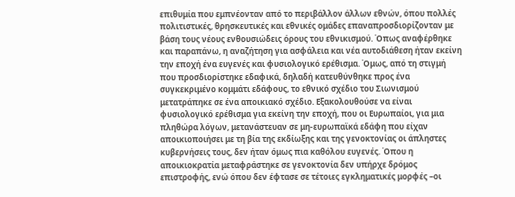επιθυμία που εμπνέονταν από το περιβάλλον άλλων εθνών, όπου πολλές πολιτιστικές, θρησκευτικές και εθνικές ομάδες επαναπροσδιορίζονταν με βάση τους νέους ενθουσιώδεις όρους του εθνικισμού. Όπως αναφέρθηκε και παραπάνω, η αναζήτηση για ασφάλεια και νέα αυτοδιάθεση ήταν εκείνη την εποχή ένα ευγενές και φυσιολογικό ερέθισμα. Όμως, από τη στιγμή που προσδιορίστηκε εδαφικά, δηλαδή κατευθύνθηκε προς ένα συγκεκριμένο κομμάτι εδάφους, το εθνικό σχέδιο του Σιωνισμού μετατράπηκε σε ένα αποικιακό σχέδιο. Εξακολουθούσε να είναι φυσιολογικό ερέθισμα για εκείνη την εποχή, που οι Ευρωπαίοι, για μια πληθώρα λόγων, μετανάστευαν σε μη-ευρωπαϊκά εδάφη που είχαν αποικιοποιήσει με τη βία της εκδίωξης και της γενοκτονίας οι άπληστες κυβερνήσεις τους, δεν ήταν όμως πια καθόλου ευγενές. Όπου η αποικιοκρατία μεταφράστηκε σε γενοκτονία δεν υπήρχε δρόμος επιστροφής, ενώ όπου δεν έφτασε σε τέτοιες εγκληματικές μορφές –οι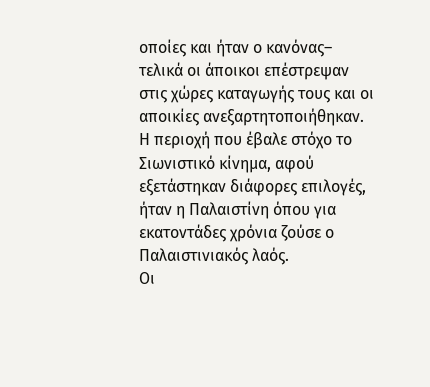οποίες και ήταν ο κανόνας– τελικά οι άποικοι επέστρεψαν στις χώρες καταγωγής τους και οι αποικίες ανεξαρτητοποιήθηκαν. Η περιοχή που έβαλε στόχο το Σιωνιστικό κίνημα, αφού εξετάστηκαν διάφορες επιλογές, ήταν η Παλαιστίνη όπου για εκατοντάδες χρόνια ζούσε ο Παλαιστινιακός λαός.
Οι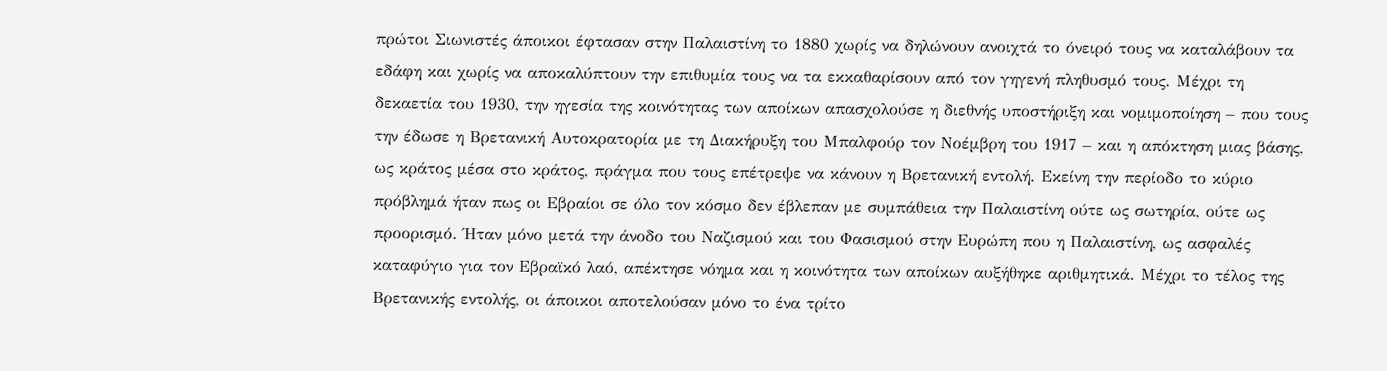πρώτοι Σιωνιστές άποικοι έφτασαν στην Παλαιστίνη το 1880 χωρίς να δηλώνουν ανοιχτά το όνειρό τους να καταλάβουν τα εδάφη και χωρίς να αποκαλύπτουν την επιθυμία τους να τα εκκαθαρίσουν από τον γηγενή πληθυσμό τους. Μέχρι τη δεκαετία του 1930, την ηγεσία της κοινότητας των αποίκων απασχολούσε η διεθνής υποστήριξη και νομιμοποίηση – που τους την έδωσε η Βρετανική Αυτοκρατορία με τη Διακήρυξη του Μπαλφούρ τον Νοέμβρη του 1917 – και η απόκτηση μιας βάσης, ως κράτος μέσα στο κράτος, πράγμα που τους επέτρεψε να κάνουν η Βρετανική εντολή. Εκείνη την περίοδο το κύριο πρόβλημά ήταν πως οι Εβραίοι σε όλο τον κόσμο δεν έβλεπαν με συμπάθεια την Παλαιστίνη ούτε ως σωτηρία, ούτε ως προορισμό. Ήταν μόνο μετά την άνοδο του Ναζισμού και του Φασισμού στην Ευρώπη που η Παλαιστίνη, ως ασφαλές καταφύγιο για τον Εβραϊκό λαό, απέκτησε νόημα και η κοινότητα των αποίκων αυξήθηκε αριθμητικά. Μέχρι το τέλος της Βρετανικής εντολής, οι άποικοι αποτελούσαν μόνο το ένα τρίτο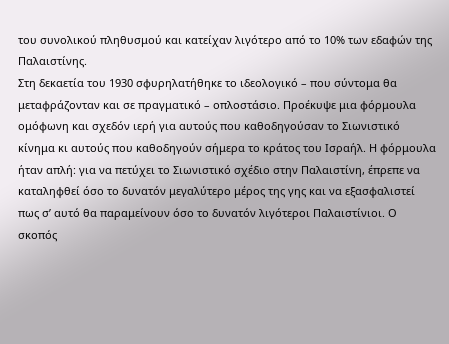του συνολικού πληθυσμού και κατείχαν λιγότερο από το 10% των εδαφών της Παλαιστίνης.
Στη δεκαετία του 1930 σφυρηλατήθηκε το ιδεολογικό – που σύντομα θα μεταφράζονταν και σε πραγματικό – οπλοστάσιο. Προέκυψε μια φόρμουλα ομόφωνη και σχεδόν ιερή για αυτούς που καθοδηγούσαν το Σιωνιστικό κίνημα κι αυτούς που καθοδηγούν σήμερα το κράτος του Ισραήλ. Η φόρμουλα ήταν απλή: για να πετύχει το Σιωνιστικό σχέδιο στην Παλαιστίνη, έπρεπε να καταληφθεί όσο το δυνατόν μεγαλύτερο μέρος της γης και να εξασφαλιστεί πως σ’ αυτό θα παραμείνουν όσο το δυνατόν λιγότεροι Παλαιστίνιοι. Ο σκοπός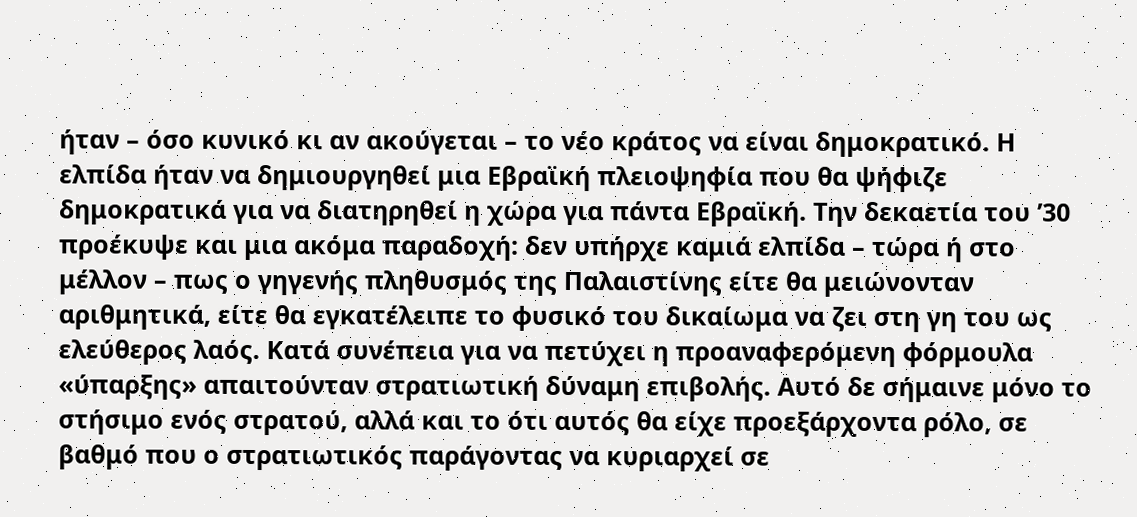ήταν – όσο κυνικό κι αν ακούγεται – το νέο κράτος να είναι δημοκρατικό. Η ελπίδα ήταν να δημιουργηθεί μια Εβραϊκή πλειοψηφία που θα ψήφιζε δημοκρατικά για να διατηρηθεί η χώρα για πάντα Εβραϊκή. Την δεκαετία του ’30 προέκυψε και μια ακόμα παραδοχή: δεν υπήρχε καμιά ελπίδα – τώρα ή στο μέλλον – πως ο γηγενής πληθυσμός της Παλαιστίνης είτε θα μειώνονταν αριθμητικά, είτε θα εγκατέλειπε το φυσικό του δικαίωμα να ζει στη γη του ως ελεύθερος λαός. Κατά συνέπεια για να πετύχει η προαναφερόμενη φόρμουλα «ύπαρξης» απαιτούνταν στρατιωτική δύναμη επιβολής. Αυτό δε σήμαινε μόνο το στήσιμο ενός στρατού, αλλά και το ότι αυτός θα είχε προεξάρχοντα ρόλο, σε βαθμό που ο στρατιωτικός παράγοντας να κυριαρχεί σε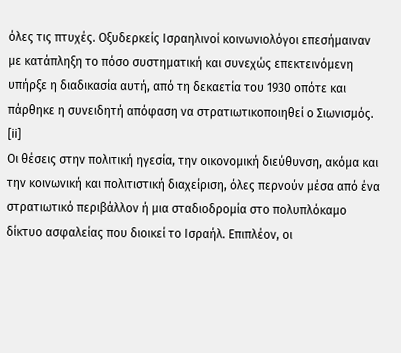όλες τις πτυχές. Οξυδερκείς Ισραηλινοί κοινωνιολόγοι επεσήμαιναν με κατάπληξη το πόσο συστηματική και συνεχώς επεκτεινόμενη υπήρξε η διαδικασία αυτή, από τη δεκαετία του 1930 οπότε και πάρθηκε η συνειδητή απόφαση να στρατιωτικοποιηθεί ο Σιωνισμός. [ii]
Οι θέσεις στην πολιτική ηγεσία, την οικονομική διεύθυνση, ακόμα και την κοινωνική και πολιτιστική διαχείριση, όλες περνούν μέσα από ένα στρατιωτικό περιβάλλον ή μια σταδιοδρομία στο πολυπλόκαμο δίκτυο ασφαλείας που διοικεί το Ισραήλ. Επιπλέον, οι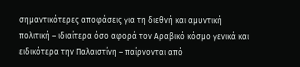σημαντικότερες αποφάσεις για τη διεθνή και αμυντική πολιτική – ιδιαίτερα όσο αφορά τον Αραβικό κόσμο γενικά και ειδικότερα την Παλαιστίνη – παίρνονται από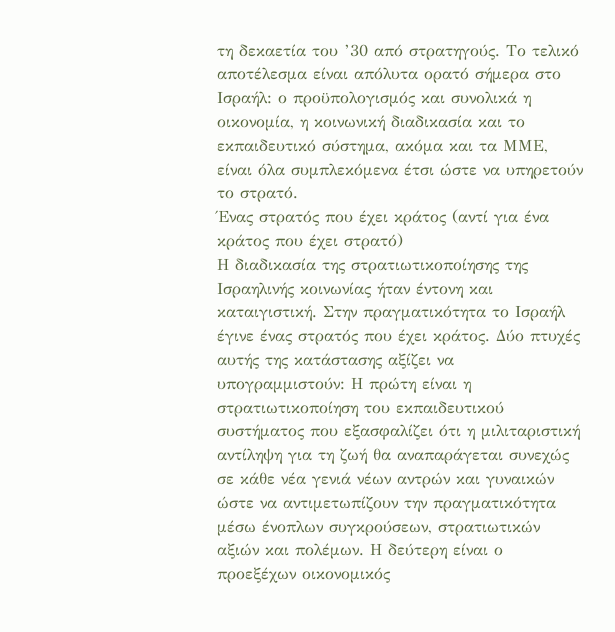τη δεκαετία του ’30 από στρατηγούς. Το τελικό αποτέλεσμα είναι απόλυτα ορατό σήμερα στο Ισραήλ: ο προϋπολογισμός και συνολικά η οικονομία, η κοινωνική διαδικασία και το εκπαιδευτικό σύστημα, ακόμα και τα ΜΜΕ, είναι όλα συμπλεκόμενα έτσι ώστε να υπηρετούν το στρατό.
Ένας στρατός που έχει κράτος (αντί για ένα κράτος που έχει στρατό)
Η διαδικασία της στρατιωτικοποίησης της Ισραηλινής κοινωνίας ήταν έντονη και καταιγιστική. Στην πραγματικότητα το Ισραήλ έγινε ένας στρατός που έχει κράτος. Δύο πτυχές αυτής της κατάστασης αξίζει να υπογραμμιστούν: Η πρώτη είναι η στρατιωτικοποίηση του εκπαιδευτικού συστήματος που εξασφαλίζει ότι η μιλιταριστική αντίληψη για τη ζωή θα αναπαράγεται συνεχώς σε κάθε νέα γενιά νέων αντρών και γυναικών ώστε να αντιμετωπίζουν την πραγματικότητα μέσω ένοπλων συγκρούσεων, στρατιωτικών αξιών και πολέμων. Η δεύτερη είναι ο προεξέχων οικονομικός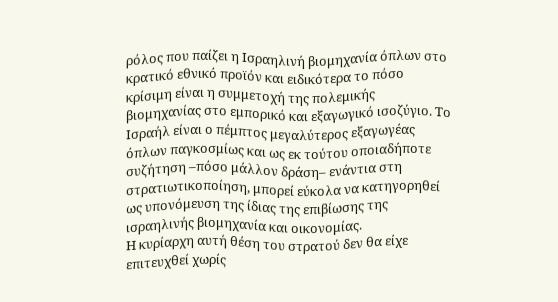ρόλος που παίζει η Ισραηλινή βιομηχανία όπλων στο κρατικό εθνικό προϊόν και ειδικότερα το πόσο κρίσιμη είναι η συμμετοχή της πολεμικής βιομηχανίας στο εμπορικό και εξαγωγικό ισοζύγιο. Το Ισραήλ είναι ο πέμπτος μεγαλύτερος εξαγωγέας όπλων παγκοσμίως και ως εκ τούτου οποιαδήποτε συζήτηση –πόσο μάλλον δράση– ενάντια στη στρατιωτικοποίηση, μπορεί εύκολα να κατηγορηθεί ως υπονόμευση της ίδιας της επιβίωσης της ισραηλινής βιομηχανία και οικονομίας.
Η κυρίαρχη αυτή θέση του στρατού δεν θα είχε επιτευχθεί χωρίς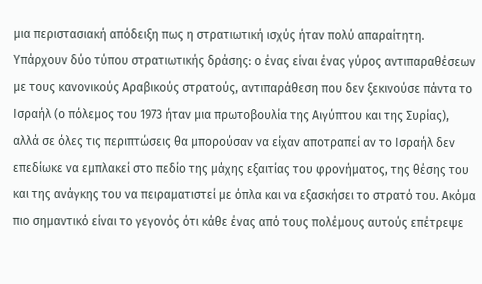μια περιστασιακή απόδειξη πως η στρατιωτική ισχύς ήταν πολύ απαραίτητη. Υπάρχουν δύο τύπου στρατιωτικής δράσης: ο ένας είναι ένας γύρος αντιπαραθέσεων με τους κανονικούς Αραβικούς στρατούς, αντιπαράθεση που δεν ξεκινούσε πάντα το Ισραήλ (ο πόλεμος του 1973 ήταν μια πρωτοβουλία της Αιγύπτου και της Συρίας), αλλά σε όλες τις περιπτώσεις θα μπορούσαν να είχαν αποτραπεί αν το Ισραήλ δεν επεδίωκε να εμπλακεί στο πεδίο της μάχης εξαιτίας του φρονήματος, της θέσης του και της ανάγκης του να πειραματιστεί με όπλα και να εξασκήσει το στρατό του. Ακόμα πιο σημαντικό είναι το γεγονός ότι κάθε ένας από τους πολέμους αυτούς επέτρεψε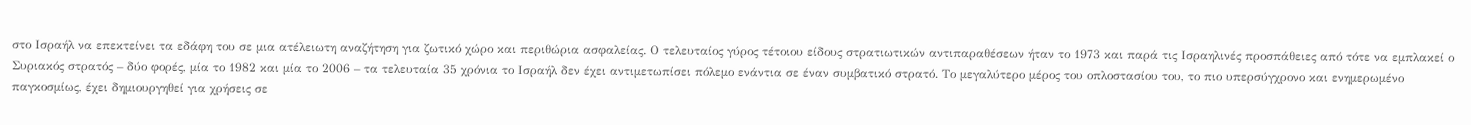στο Ισραήλ να επεκτείνει τα εδάφη του σε μια ατέλειωτη αναζήτηση για ζωτικό χώρο και περιθώρια ασφαλείας. Ο τελευταίος γύρος τέτοιου είδους στρατιωτικών αντιπαραθέσεων ήταν το 1973 και παρά τις Ισραηλινές προσπάθειες από τότε να εμπλακεί ο Συριακός στρατός – δύο φορές, μία το 1982 και μία το 2006 – τα τελευταία 35 χρόνια το Ισραήλ δεν έχει αντιμετωπίσει πόλεμο ενάντια σε έναν συμβατικό στρατό. Το μεγαλύτερο μέρος του οπλοστασίου του, το πιο υπερσύγχρονο και ενημερωμένο παγκοσμίως, έχει δημιουργηθεί για χρήσεις σε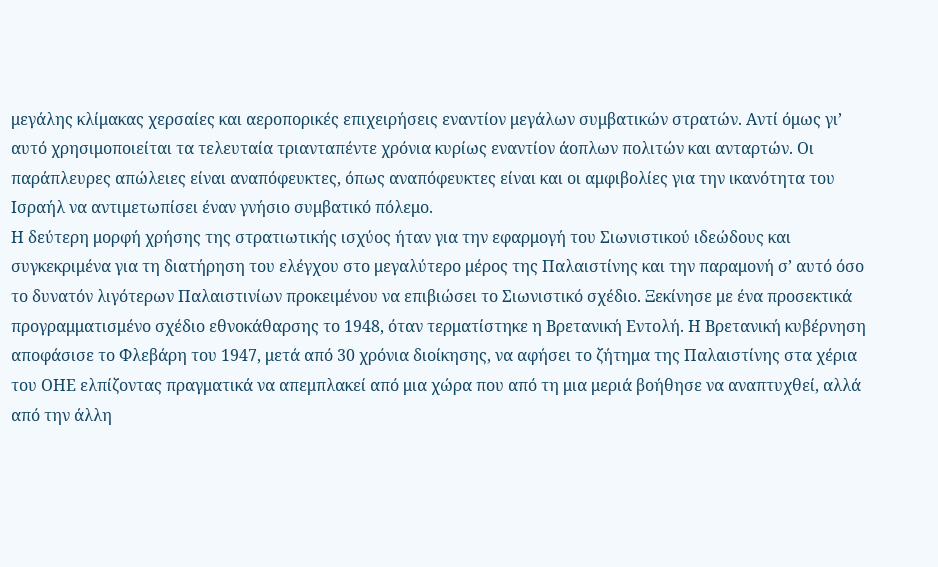μεγάλης κλίμακας χερσαίες και αεροπορικές επιχειρήσεις εναντίον μεγάλων συμβατικών στρατών. Αντί όμως γι’ αυτό χρησιμοποιείται τα τελευταία τριανταπέντε χρόνια κυρίως εναντίον άοπλων πολιτών και ανταρτών. Οι παράπλευρες απώλειες είναι αναπόφευκτες, όπως αναπόφευκτες είναι και οι αμφιβολίες για την ικανότητα του Ισραήλ να αντιμετωπίσει έναν γνήσιο συμβατικό πόλεμο.
Η δεύτερη μορφή χρήσης της στρατιωτικής ισχύος ήταν για την εφαρμογή του Σιωνιστικού ιδεώδους και συγκεκριμένα για τη διατήρηση του ελέγχου στο μεγαλύτερο μέρος της Παλαιστίνης και την παραμονή σ’ αυτό όσο το δυνατόν λιγότερων Παλαιστινίων προκειμένου να επιβιώσει το Σιωνιστικό σχέδιο. Ξεκίνησε με ένα προσεκτικά προγραμματισμένο σχέδιο εθνοκάθαρσης το 1948, όταν τερματίστηκε η Βρετανική Εντολή. Η Βρετανική κυβέρνηση αποφάσισε το Φλεβάρη του 1947, μετά από 30 χρόνια διοίκησης, να αφήσει το ζήτημα της Παλαιστίνης στα χέρια του ΟΗΕ ελπίζοντας πραγματικά να απεμπλακεί από μια χώρα που από τη μια μεριά βοήθησε να αναπτυχθεί, αλλά από την άλλη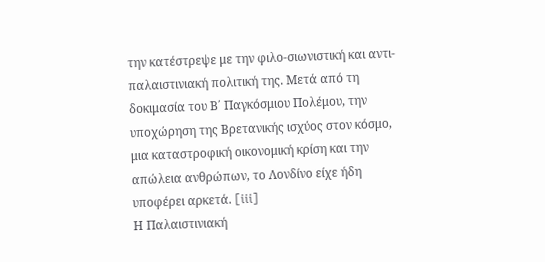την κατέστρεψε με την φιλο-σιωνιστική και αντι-παλαιστινιακή πολιτική της. Μετά από τη δοκιμασία του Β΄ Παγκόσμιου Πολέμου, την υποχώρηση της Βρετανικής ισχύος στον κόσμο, μια καταστροφική οικονομική κρίση και την απώλεια ανθρώπων, το Λονδίνο είχε ήδη υποφέρει αρκετά. [iii]
Η Παλαιστινιακή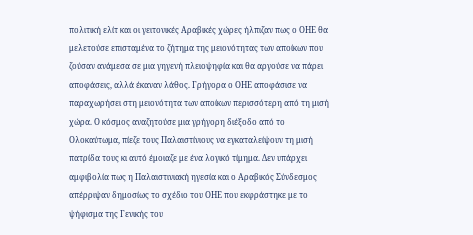πολιτική ελίτ και οι γειτονικές Αραβικές χώρες ήλπιζαν πως ο ΟΗΕ θα μελετούσε επισταμένα το ζήτημα της μειονότητας των αποίκων που ζούσαν ανάμεσα σε μια γηγενή πλειοψηφία και θα αργούσε να πάρει αποφάσεις, αλλά έκαναν λάθος. Γρήγορα ο ΟΗΕ αποφάσισε να παραχωρήσει στη μειονότητα των αποίκων περισσότερη από τη μισή χώρα. Ο κόσμος αναζητούσε μια γρήγορη διέξοδο από το Ολοκαύτωμα, πίεζε τους Παλαιστίνιους να εγκαταλείψουν τη μισή πατρίδα τους κι αυτό έμοιαζε με ένα λογικό τίμημα. Δεν υπάρχει αμφιβολία πως η Παλαιστινιακή ηγεσία και ο Αραβικός Σύνδεσμος απέρριψαν δημοσίως το σχέδιο του ΟΗΕ που εκφράστηκε με το ψήφισμα της Γενικής του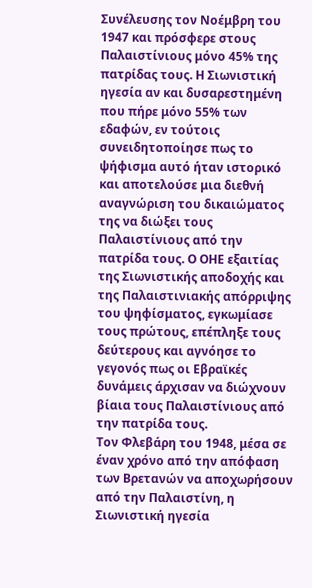Συνέλευσης τον Νοέμβρη του 1947 και πρόσφερε στους Παλαιστίνιους μόνο 45% της πατρίδας τους. Η Σιωνιστική ηγεσία αν και δυσαρεστημένη που πήρε μόνο 55% των εδαφών, εν τούτοις συνειδητοποίησε πως το ψήφισμα αυτό ήταν ιστορικό και αποτελούσε μια διεθνή αναγνώριση του δικαιώματος της να διώξει τους Παλαιστίνιους από την πατρίδα τους. Ο ΟΗΕ εξαιτίας της Σιωνιστικής αποδοχής και της Παλαιστινιακής απόρριψης του ψηφίσματος, εγκωμίασε τους πρώτους, επέπληξε τους δεύτερους και αγνόησε το γεγονός πως οι Εβραϊκές δυνάμεις άρχισαν να διώχνουν βίαια τους Παλαιστίνιους από την πατρίδα τους.
Τον Φλεβάρη του 1948, μέσα σε έναν χρόνο από την απόφαση των Βρετανών να αποχωρήσουν από την Παλαιστίνη, η Σιωνιστική ηγεσία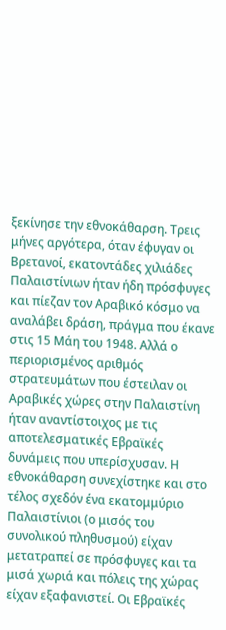ξεκίνησε την εθνοκάθαρση. Τρεις μήνες αργότερα, όταν έφυγαν οι Βρετανοί, εκατοντάδες χιλιάδες Παλαιστίνιων ήταν ήδη πρόσφυγες και πίεζαν τον Αραβικό κόσμο να αναλάβει δράση, πράγμα που έκανε στις 15 Μάη του 1948. Αλλά ο περιορισμένος αριθμός στρατευμάτων που έστειλαν οι Αραβικές χώρες στην Παλαιστίνη ήταν αναντίστοιχος με τις αποτελεσματικές Εβραϊκές δυνάμεις που υπερίσχυσαν. Η εθνοκάθαρση συνεχίστηκε και στο τέλος σχεδόν ένα εκατομμύριο Παλαιστίνιοι (ο μισός του συνολικού πληθυσμού) είχαν μετατραπεί σε πρόσφυγες και τα μισά χωριά και πόλεις της χώρας είχαν εξαφανιστεί. Οι Εβραϊκές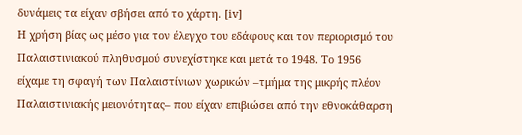δυνάμεις τα είχαν σβήσει από το χάρτη. [iv]
Η χρήση βίας ως μέσο για τον έλεγχο του εδάφους και τον περιορισμό του Παλαιστινιακού πληθυσμού συνεχίστηκε και μετά το 1948. Το 1956 είχαμε τη σφαγή των Παλαιστίνιων χωρικών –τμήμα της μικρής πλέον Παλαιστινιακής μειονότητας– που είχαν επιβιώσει από την εθνοκάθαρση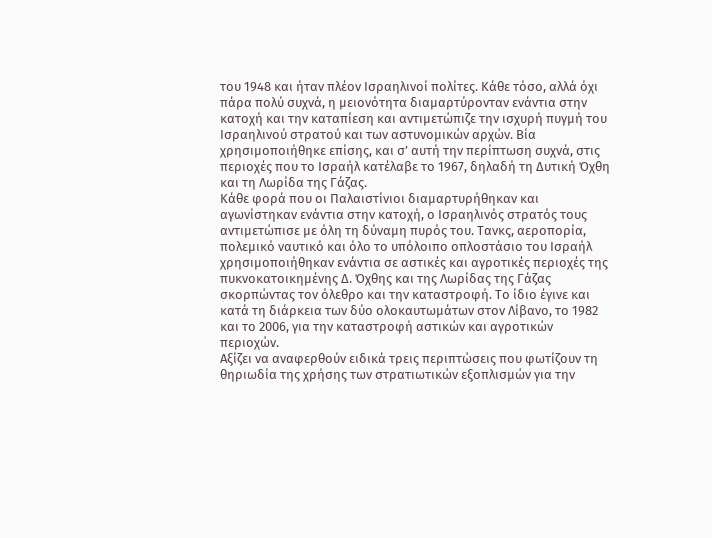του 1948 και ήταν πλέον Ισραηλινοί πολίτες. Κάθε τόσο, αλλά όχι πάρα πολύ συχνά, η μειονότητα διαμαρτύρονταν ενάντια στην κατοχή και την καταπίεση και αντιμετώπιζε την ισχυρή πυγμή του Ισραηλινού στρατού και των αστυνομικών αρχών. Βία χρησιμοποιήθηκε επίσης, και σ’ αυτή την περίπτωση συχνά, στις περιοχές που το Ισραήλ κατέλαβε το 1967, δηλαδή τη Δυτική Όχθη και τη Λωρίδα της Γάζας.
Κάθε φορά που οι Παλαιστίνιοι διαμαρτυρήθηκαν και αγωνίστηκαν ενάντια στην κατοχή, ο Ισραηλινός στρατός τους αντιμετώπισε με όλη τη δύναμη πυρός του. Τανκς, αεροπορία, πολεμικό ναυτικό και όλο το υπόλοιπο οπλοστάσιο του Ισραήλ χρησιμοποιήθηκαν ενάντια σε αστικές και αγροτικές περιοχές της πυκνοκατοικημένης Δ. Όχθης και της Λωρίδας της Γάζας σκορπώντας τον όλεθρο και την καταστροφή. Το ίδιο έγινε και κατά τη διάρκεια των δύο ολοκαυτωμάτων στον Λίβανο, το 1982 και το 2006, για την καταστροφή αστικών και αγροτικών περιοχών.
Αξίζει να αναφερθούν ειδικά τρεις περιπτώσεις που φωτίζουν τη θηριωδία της χρήσης των στρατιωτικών εξοπλισμών για την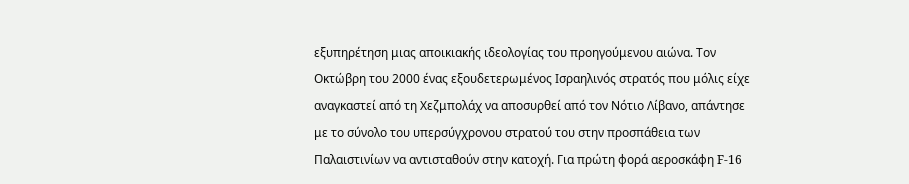εξυπηρέτηση μιας αποικιακής ιδεολογίας του προηγούμενου αιώνα. Τον Οκτώβρη του 2000 ένας εξουδετερωμένος Ισραηλινός στρατός που μόλις είχε αναγκαστεί από τη Χεζμπολάχ να αποσυρθεί από τον Νότιο Λίβανο, απάντησε με το σύνολο του υπερσύγχρονου στρατού του στην προσπάθεια των Παλαιστινίων να αντισταθούν στην κατοχή. Για πρώτη φορά αεροσκάφη F-16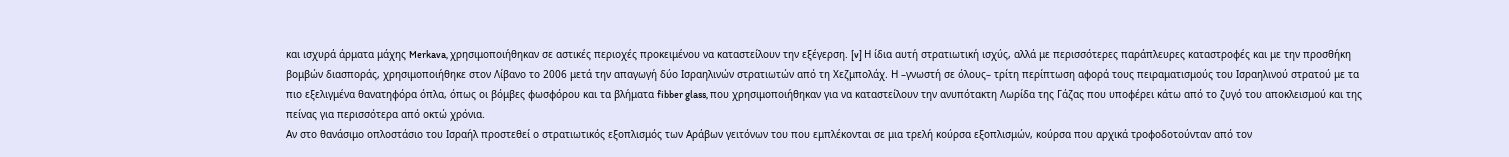και ισχυρά άρματα μάχης Merkava, χρησιμοποιήθηκαν σε αστικές περιοχές προκειμένου να καταστείλουν την εξέγερση. [v] Η ίδια αυτή στρατιωτική ισχύς, αλλά με περισσότερες παράπλευρες καταστροφές και με την προσθήκη βομβών διασποράς, χρησιμοποιήθηκε στον Λίβανο το 2006 μετά την απαγωγή δύο Ισραηλινών στρατιωτών από τη Χεζμπολάχ. Η –γνωστή σε όλους– τρίτη περίπτωση αφορά τους πειραματισμούς του Ισραηλινού στρατού με τα πιο εξελιγμένα θανατηφόρα όπλα, όπως οι βόμβες φωσφόρου και τα βλήματα fibber glass, που χρησιμοποιήθηκαν για να καταστείλουν την ανυπότακτη Λωρίδα της Γάζας που υποφέρει κάτω από το ζυγό του αποκλεισμού και της πείνας για περισσότερα από οκτώ χρόνια.
Αν στο θανάσιμο οπλοστάσιο του Ισραήλ προστεθεί ο στρατιωτικός εξοπλισμός των Αράβων γειτόνων του που εμπλέκονται σε μια τρελή κούρσα εξοπλισμών, κούρσα που αρχικά τροφοδοτούνταν από τον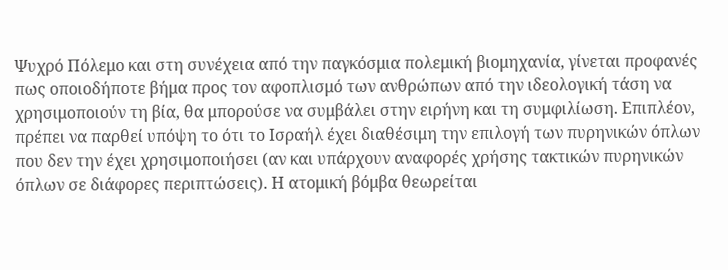Ψυχρό Πόλεμο και στη συνέχεια από την παγκόσμια πολεμική βιομηχανία, γίνεται προφανές πως οποιοδήποτε βήμα προς τον αφοπλισμό των ανθρώπων από την ιδεολογική τάση να χρησιμοποιούν τη βία, θα μπορούσε να συμβάλει στην ειρήνη και τη συμφιλίωση. Επιπλέον, πρέπει να παρθεί υπόψη το ότι το Ισραήλ έχει διαθέσιμη την επιλογή των πυρηνικών όπλων που δεν την έχει χρησιμοποιήσει (αν και υπάρχουν αναφορές χρήσης τακτικών πυρηνικών όπλων σε διάφορες περιπτώσεις). Η ατομική βόμβα θεωρείται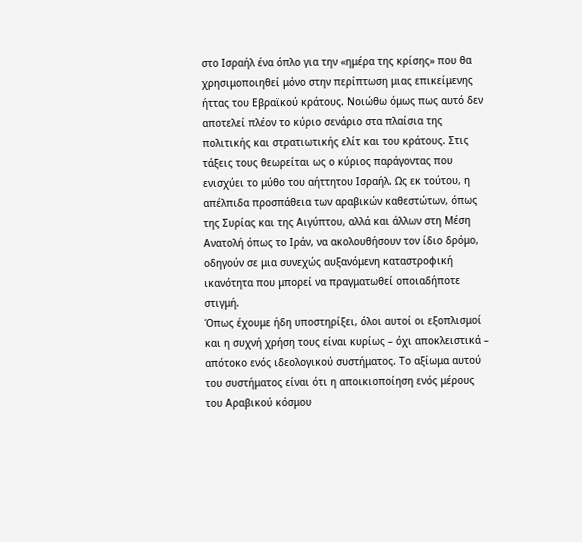στο Ισραήλ ένα όπλο για την «ημέρα της κρίσης» που θα χρησιμοποιηθεί μόνο στην περίπτωση μιας επικείμενης ήττας του Εβραϊκού κράτους. Νοιώθω όμως πως αυτό δεν αποτελεί πλέον το κύριο σενάριο στα πλαίσια της πολιτικής και στρατιωτικής ελίτ και του κράτους. Στις τάξεις τους θεωρείται ως ο κύριος παράγοντας που ενισχύει το μύθο του αήττητου Ισραήλ. Ως εκ τούτου, η απέλπιδα προσπάθεια των αραβικών καθεστώτων, όπως της Συρίας και της Αιγύπτου, αλλά και άλλων στη Μέση Ανατολή όπως το Ιράν, να ακολουθήσουν τον ίδιο δρόμο, οδηγούν σε μια συνεχώς αυξανόμενη καταστροφική ικανότητα που μπορεί να πραγματωθεί οποιαδήποτε στιγμή.
Όπως έχουμε ήδη υποστηρίξει, όλοι αυτοί οι εξοπλισμοί και η συχνή χρήση τους είναι κυρίως – όχι αποκλειστικά – απότοκο ενός ιδεολογικού συστήματος. Το αξίωμα αυτού του συστήματος είναι ότι η αποικιοποίηση ενός μέρους του Αραβικού κόσμου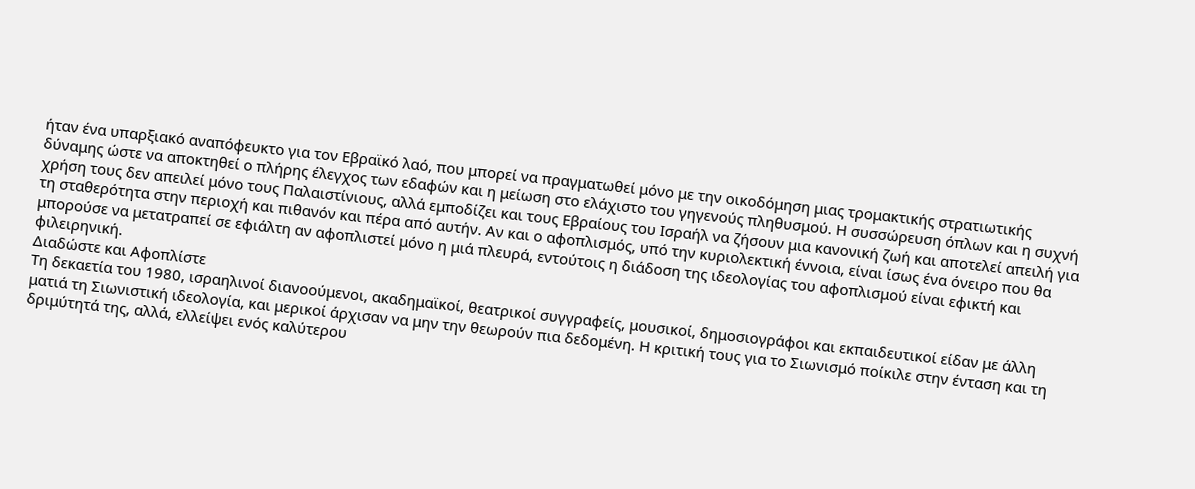ήταν ένα υπαρξιακό αναπόφευκτο για τον Εβραϊκό λαό, που μπορεί να πραγματωθεί μόνο με την οικοδόμηση μιας τρομακτικής στρατιωτικής δύναμης ώστε να αποκτηθεί ο πλήρης έλεγχος των εδαφών και η μείωση στο ελάχιστο του γηγενούς πληθυσμού. Η συσσώρευση όπλων και η συχνή χρήση τους δεν απειλεί μόνο τους Παλαιστίνιους, αλλά εμποδίζει και τους Εβραίους του Ισραήλ να ζήσουν μια κανονική ζωή και αποτελεί απειλή για τη σταθερότητα στην περιοχή και πιθανόν και πέρα από αυτήν. Αν και ο αφοπλισμός, υπό την κυριολεκτική έννοια, είναι ίσως ένα όνειρο που θα μπορούσε να μετατραπεί σε εφιάλτη αν αφοπλιστεί μόνο η μιά πλευρά, εντούτοις η διάδοση της ιδεολογίας του αφοπλισμού είναι εφικτή και φιλειρηνική.
Διαδώστε και Αφοπλίστε
Tη δεκαετία του 1980, ισραηλινοί διανοούμενοι, ακαδημαϊκοί, θεατρικοί συγγραφείς, μουσικοί, δημοσιογράφοι και εκπαιδευτικοί είδαν με άλλη ματιά τη Σιωνιστική ιδεολογία, και μερικοί άρχισαν να μην την θεωρούν πια δεδομένη. Η κριτική τους για το Σιωνισμό ποίκιλε στην ένταση και τη δριμύτητά της, αλλά, ελλείψει ενός καλύτερου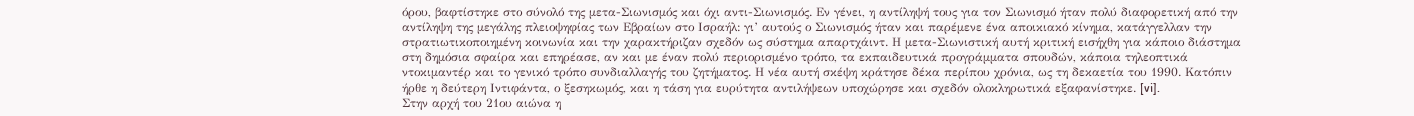όρου, βαφτίστηκε στο σύνολό της μετα-Σιωνισμός και όχι αντι-Σιωνισμός. Εν γένει, η αντίληψή τους για τον Σιωνισμό ήταν πολύ διαφορετική από την αντίληψη της μεγάλης πλειοψηφίας των Εβραίων στο Ισραήλ: γι’ αυτούς ο Σιωνισμός ήταν και παρέμενε ένα αποικιακό κίνημα, κατάγγελλαν την στρατιωτικοποιημένη κοινωνία και την χαρακτήριζαν σχεδόν ως σύστημα απαρτχάιντ. Η μετα-Σιωνιστική αυτή κριτική εισήχθη για κάποιο διάστημα στη δημόσια σφαίρα και επηρέασε, αν και με έναν πολύ περιορισμένο τρόπο, τα εκπαιδευτικά προγράμματα σπουδών, κάποια τηλεοπτικά ντοκιμαντέρ και το γενικό τρόπο συνδιαλλαγής του ζητήματος. Η νέα αυτή σκέψη κράτησε δέκα περίπου χρόνια, ως τη δεκαετία του 1990. Κατόπιν ήρθε η δεύτερη Ιντιφάντα, ο ξεσηκωμός, και η τάση για ευρύτητα αντιλήψεων υποχώρησε και σχεδόν ολοκληρωτικά εξαφανίστηκε. [vi].
Στην αρχή του 21ου αιώνα η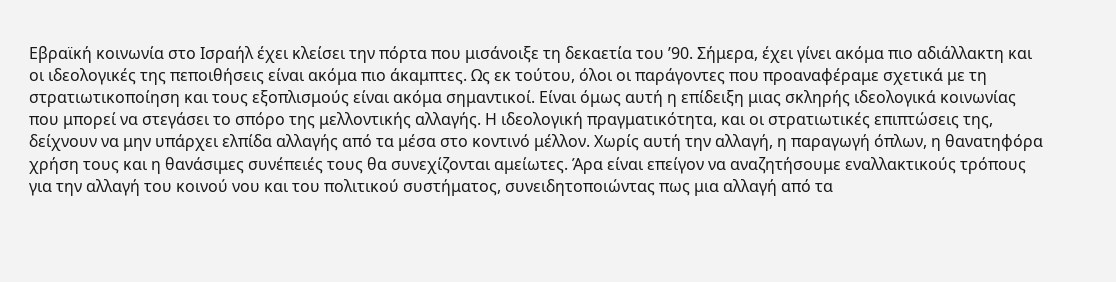Εβραϊκή κοινωνία στο Ισραήλ έχει κλείσει την πόρτα που μισάνοιξε τη δεκαετία του ’90. Σήμερα, έχει γίνει ακόμα πιο αδιάλλακτη και οι ιδεολογικές της πεποιθήσεις είναι ακόμα πιο άκαμπτες. Ως εκ τούτου, όλοι οι παράγοντες που προαναφέραμε σχετικά με τη στρατιωτικοποίηση και τους εξοπλισμούς είναι ακόμα σημαντικοί. Είναι όμως αυτή η επίδειξη μιας σκληρής ιδεολογικά κοινωνίας που μπορεί να στεγάσει το σπόρο της μελλοντικής αλλαγής. Η ιδεολογική πραγματικότητα, και οι στρατιωτικές επιπτώσεις της, δείχνουν να μην υπάρχει ελπίδα αλλαγής από τα μέσα στο κοντινό μέλλον. Χωρίς αυτή την αλλαγή, η παραγωγή όπλων, η θανατηφόρα χρήση τους και η θανάσιμες συνέπειές τους θα συνεχίζονται αμείωτες. Άρα είναι επείγον να αναζητήσουμε εναλλακτικούς τρόπους για την αλλαγή του κοινού νου και του πολιτικού συστήματος, συνειδητοποιώντας πως μια αλλαγή από τα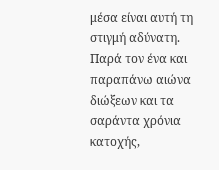μέσα είναι αυτή τη στιγμή αδύνατη.
Παρά τον ένα και παραπάνω αιώνα διώξεων και τα σαράντα χρόνια κατοχής,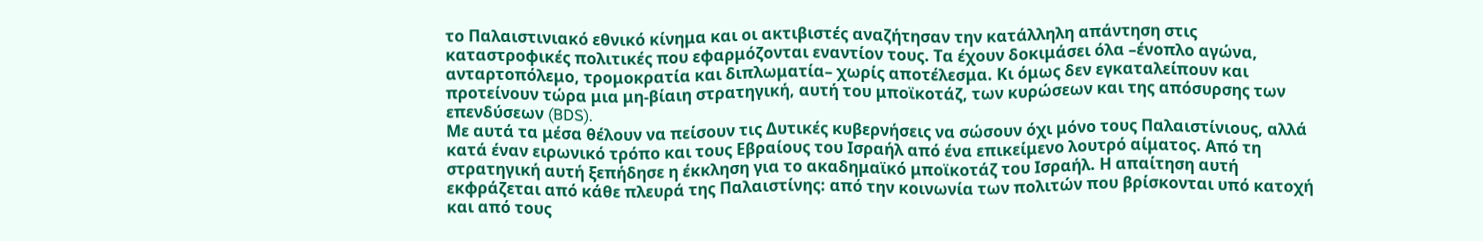το Παλαιστινιακό εθνικό κίνημα και οι ακτιβιστές αναζήτησαν την κατάλληλη απάντηση στις καταστροφικές πολιτικές που εφαρμόζονται εναντίον τους. Τα έχουν δοκιμάσει όλα –ένοπλο αγώνα, ανταρτοπόλεμο, τρομοκρατία και διπλωματία– χωρίς αποτέλεσμα. Κι όμως δεν εγκαταλείπουν και προτείνουν τώρα μια μη-βίαιη στρατηγική, αυτή του μποϊκοτάζ, των κυρώσεων και της απόσυρσης των επενδύσεων (BDS).
Με αυτά τα μέσα θέλουν να πείσουν τις Δυτικές κυβερνήσεις να σώσουν όχι μόνο τους Παλαιστίνιους, αλλά κατά έναν ειρωνικό τρόπο και τους Εβραίους του Ισραήλ από ένα επικείμενο λουτρό αίματος. Από τη στρατηγική αυτή ξεπήδησε η έκκληση για το ακαδημαϊκό μποϊκοτάζ του Ισραήλ. Η απαίτηση αυτή εκφράζεται από κάθε πλευρά της Παλαιστίνης: από την κοινωνία των πολιτών που βρίσκονται υπό κατοχή και από τους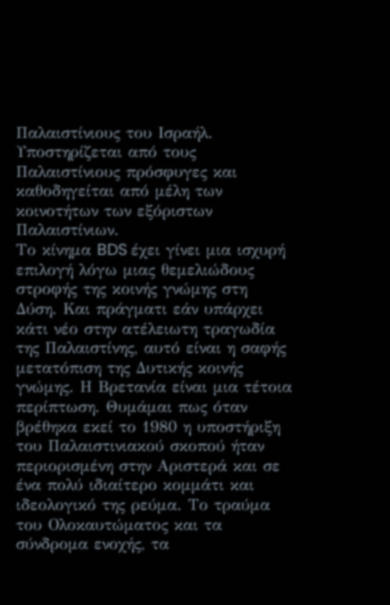Παλαιστίνιους του Ισραήλ. Υποστηρίζεται από τους Παλαιστίνιους πρόσφυγες και καθοδηγείται από μέλη των κοινοτήτων των εξόριστων Παλαιστίνιων.
Το κίνημα BDS έχει γίνει μια ισχυρή επιλογή λόγω μιας θεμελιώδους στροφής της κοινής γνώμης στη Δύση. Και πράγματι εάν υπάρχει κάτι νέο στην ατέλειωτη τραγωδία της Παλαιστίνης, αυτό είναι η σαφής μετατόπιση της Δυτικής κοινής γνώμης. Η Βρετανία είναι μια τέτοια περίπτωση. Θυμάμαι πως όταν βρέθηκα εκεί το 1980 η υποστήριξη του Παλαιστινιακού σκοπού ήταν περιορισμένη στην Αριστερά και σε ένα πολύ ιδιαίτερο κομμάτι και ιδεολογικό της ρεύμα. Το τραύμα του Ολοκαυτώματος και τα σύνδρομα ενοχής, τα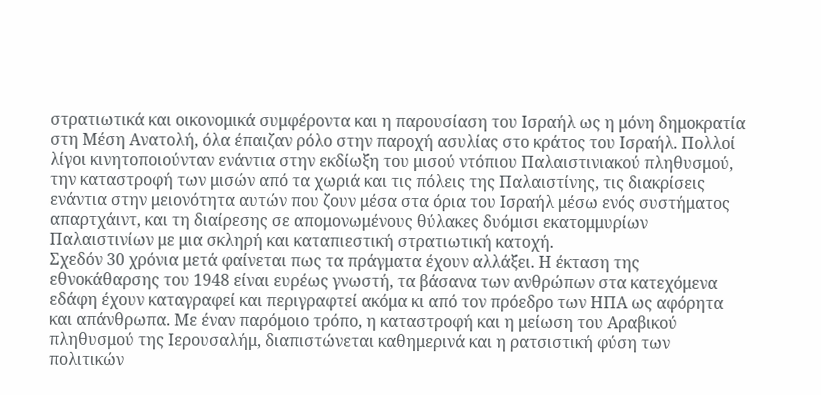στρατιωτικά και οικονομικά συμφέροντα και η παρουσίαση του Ισραήλ ως η μόνη δημοκρατία στη Μέση Ανατολή, όλα έπαιζαν ρόλο στην παροχή ασυλίας στο κράτος του Ισραήλ. Πολλοί λίγοι κινητοποιούνταν ενάντια στην εκδίωξη του μισού ντόπιου Παλαιστινιακού πληθυσμού, την καταστροφή των μισών από τα χωριά και τις πόλεις της Παλαιστίνης, τις διακρίσεις ενάντια στην μειονότητα αυτών που ζουν μέσα στα όρια του Ισραήλ μέσω ενός συστήματος απαρτχάιντ, και τη διαίρεσης σε απομονωμένους θύλακες δυόμισι εκατομμυρίων Παλαιστινίων με μια σκληρή και καταπιεστική στρατιωτική κατοχή.
Σχεδόν 30 χρόνια μετά φαίνεται πως τα πράγματα έχουν αλλάξει. Η έκταση της εθνοκάθαρσης του 1948 είναι ευρέως γνωστή, τα βάσανα των ανθρώπων στα κατεχόμενα εδάφη έχουν καταγραφεί και περιγραφτεί ακόμα κι από τον πρόεδρο των ΗΠΑ ως αφόρητα και απάνθρωπα. Με έναν παρόμοιο τρόπο, η καταστροφή και η μείωση του Αραβικού πληθυσμού της Ιερουσαλήμ, διαπιστώνεται καθημερινά και η ρατσιστική φύση των πολιτικών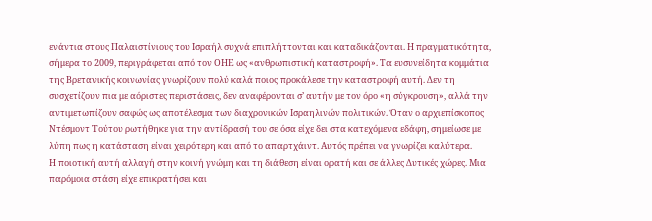ενάντια στους Παλαιστίνιους του Ισραήλ συχνά επιπλήττονται και καταδικάζονται. Η πραγματικότητα, σήμερα το 2009, περιγράφεται από τον ΟΗΕ ως «ανθρωπιστική καταστροφή». Τα ευσυνείδητα κομμάτια της Βρετανικής κοινωνίας γνωρίζουν πολύ καλά ποιος προκάλεσε την καταστροφή αυτή. Δεν τη συσχετίζουν πια με αόριστες περιστάσεις, δεν αναφέρονται σ’ αυτήν με τον όρο «η σύγκρουση», αλλά την αντιμετωπίζουν σαφώς ως αποτέλεσμα των διαχρονικών Ισραηλινών πολιτικών. Όταν ο αρχιεπίσκοπος Ντέσμοντ Τούτου ρωτήθηκε για την αντίδρασή του σε όσα είχε δει στα κατεχόμενα εδάφη, σημείωσε με λύπη πως η κατάσταση είναι χειρότερη και από το απαρτχάιντ. Αυτός πρέπει να γνωρίζει καλύτερα.
Η ποιοτική αυτή αλλαγή στην κοινή γνώμη και τη διάθεση είναι ορατή και σε άλλες Δυτικές χώρες. Μια παρόμοια στάση είχε επικρατήσει και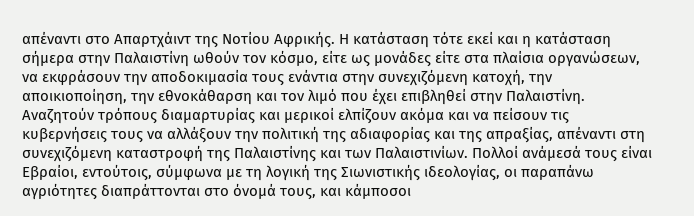απέναντι στο Απαρτχάιντ της Νοτίου Αφρικής. Η κατάσταση τότε εκεί και η κατάσταση σήμερα στην Παλαιστίνη ωθούν τον κόσμο, είτε ως μονάδες είτε στα πλαίσια οργανώσεων, να εκφράσουν την αποδοκιμασία τους ενάντια στην συνεχιζόμενη κατοχή, την αποικιοποίηση, την εθνοκάθαρση και τον λιμό που έχει επιβληθεί στην Παλαιστίνη. Αναζητούν τρόπους διαμαρτυρίας και μερικοί ελπίζουν ακόμα και να πείσουν τις κυβερνήσεις τους να αλλάξουν την πολιτική της αδιαφορίας και της απραξίας, απέναντι στη συνεχιζόμενη καταστροφή της Παλαιστίνης και των Παλαιστινίων. Πολλοί ανάμεσά τους είναι Εβραίοι, εντούτοις, σύμφωνα με τη λογική της Σιωνιστικής ιδεολογίας, οι παραπάνω αγριότητες διαπράττονται στο όνομά τους, και κάμποσοι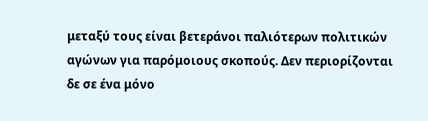μεταξύ τους είναι βετεράνοι παλιότερων πολιτικών αγώνων για παρόμοιους σκοπούς. Δεν περιορίζονται δε σε ένα μόνο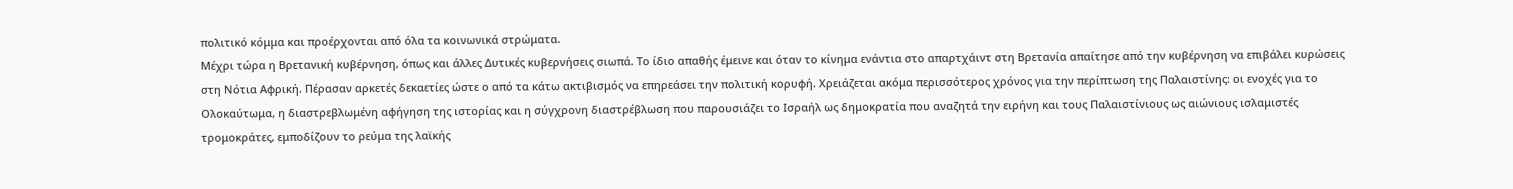πολιτικό κόμμα και προέρχονται από όλα τα κοινωνικά στρώματα.
Μέχρι τώρα η Βρετανική κυβέρνηση, όπως και άλλες Δυτικές κυβερνήσεις σιωπά. Το ίδιο απαθής έμεινε και όταν το κίνημα ενάντια στο απαρτχάιντ στη Βρετανία απαίτησε από την κυβέρνηση να επιβάλει κυρώσεις στη Νότια Αφρική. Πέρασαν αρκετές δεκαετίες ώστε ο από τα κάτω ακτιβισμός να επηρεάσει την πολιτική κορυφή. Χρειάζεται ακόμα περισσότερος χρόνος για την περίπτωση της Παλαιστίνης: οι ενοχές για το Ολοκαύτωμα, η διαστρεβλωμένη αφήγηση της ιστορίας και η σύγχρονη διαστρέβλωση που παρουσιάζει το Ισραήλ ως δημοκρατία που αναζητά την ειρήνη και τους Παλαιστίνιους ως αιώνιους ισλαμιστές τρομοκράτες, εμποδίζουν το ρεύμα της λαϊκής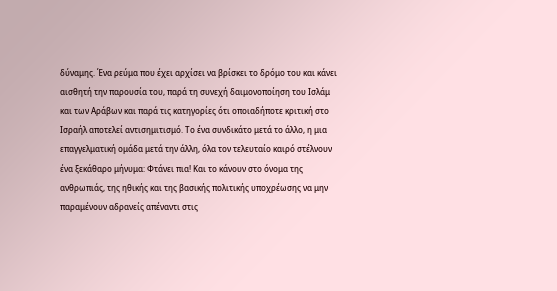δύναμης. Ένα ρεύμα που έχει αρχίσει να βρίσκει το δρόμο του και κάνει αισθητή την παρουσία του, παρά τη συνεχή δαιμονοποίηση του Ισλάμ και των Αράβων και παρά τις κατηγορίες ότι οποιαδήποτε κριτική στο Ισραήλ αποτελεί αντισημιτισμό. Το ένα συνδικάτο μετά το άλλο, η μια επαγγελματική ομάδα μετά την άλλη, όλα τον τελευταίο καιρό στέλνουν ένα ξεκάθαρο μήνυμα: Φτάνει πια! Και το κάνουν στο όνομα της ανθρωπιάς, της ηθικής και της βασικής πολιτικής υποχρέωσης να μην παραμένουν αδρανείς απέναντι στις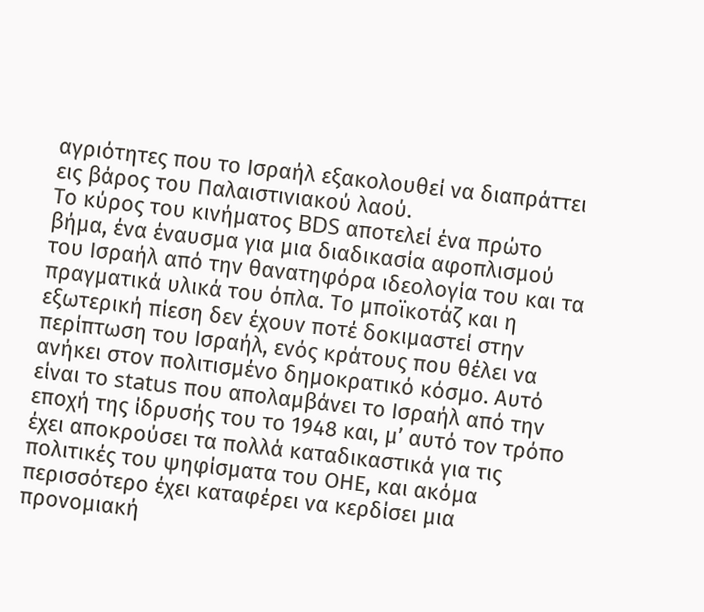αγριότητες που το Ισραήλ εξακολουθεί να διαπράττει εις βάρος του Παλαιστινιακού λαού.
Το κύρος του κινήματος BDS αποτελεί ένα πρώτο βήμα, ένα έναυσμα για μια διαδικασία αφοπλισμού του Ισραήλ από την θανατηφόρα ιδεολογία του και τα πραγματικά υλικά του όπλα. Το μποϊκοτάζ και η εξωτερική πίεση δεν έχουν ποτέ δοκιμαστεί στην περίπτωση του Ισραήλ, ενός κράτους που θέλει να ανήκει στον πολιτισμένο δημοκρατικό κόσμο. Αυτό είναι το status που απολαμβάνει το Ισραήλ από την εποχή της ίδρυσής του το 1948 και, μ’ αυτό τον τρόπο έχει αποκρούσει τα πολλά καταδικαστικά για τις πολιτικές του ψηφίσματα του ΟΗΕ, και ακόμα περισσότερο έχει καταφέρει να κερδίσει μια προνομιακή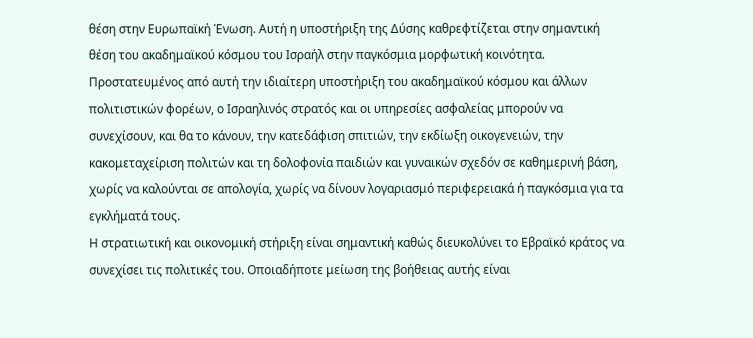θέση στην Ευρωπαϊκή Ένωση. Αυτή η υποστήριξη της Δύσης καθρεφτίζεται στην σημαντική θέση του ακαδημαϊκού κόσμου του Ισραήλ στην παγκόσμια μορφωτική κοινότητα. Προστατευμένος από αυτή την ιδιαίτερη υποστήριξη του ακαδημαϊκού κόσμου και άλλων πολιτιστικών φορέων, ο Ισραηλινός στρατός και οι υπηρεσίες ασφαλείας μπορούν να συνεχίσουν, και θα το κάνουν, την κατεδάφιση σπιτιών, την εκδίωξη οικογενειών, την κακομεταχείριση πολιτών και τη δολοφονία παιδιών και γυναικών σχεδόν σε καθημερινή βάση, χωρίς να καλούνται σε απολογία, χωρίς να δίνουν λογαριασμό περιφερειακά ή παγκόσμια για τα εγκλήματά τους.
Η στρατιωτική και οικονομική στήριξη είναι σημαντική καθώς διευκολύνει το Εβραϊκό κράτος να συνεχίσει τις πολιτικές του. Οποιαδήποτε μείωση της βοήθειας αυτής είναι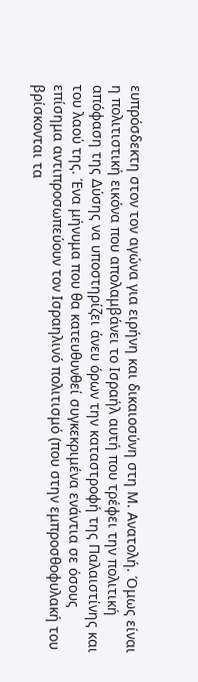ευπρόσδεκτη στον τον αγώνα για ειρήνη και δικαιοσύνη στη Μ. Ανατολή. Όμως είναι η πολιτιστική εικόνα που απολαμβάνει το Ισραήλ αυτή που τρέφει την πολιτική απόφαση της Δύσης να υποστηρίζει άνευ όρων την καταστροφή της Παλαιστίνης και του λαού της. Ένα μήνυμα που θα κατευθυνθεί συγκεκριμένα ενάντια σε όσους επίσημα αντιπροσωπεύουν τον Ισραηλινό πολιτισμό (που στην εμπροσθοφυλακή του βρίσκονται τα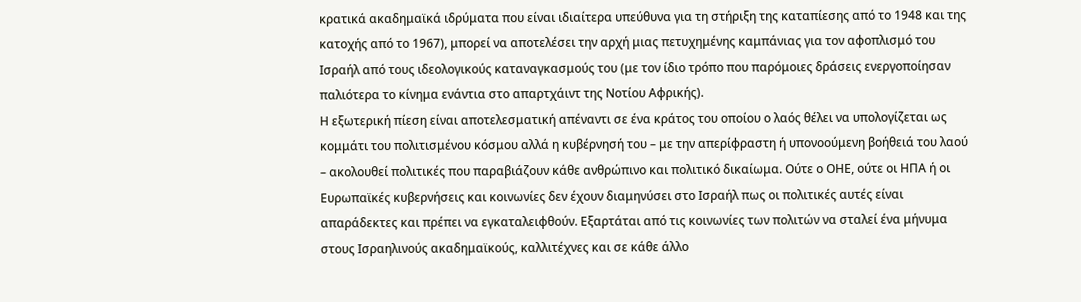κρατικά ακαδημαϊκά ιδρύματα που είναι ιδιαίτερα υπεύθυνα για τη στήριξη της καταπίεσης από το 1948 και της κατοχής από το 1967), μπορεί να αποτελέσει την αρχή μιας πετυχημένης καμπάνιας για τον αφοπλισμό του Ισραήλ από τους ιδεολογικούς καταναγκασμούς του (με τον ίδιο τρόπο που παρόμοιες δράσεις ενεργοποίησαν παλιότερα το κίνημα ενάντια στο απαρτχάιντ της Νοτίου Αφρικής).
Η εξωτερική πίεση είναι αποτελεσματική απέναντι σε ένα κράτος του οποίου ο λαός θέλει να υπολογίζεται ως κομμάτι του πολιτισμένου κόσμου αλλά η κυβέρνησή του – με την απερίφραστη ή υπονοούμενη βοήθειά του λαού – ακολουθεί πολιτικές που παραβιάζουν κάθε ανθρώπινο και πολιτικό δικαίωμα. Ούτε ο ΟΗΕ, ούτε οι ΗΠΑ ή οι Ευρωπαϊκές κυβερνήσεις και κοινωνίες δεν έχουν διαμηνύσει στο Ισραήλ πως οι πολιτικές αυτές είναι απαράδεκτες και πρέπει να εγκαταλειφθούν. Εξαρτάται από τις κοινωνίες των πολιτών να σταλεί ένα μήνυμα στους Ισραηλινούς ακαδημαϊκούς, καλλιτέχνες και σε κάθε άλλο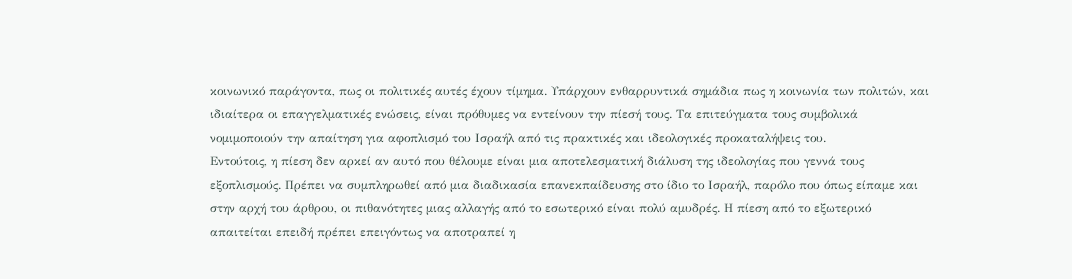κοινωνικό παράγοντα, πως οι πολιτικές αυτές έχουν τίμημα. Υπάρχουν ενθαρρυντικά σημάδια πως η κοινωνία των πολιτών, και ιδιαίτερα οι επαγγελματικές ενώσεις, είναι πρόθυμες να εντείνουν την πίεσή τους. Τα επιτεύγματα τους συμβολικά νομιμοποιούν την απαίτηση για αφοπλισμό του Ισραήλ από τις πρακτικές και ιδεολογικές προκαταλήψεις του.
Εντούτοις, η πίεση δεν αρκεί αν αυτό που θέλουμε είναι μια αποτελεσματική διάλυση της ιδεολογίας που γεννά τους εξοπλισμούς. Πρέπει να συμπληρωθεί από μια διαδικασία επανεκπαίδευσης στο ίδιο το Ισραήλ, παρόλο που όπως είπαμε και στην αρχή του άρθρου, οι πιθανότητες μιας αλλαγής από το εσωτερικό είναι πολύ αμυδρές. Η πίεση από το εξωτερικό απαιτείται επειδή πρέπει επειγόντως να αποτραπεί η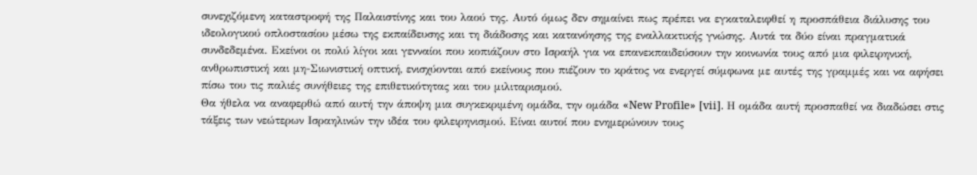συνεχιζόμενη καταστροφή της Παλαιστίνης και του λαού της. Αυτό όμως δεν σημαίνει πως πρέπει να εγκαταλειφθεί η προσπάθεια διάλυσης του ιδεολογικού οπλοστασίου μέσω της εκπαίδευσης και τη διάδοσης και κατανόησης της εναλλακτικής γνώσης. Αυτά τα δύο είναι πραγματικά συνδεδεμένα. Εκείνοι οι πολύ λίγοι και γενναίοι που κοπιάζουν στο Ισραήλ για να επανεκπαιδεύσουν την κοινωνία τους από μια φιλειρηνική, ανθρωπιστική και μη-Σιωνιστική οπτική, ενισχύονται από εκείνους που πιέζουν το κράτος να ενεργεί σύμφωνα με αυτές της γραμμές και να αφήσει πίσω του τις παλιές συνήθειες της επιθετικότητας και του μιλιταρισμού.
Θα ήθελα να αναφερθώ από αυτή την άποψη μια συγκεκριμένη ομάδα, την ομάδα «New Profile» [vii]. Η ομάδα αυτή προσπαθεί να διαδώσει στις τάξεις των νεώτερων Ισραηλινών την ιδέα του φιλειρηνισμού. Είναι αυτοί που ενημερώνουν τους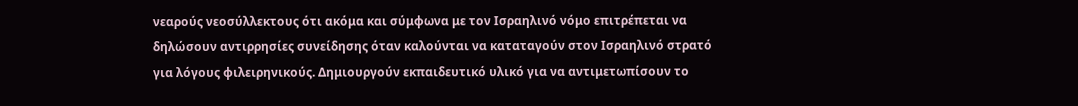νεαρούς νεοσύλλεκτους ότι ακόμα και σύμφωνα με τον Ισραηλινό νόμο επιτρέπεται να δηλώσουν αντιρρησίες συνείδησης όταν καλούνται να καταταγούν στον Ισραηλινό στρατό για λόγους φιλειρηνικούς. Δημιουργούν εκπαιδευτικό υλικό για να αντιμετωπίσουν το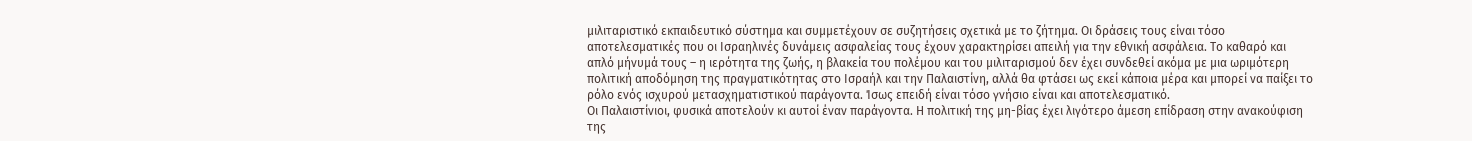μιλιταριστικό εκπαιδευτικό σύστημα και συμμετέχουν σε συζητήσεις σχετικά με το ζήτημα. Οι δράσεις τους είναι τόσο αποτελεσματικές που οι Ισραηλινές δυνάμεις ασφαλείας τους έχουν χαρακτηρίσει απειλή για την εθνική ασφάλεια. Το καθαρό και απλό μήνυμά τους – η ιερότητα της ζωής, η βλακεία του πολέμου και του μιλιταρισμού δεν έχει συνδεθεί ακόμα με μια ωριμότερη πολιτική αποδόμηση της πραγματικότητας στο Ισραήλ και την Παλαιστίνη, αλλά θα φτάσει ως εκεί κάποια μέρα και μπορεί να παίξει το ρόλο ενός ισχυρού μετασχηματιστικού παράγοντα. Ίσως επειδή είναι τόσο γνήσιο είναι και αποτελεσματικό.
Οι Παλαιστίνιοι, φυσικά αποτελούν κι αυτοί έναν παράγοντα. Η πολιτική της μη-βίας έχει λιγότερο άμεση επίδραση στην ανακούφιση της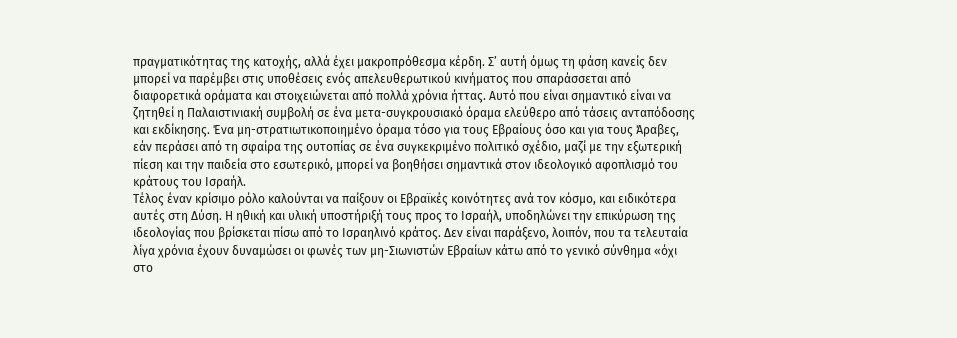πραγματικότητας της κατοχής, αλλά έχει μακροπρόθεσμα κέρδη. Σ’ αυτή όμως τη φάση κανείς δεν μπορεί να παρέμβει στις υποθέσεις ενός απελευθερωτικού κινήματος που σπαράσσεται από διαφορετικά οράματα και στοιχειώνεται από πολλά χρόνια ήττας. Αυτό που είναι σημαντικό είναι να ζητηθεί η Παλαιστινιακή συμβολή σε ένα μετα-συγκρουσιακό όραμα ελεύθερο από τάσεις ανταπόδοσης και εκδίκησης. Ένα μη-στρατιωτικοποιημένο όραμα τόσο για τους Εβραίους όσο και για τους Άραβες, εάν περάσει από τη σφαίρα της ουτοπίας σε ένα συγκεκριμένο πολιτικό σχέδιο, μαζί με την εξωτερική πίεση και την παιδεία στο εσωτερικό, μπορεί να βοηθήσει σημαντικά στον ιδεολογικό αφοπλισμό του κράτους του Ισραήλ.
Τέλος έναν κρίσιμο ρόλο καλούνται να παίξουν οι Εβραϊκές κοινότητες ανά τον κόσμο, και ειδικότερα αυτές στη Δύση. Η ηθική και υλική υποστήριξή τους προς το Ισραήλ, υποδηλώνει την επικύρωση της ιδεολογίας που βρίσκεται πίσω από το Ισραηλινό κράτος. Δεν είναι παράξενο, λοιπόν, που τα τελευταία λίγα χρόνια έχουν δυναμώσει οι φωνές των μη-Σιωνιστών Εβραίων κάτω από το γενικό σύνθημα «όχι στο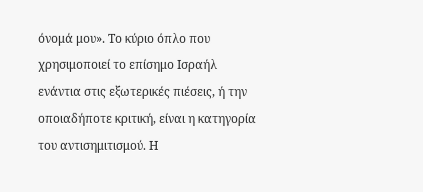όνομά μου». Το κύριο όπλο που χρησιμοποιεί το επίσημο Ισραήλ ενάντια στις εξωτερικές πιέσεις, ή την οποιαδήποτε κριτική, είναι η κατηγορία του αντισημιτισμού. Η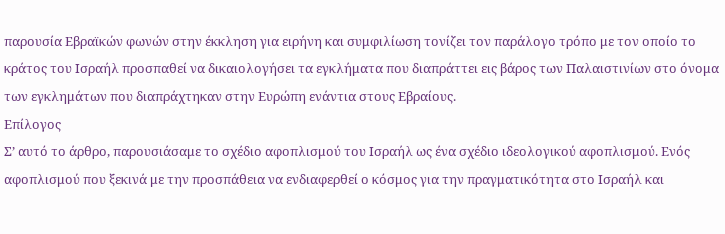παρουσία Εβραϊκών φωνών στην έκκληση για ειρήνη και συμφιλίωση τονίζει τον παράλογο τρόπο με τον οποίο το κράτος του Ισραήλ προσπαθεί να δικαιολογήσει τα εγκλήματα που διαπράττει εις βάρος των Παλαιστινίων στο όνομα των εγκλημάτων που διαπράχτηκαν στην Ευρώπη ενάντια στους Εβραίους.
Επίλογος
Σ’ αυτό το άρθρο, παρουσιάσαμε το σχέδιο αφοπλισμού του Ισραήλ ως ένα σχέδιο ιδεολογικού αφοπλισμού. Ενός αφοπλισμού που ξεκινά με την προσπάθεια να ενδιαφερθεί ο κόσμος για την πραγματικότητα στο Ισραήλ και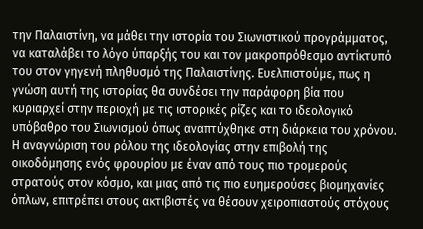την Παλαιστίνη, να μάθει την ιστορία του Σιωνιστικού προγράμματος, να καταλάβει το λόγο ύπαρξής του και τον μακροπρόθεσμο αντίκτυπό του στον γηγενή πληθυσμό της Παλαιστίνης. Ευελπιστούμε, πως η γνώση αυτή της ιστορίας θα συνδέσει την παράφορη βία που κυριαρχεί στην περιοχή με τις ιστορικές ρίζες και το ιδεολογικό υπόβαθρο του Σιωνισμού όπως αναπτύχθηκε στη διάρκεια του χρόνου.
Η αναγνώριση του ρόλου της ιδεολογίας στην επιβολή της οικοδόμησης ενός φρουρίου με έναν από τους πιο τρομερούς στρατούς στον κόσμο, και μιας από τις πιο ευημερούσες βιομηχανίες όπλων, επιτρέπει στους ακτιβιστές να θέσουν χειροπιαστούς στόχους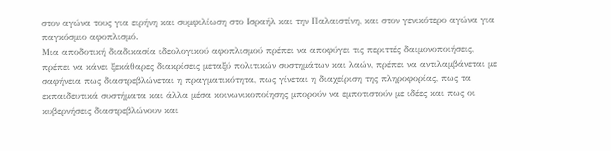στον αγώνα τους για ειρήνη και συμφιλίωση στο Ισραήλ και την Παλαιστίνη, και στον γενικότερο αγώνα για παγκόσμιο αφοπλισμό.
Μια αποδοτική διαδικασία ιδεολογικού αφοπλισμού πρέπει να αποφύγει τις περιττές δαιμονοποιήσεις, πρέπει να κάνει ξεκάθαρες διακρίσεις μεταξύ πολιτικών συστημάτων και λαών, πρέπει να αντιλαμβάνεται με σαφήνεια πως διαστρεβλώνεται η πραγματικότητα, πως γίνεται η διαχείριση της πληροφορίας, πως τα εκπαιδευτικά συστήματα και άλλα μέσα κοινωνικοποίησης μπορούν να εμποτιστούν με ιδέες και πως οι κυβερνήσεις διαστρεβλώνουν και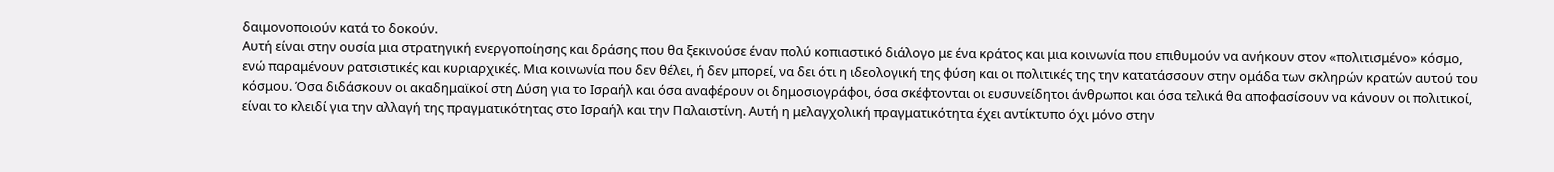δαιμονοποιούν κατά το δοκούν.
Αυτή είναι στην ουσία μια στρατηγική ενεργοποίησης και δράσης που θα ξεκινούσε έναν πολύ κοπιαστικό διάλογο με ένα κράτος και μια κοινωνία που επιθυμούν να ανήκουν στον «πολιτισμένο» κόσμο, ενώ παραμένουν ρατσιστικές και κυριαρχικές. Μια κοινωνία που δεν θέλει, ή δεν μπορεί, να δει ότι η ιδεολογική της φύση και οι πολιτικές της την κατατάσσουν στην ομάδα των σκληρών κρατών αυτού του κόσμου. Όσα διδάσκουν οι ακαδημαϊκοί στη Δύση για το Ισραήλ και όσα αναφέρουν οι δημοσιογράφοι, όσα σκέφτονται οι ευσυνείδητοι άνθρωποι και όσα τελικά θα αποφασίσουν να κάνουν οι πολιτικοί, είναι το κλειδί για την αλλαγή της πραγματικότητας στο Ισραήλ και την Παλαιστίνη. Αυτή η μελαγχολική πραγματικότητα έχει αντίκτυπο όχι μόνο στην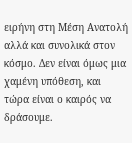ειρήνη στη Μέση Ανατολή αλλά και συνολικά στον κόσμο. Δεν είναι όμως μια χαμένη υπόθεση, και τώρα είναι ο καιρός να δράσουμε.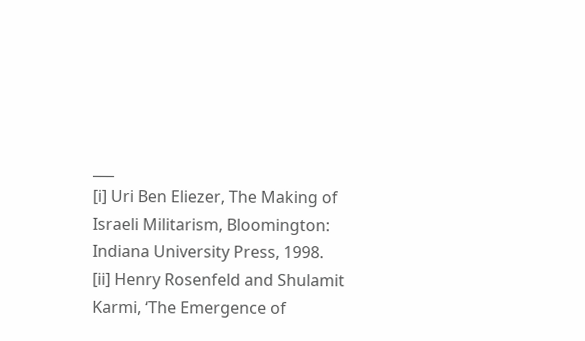___
[i] Uri Ben Eliezer, The Making of Israeli Militarism, Bloomington: Indiana University Press, 1998.
[ii] Henry Rosenfeld and Shulamit Karmi, ‘The Emergence of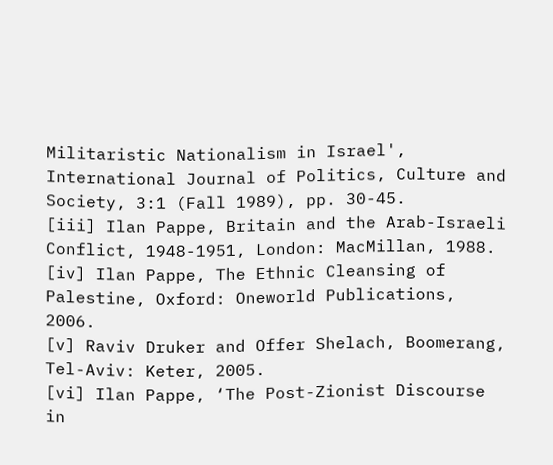Militaristic Nationalism in Israel', International Journal of Politics, Culture and Society, 3:1 (Fall 1989), pp. 30-45.
[iii] Ilan Pappe, Britain and the Arab-Israeli Conflict, 1948-1951, London: MacMillan, 1988.
[iv] Ilan Pappe, The Ethnic Cleansing of Palestine, Oxford: Oneworld Publications, 2006.
[v] Raviv Druker and Offer Shelach, Boomerang, Tel-Aviv: Keter, 2005.
[vi] Ilan Pappe, ‘The Post-Zionist Discourse in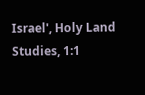Israel', Holy Land Studies, 1:1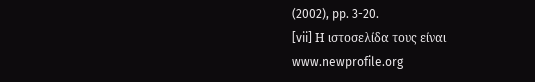(2002), pp. 3-20.
[vii] Η ιστοσελίδα τους είναι www.newprofile.org